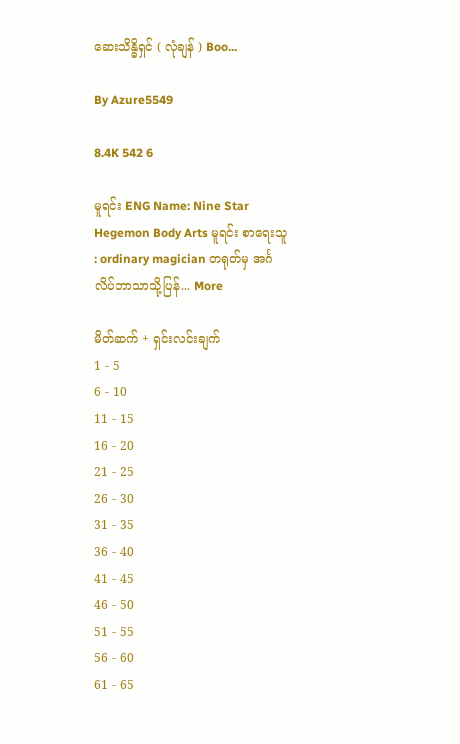ဆေးသိန္ဓိရှင် ( လုံချန် ) Boo...

By Azure5549

8.4K 542 6

မူရင်း ENG Name: Nine Star Hegemon Body Arts မူရင်း စာရေးသူ : ordinary magician တရုတ်မှ အင်္ဂလိပ်ဘာသာသို့ပြန်... More

မိတ်ဆက် + ရှင်းလင်းချက်
1 - 5
6 - 10
11 - 15
16 - 20
21 - 25
26 - 30
31 - 35
36 - 40
41 - 45
46 - 50
51 - 55
56 - 60
61 - 65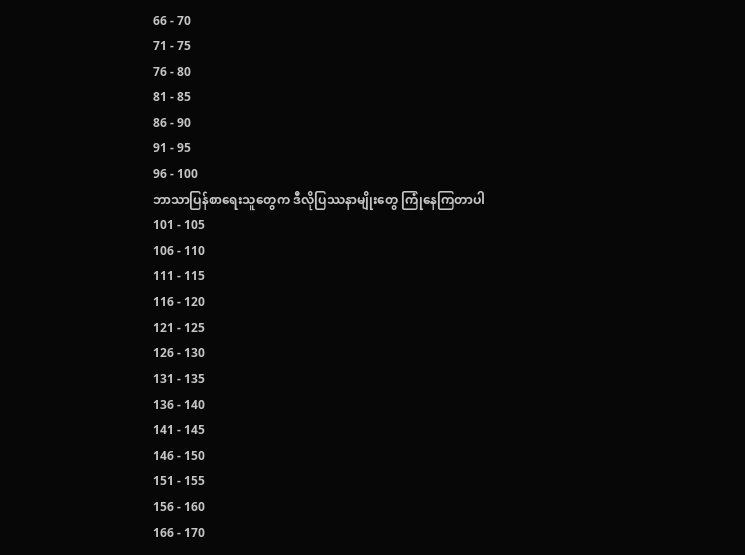66 - 70
71 - 75
76 - 80
81 - 85
86 - 90
91 - 95
96 - 100
ဘာသာပြန်စာရေးသူတွေက ဒီလိုပြဿနာမျိုးတွေ ကြုံနေကြတာပါ
101 - 105
106 - 110
111 - 115
116 - 120
121 - 125
126 - 130
131 - 135
136 - 140
141 - 145
146 - 150
151 - 155
156 - 160
166 - 170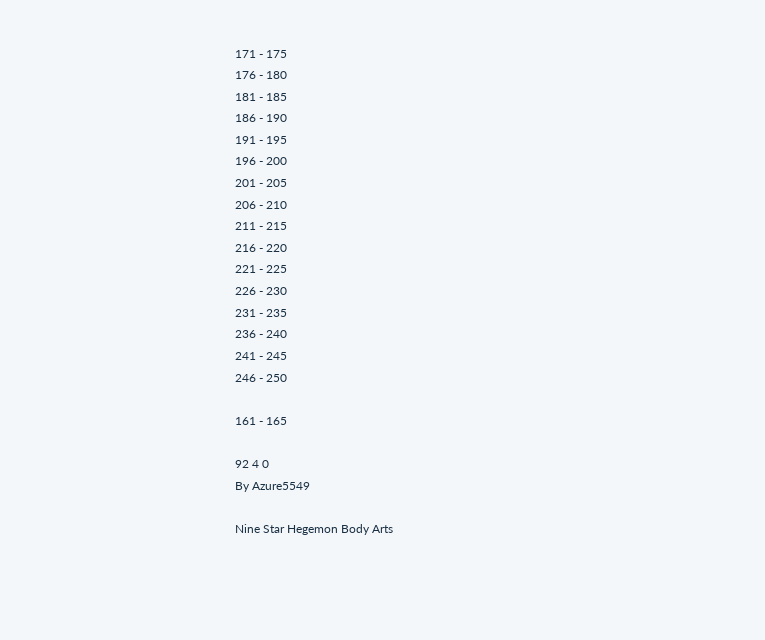171 - 175
176 - 180
181 - 185
186 - 190
191 - 195
196 - 200
201 - 205
206 - 210
211 - 215
216 - 220
221 - 225
226 - 230
231 - 235
236 - 240
241 - 245
246 - 250

161 - 165

92 4 0
By Azure5549

Nine Star Hegemon Body Arts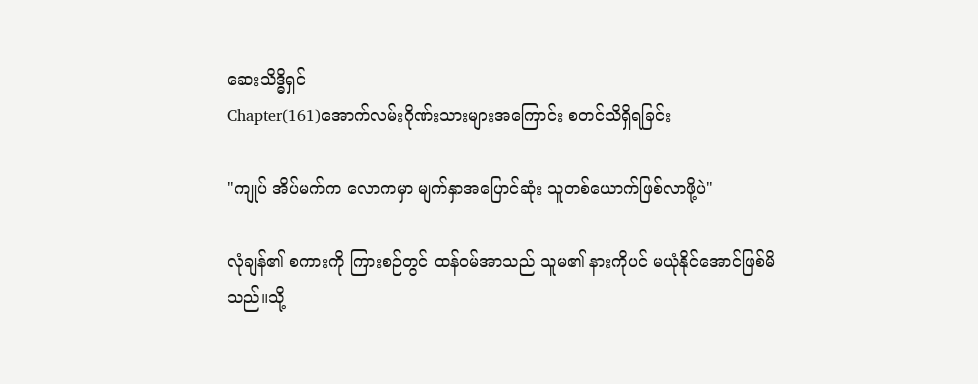ဆေးသိဒ္ဓိရှင်
Chapter(161)အောက်လမ်းဂိုဏ်းသားများအကြောင်း စတင်သိရှိရခြင်း

"ကျုပ် အိပ်မက်က လောကမှာ မျက်နှာအပြောင်ဆုံး သူတစ်ယောက်ဖြစ်လာဖို့ပဲ"

လုံချန်၏ စကားကို ကြားစဉ်တွင် ထန်၀မ်အာသည် သူမ၏ နားကိုပင် မယုံနိုင်အောင်ဖြစ်မိသည်။သို့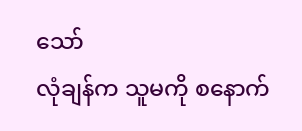သော်
လုံချန်က သူမကို စနောက်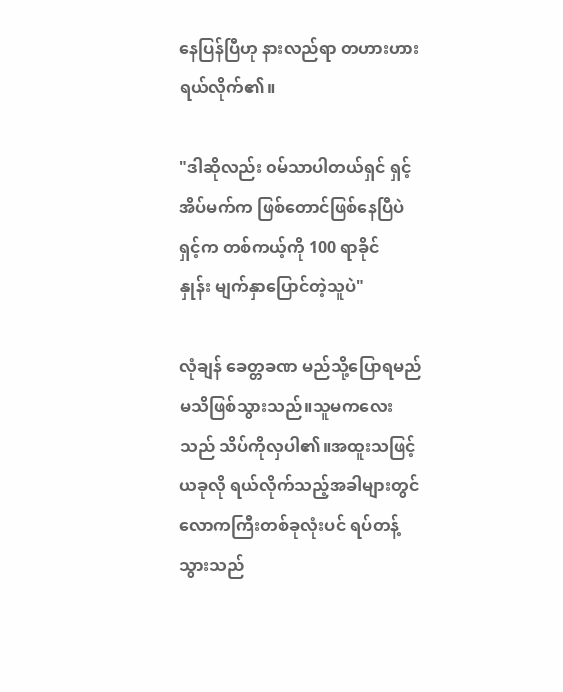နေပြန်ပြီဟု နားလည်ရာ တဟားဟား ရယ်လိုက်၏။

"ဒါဆိုလည်း ၀မ်သာပါတယ်ရှင် ရှင့်အိပ်မက်က ဖြစ်တောင်ဖြစ်နေပြီပဲ ရှင့်က တစ်ကယ့်ကို 100 ရာခိုင်
နှုန်း မျက်နှာပြောင်တဲ့သူပဲ"

လုံချန် ခေတ္တခဏ မည်သို့ပြောရမည်မသိဖြစ်သွားသည်။သူမကလေးသည် သိပ်ကိုလှပါ၏။အထူးသဖြင့်
ယခုလို ရယ်လိုက်သည့်အခါများတွင် လောကကြီးတစ်ခုလုံးပင် ရပ်တန့်သွားသည်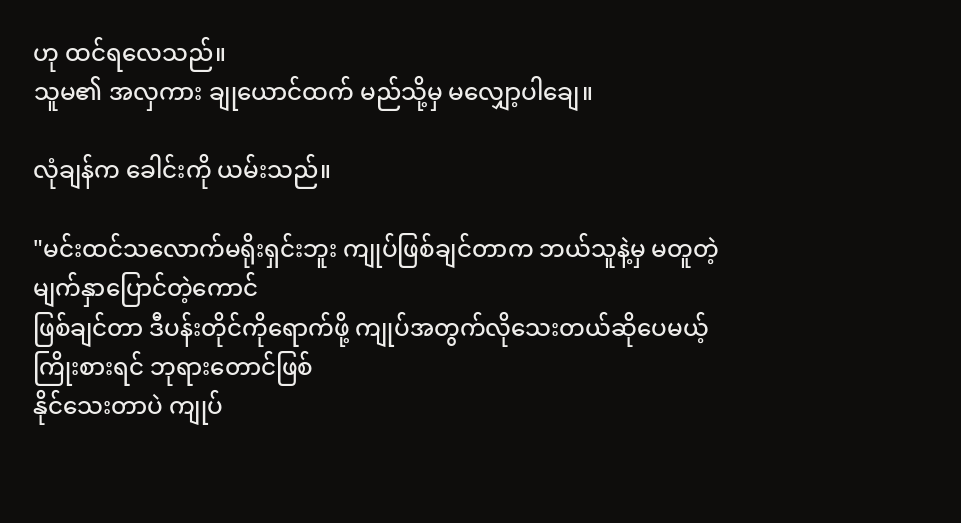ဟု ထင်ရလေသည်။
သူမ၏ အလှကား ချုယောင်ထက် မည်သို့မှ မလျှော့ပါချေ။

လုံချန်က ခေါင်းကို ယမ်းသည်။

"မင်းထင်သလောက်မရိုးရှင်းဘူး ကျုပ်ဖြစ်ချင်တာက ဘယ်သူနဲ့မှ မတူတဲ့ မျက်နှာပြောင်တဲ့ကောင်
ဖြစ်ချင်တာ ဒီပန်းတိုင်ကိုရောက်ဖို့ ကျုပ်အတွက်လိုသေးတယ်ဆိုပေမယ့် ကြိုးစားရင် ဘုရားတောင်ဖြစ်
နိုင်သေးတာပဲ ကျုပ်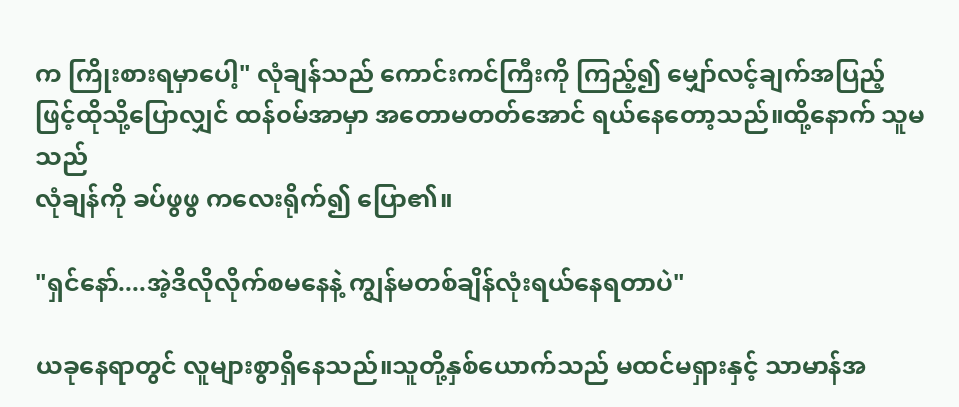က ကြိုးစားရမှာပေါ့" လုံချန်သည် ကောင်းကင်ကြီးကို ကြည့်၍ မျှော်လင့်ချက်အပြည့်
ဖြင့်ထိုသို့ပြောလျှင် ထန်၀မ်အာမှာ အတောမတတ်အောင် ရယ်နေတော့သည်။ထို့နောက် သူမသည်
လုံချန်ကို ခပ်ဖွဖွ ကလေးရိုက်၍ ပြော၏။

"ရှင်နော်....အဲ့ဒိလိုလိုက်စမနေနဲ့ ကျွန်မတစ်ချိန်လုံးရယ်နေရတာပဲ"

ယခုနေရာတွင် လူများစွာရှိနေသည်။သူတို့နှစ်ယောက်သည် မထင်မရှားနှင့် သာမာန်အ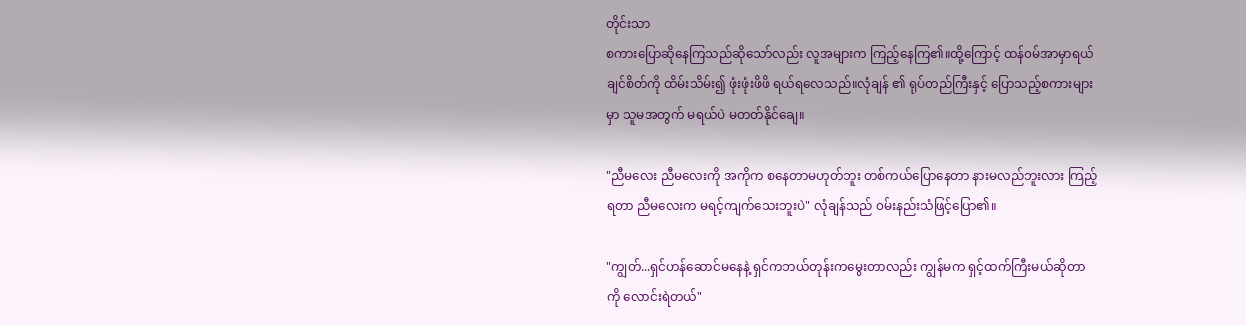တိုင်းသာ
စကားပြောဆိုနေကြသည်ဆိုသော်လည်း လူအများက ကြည့်နေကြ၏။ထို့ကြောင့် ထန်၀မ်အာမှာရယ်
ချင်စိတ်ကို ထိမ်းသိမ်း၍ ဖုံးဖုံးဖိဖိ ရယ်ရလေသည်။လုံချန် ၏ ရုပ်တည်ကြီးနှင့် ပြောသည့်စကားများ
မှာ သူမအတွက် မရယ်ပဲ မတတ်နိုင်ချေ။

"ညီမလေး ညီမလေးကို အကိုက စနေတာမဟုတ်ဘူး တစ်ကယ်ပြောနေတာ နားမလည်ဘူးလား ကြည့်
ရတာ ညီမလေးက မရင့်ကျက်သေးဘူးပဲ" လုံချန်သည် ၀မ်းနည်းသံဖြင့်ပြော၏။

"ကျွတ်...ရှင်ဟန်ဆောင်မနေနဲ့ ရှင်ကဘယ်တုန်းကမွေးတာလည်း ကျွန်မက ရှင့်ထက်ကြီးမယ်ဆိုတာ
ကို လောင်းရဲတယ်"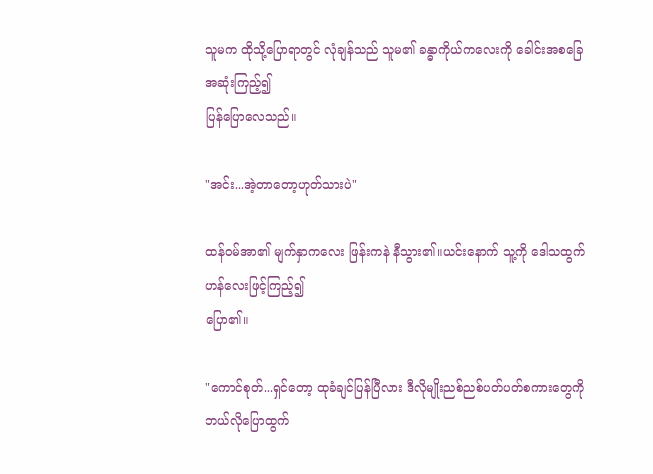သူမက ထိုသို့ပြောရာတွင် လုံချန်သည် သူမ၏ ခန္ဓာကိုယ်ကလေးကို ခေါင်းအစခြေအဆုံးကြည့်၍
ပြန်ပြောလေသည်။

"အင်း...အဲ့တာတော့ဟုတ်သားပဲ"

ထန်၀မ်အာ၏ မျက်နှာကလေး ဖြန်းကနဲ နီသွား၏။ယင်းနောက် သူ့ကို ဒေါသထွက်ဟန်လေးဖြင့်ကြည့်၍
ပြော၏။

"ကောင်စုတ်...ရှင်တော့ ထုခံချင်ပြန်ပြီလား ဒီလိုမျိုးညစ်ညစ်ပတ်ပတ်စကားတွေကို ဘယ်လိုပြောထွက်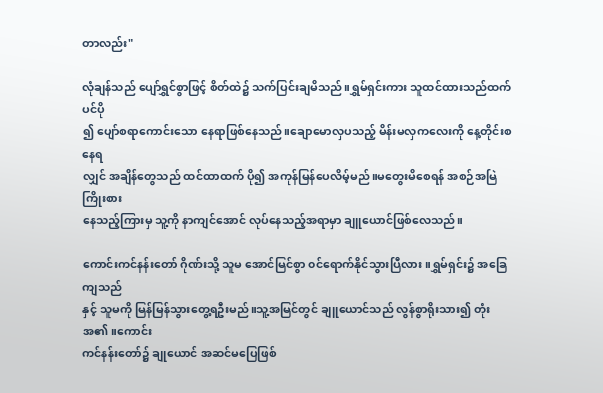တာလည်း"

လုံချန်သည် ပျော်ရွှင်စွာဖြင့် စိတ်ထဲ၌ သက်ပြင်းချမိသည်။ရွှမ်ရှင်းကား သူထင်ထားသည်ထက်ပင်ပို
၍ ပျော်စရာကောင်းသော နေရာဖြစ်နေသည်။ချောမောလှပသည့် မိန်းမလှကလေးကို နေ့တိုင်းစနေရ
လျှင် အချိန်တွေသည် ထင်ထာထက် ပို၍ အကုန်မြန်ပေလိမ့်မည်။မတွေးမိစေရန် အစဉ်အမြဲကြိုးစား
နေသည့်ကြားမှ သူ့ကို နာကျင်အောင် လုပ်နေသည့်အရာမှာ ချူယောင်ဖြစ်လေသည်။

ကောင်းကင်နန်းတော် ဂိုဏ်းသို့ သူမ အောင်မြင်စွာ ၀င်ရောက်နိုင်သွားပြီလား။ရွှမ်ရှင်း၌ အခြေကျသည်
နှင့် သူမကို မြန်မြန်သွားတွေ့ရဦးမည်။သူ့အမြင်တွင် ချူယောင်သည် လွန်စွာရိုးသား၍ တုံးအ၏။ကောင်း
ကင်နန်းတော်၌ ချုယောင် အဆင်မပြေဖြစ်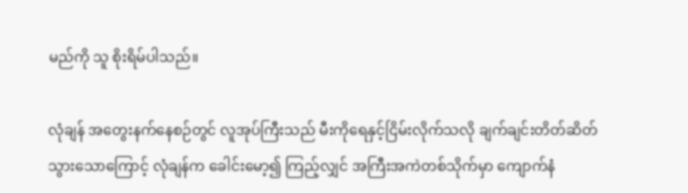မည်ကို သူ စိုးရိမ်ပါသည်။

လုံချန် အတွေးနက်နေစဉ်တွင် လူအုပ်ကြီးသည် မီးကိုရေနှင့်ငြိမ်းလိုက်သလို ချက်ချင်းတိတ်ဆိတ်
သွားသောကြောင့် လုံချန်က ခေါင်းမော့၍ ကြည့်လျှင် အကြီးအကဲတစ်သိုက်မှာ ကျောက်နံ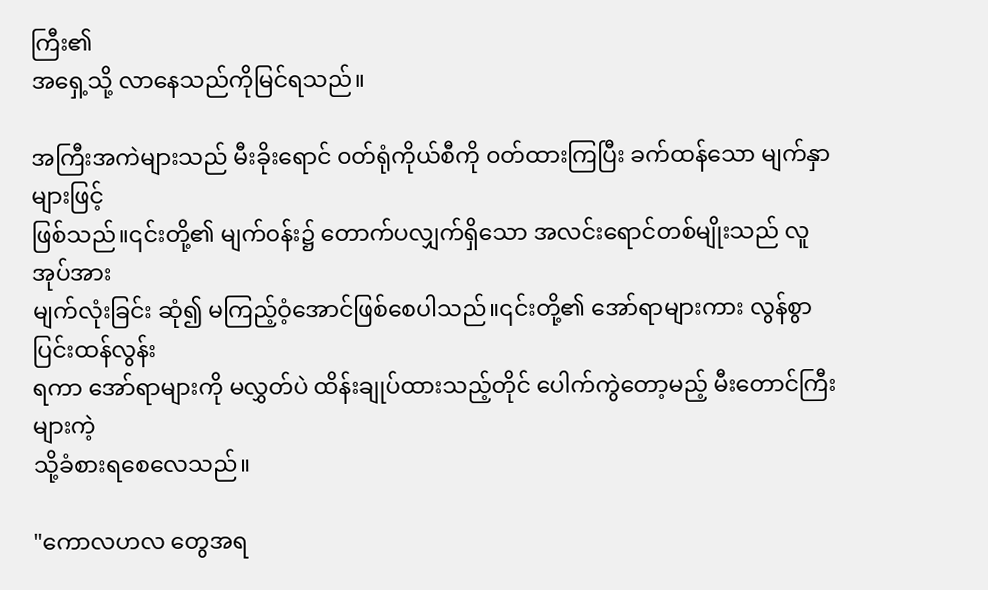ကြီး၏
အရှေ့သို့ လာနေသည်ကိုမြင်ရသည်။

အကြီးအကဲများသည် မီးခိုးရောင် ၀တ်ရုံကိုယ်စီကို ၀တ်ထားကြပြီး ခက်ထန်သော မျက်နှာများဖြင့်
ဖြစ်သည်။၎င်းတို့၏ မျက်၀န်း၌ တောက်ပလျှက်ရှိသော အလင်းရောင်တစ်မျိုးသည် လူအုပ်အား
မျက်လုံးခြင်း ဆုံ၍ မကြည့်ဝံ့အောင်ဖြစ်စေပါသည်။၎င်းတို့၏ အော်ရာများကား လွန်စွာပြင်းထန်လွန်း
ရကာ အော်ရာများကို မလွှတ်ပဲ ထိန်းချုပ်ထားသည့်တိုင် ပေါက်ကွဲတော့မည့် မီးတောင်ကြီးများကဲ့
သို့ခံစားရစေလေသည်။

"ကောလဟလ တွေအရ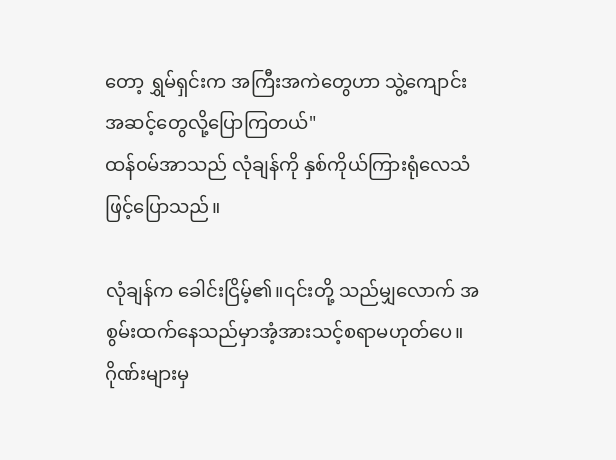တော့ ရွှမ်ရှင်းက အကြီးအကဲတွေဟာ သွဲ့ကျောင်းအဆင့်တွေလို့ပြောကြတယ်"
ထန်၀မ်အာသည် လုံချန်ကို နှစ်ကိုယ်ကြားရုံလေသံဖြင့်ပြောသည်။

လုံချန်က ခေါင်းငြိမ့်၏။၎င်းတို့ သည်မျှလောက် အစွမ်းထက်နေသည်မှာအံ့အားသင့်စရာမဟုတ်ပေ။
ဂိုဏ်းများမှ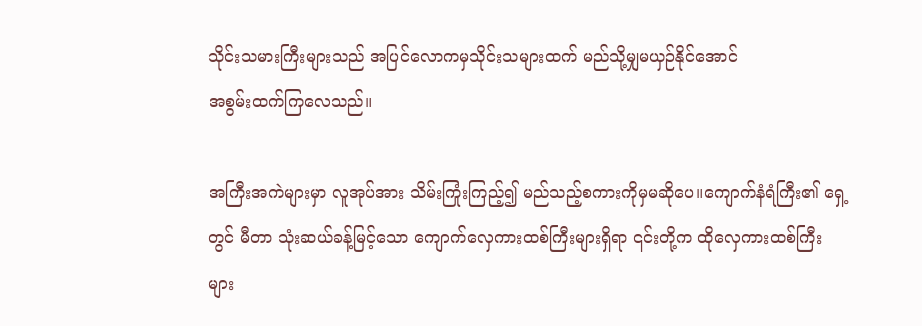သိုင်းသမားကြီးများသည် အပြင်လောကမှသိုင်းသများထက် မည်သို့မျှမယှဉ်နိုင်အောင်
အစွမ်းထက်ကြလေသည်။

အကြီးအကဲများမှာ လူအုပ်အား သိမ်းကြုံးကြည့်၍ မည်သည့်စကားကိုမှမဆိုပေ။ကျောက်နံရံကြီး၏ ရှေ့
တွင် မီတာ သုံးဆယ်ခန့်မြင့်သော ကျောက်လှေကားထစ်ကြီးများရှိရာ ၎င်းတို့က ထိုလှေကားထစ်ကြီး
များ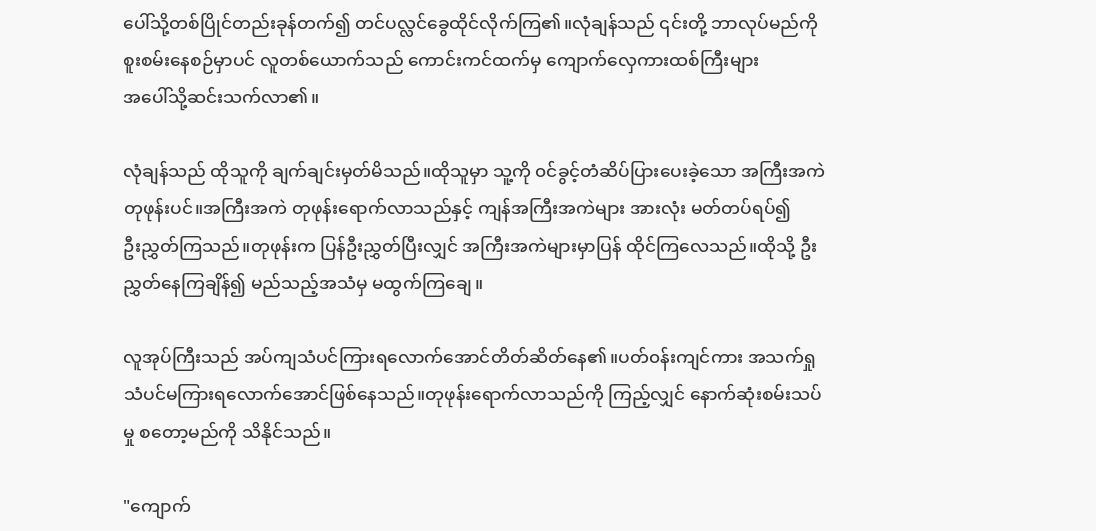ပေါ်သို့တစ်ပြိုင်တည်းခုန်တက်၍ တင်ပလ္လင်ခွေထိုင်လိုက်ကြ၏။လုံချန်သည် ၎င်းတို့ ဘာလုပ်မည်ကို
စူးစမ်းနေစဉ်မှာပင် လူတစ်ယောက်သည် ကောင်းကင်ထက်မှ ကျောက်လှေကားထစ်ကြီးများ
အပေါ်သို့ဆင်းသက်လာ၏။

လုံချန်သည် ထိုသူကို ချက်ချင်းမှတ်မိသည်။ထိုသူမှာ သူ့ကို ၀င်ခွင့်တံဆိပ်ပြားပေးခဲ့သော အကြီးအကဲ
တုဖုန်းပင်။အကြီးအကဲ တုဖုန်းရောက်လာသည်နှင့် ကျန်အကြီးအကဲများ အားလုံး မတ်တပ်ရပ်၍
ဦးညွှတ်ကြသည်။တုဖုန်းက ပြန်ဦးညွှတ်ပြီးလျှင် အကြီးအကဲများမှာပြန် ထိုင်ကြလေသည်။ထိုသို့ ဦး
ညွှတ်နေကြချိန်၍ မည်သည့်အသံမှ မထွက်ကြချေ။

လူအုပ်ကြီးသည် အပ်ကျသံပင်ကြားရလောက်အောင်တိတ်ဆိတ်နေ၏။ပတ်၀န်းကျင်ကား အသက်ရှု
သံပင်မကြားရလောက်အောင်ဖြစ်နေသည်။တုဖုန်းရောက်လာသည်ကို ကြည့်လျှင် နောက်ဆုံးစမ်းသပ်
မှု စတော့မည်ကို သိနိုင်သည်။

"ကျောက်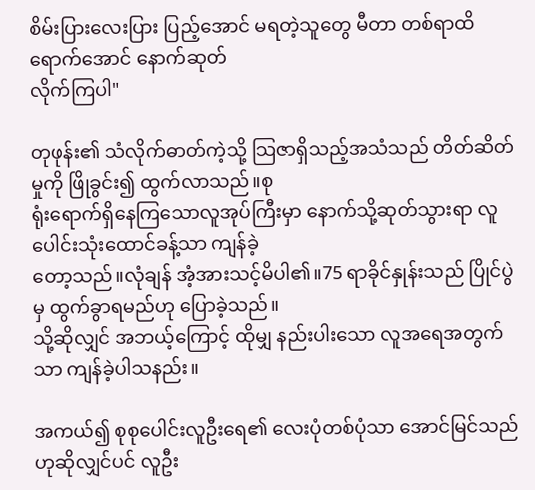စိမ်းပြားလေးပြား ပြည့်အောင် မရတဲ့သူတွေ မီတာ တစ်ရာထိရောက်အောင် နောက်ဆုတ်
လိုက်ကြပါ"

တုဖုန်း၏ သံလိုက်ဓာတ်ကဲ့သို့ သြဇာရှိသည့်အသံသည် တိတ်ဆိတ်မှုကို ဖြိုခွင်း၍ ထွက်လာသည်။စု
ရုံးရောက်ရှိနေကြသောလူအုပ်ကြီးမှာ နောက်သို့ဆုတ်သွားရာ လူပေါင်းသုံးထောင်ခန့်သာ ကျန်ခဲ့
တော့သည်။လုံချန် အံ့အားသင့်မိပါ၏။75 ရာခိုင်နှုန်းသည် ပြိုင်ပွဲမှ ထွက်ခွာရမည်ဟု ပြောခဲ့သည်။
သို့ဆိုလျှင် အဘယ့်ကြောင့် ထိုမျှ နည်းပါးသော လူအရေအတွက်သာ ကျန်ခဲ့ပါသနည်း။

အကယ်၍ စုစုပေါင်းလူဦးရေ၏ လေးပုံတစ်ပုံသာ အောင်မြင်သည်ဟုဆိုလျှင်ပင် လူဦး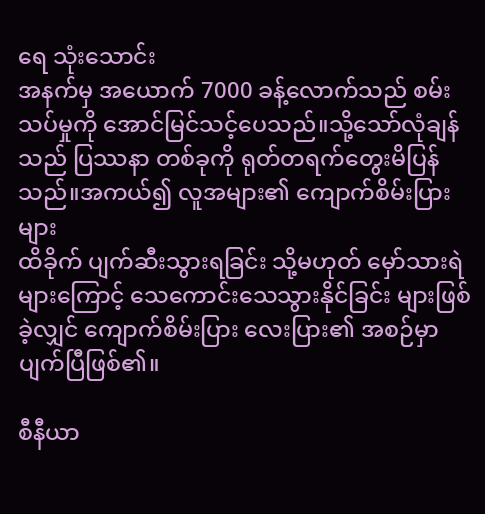ရေ သုံးသောင်း
အနက်မှ အယောက် 7000 ခန့်လောက်သည် စမ်းသပ်မှုကို အောင်မြင်သင့်ပေသည်။သို့သော်လုံချန်
သည် ပြဿနာ တစ်ခုကို ရုတ်တရက်တွေးမိပြန်သည်။အကယ်၍ လူအများ၏ ကျောက်စိမ်းပြား များ
ထိခိုက် ပျက်ဆီးသွားရခြင်း သို့မဟုတ် မှော်သားရဲများကြောင့် သေကောင်းသေသွားနိုင်ခြင်း များဖြစ်
ခဲ့လျှင် ကျောက်စိမ်းပြား လေးပြား၏ အစဉ်မှာ ပျက်ပြီဖြစ်၏။

စီနီယာ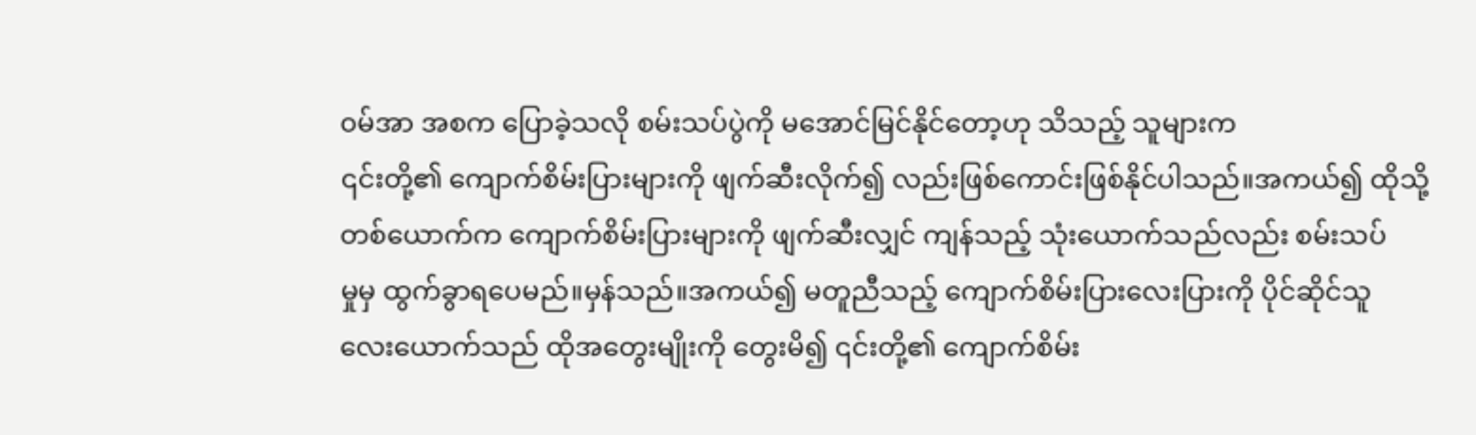၀မ်အာ အစက ပြောခဲ့သလို စမ်းသပ်ပွဲကို မအောင်မြင်နိုင်တော့ဟု သိသည့် သူများက
၎င်းတို့၏ ကျောက်စိမ်းပြားများကို ဖျက်ဆီးလိုက်၍ လည်းဖြစ်ကောင်းဖြစ်နိုင်ပါသည်။အကယ်၍ ထိုသို့
တစ်ယောက်က ကျောက်စိမ်းပြားများကို ဖျက်ဆီးလျှင် ကျန်သည့် သုံးယောက်သည်လည်း စမ်းသပ်
မှုမှ ထွက်ခွာရပေမည်။မှန်သည်။အကယ်၍ မတူညီသည့် ကျောက်စိမ်းပြားလေးပြားကို ပိုင်ဆိုင်သူ
လေးယောက်သည် ထိုအတွေးမျိုးကို တွေးမိ၍ ၎င်းတို့၏ ကျောက်စိမ်း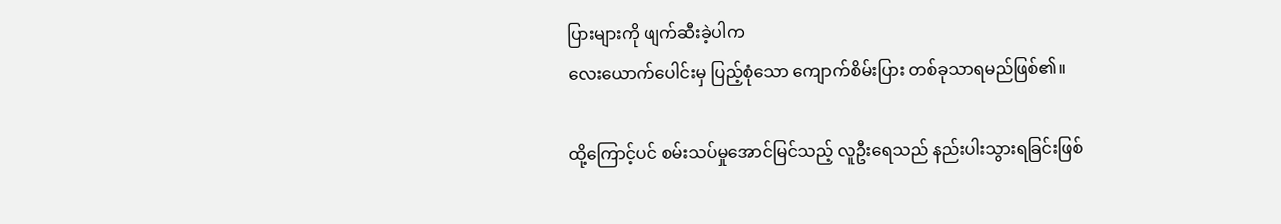ပြားများကို ဖျက်ဆီးခဲ့ပါက
လေးယောက်ပေါင်းမှ ပြည့်စုံသော ကျောက်စိမ်းပြား တစ်ခုသာရမည်ဖြစ်၏။

ထို့ကြောင့်ပင် စမ်းသပ်မှုအောင်မြင်သည့် လူဦးရေသည် နည်းပါးသွားရခြင်းဖြစ်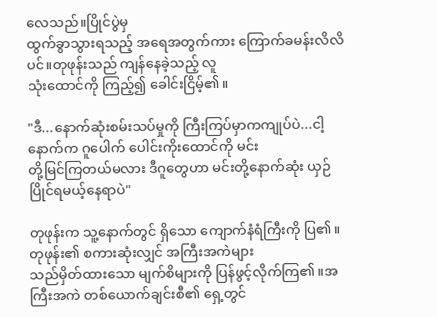လေသည်။ပြိုင်ပွဲမှ
ထွက်ခွာသွားရသည့် အရေအတွက်ကား ကြောက်ခမန်းလိလိပင်။တုဖုန်းသည် ကျန်နေခဲ့သည့် လူ
သုံးထောင်ကို ကြည့်၍ ခေါင်းငြိမ့်၏။

"ဒီ...နောက်ဆုံးစမ်းသပ်မှုကို ကြီးကြပ်မှာကကျုပ်ပဲ...ငါ့နောက်က ဂူပေါက် ပေါင်းကိုးထောင်ကို မင်း
တို့မြင်ကြတယ်မလား ဒီဂူတွေဟာ မင်းတို့နောက်ဆုံး ယှဉ်ပြိုင်ရမယ့်နေရာပဲ"

တုဖုန်းက သူ့နောက်တွင် ရှိသော ကျောက်နံရံကြီးကို ပြ၏။တုဖုန်း၏ စကားဆုံးလျှင် အကြီးအကဲများ
သည်မှိတ်ထားသော မျက်စိများကို ပြန်ဖွင့်လိုက်ကြ၏။အကြီးအကဲ တစ်ယောက်ချင်းစီ၏ ရှေ့တွင်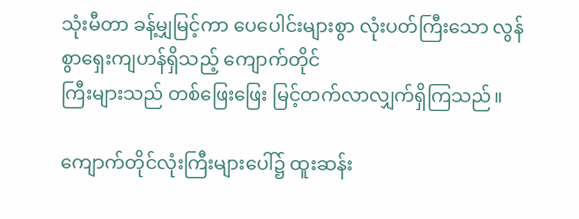သုံးမီတာ ခန့်မျှမြင့်ကာ ပေပေါင်းများစွာ လုံးပတ်ကြီးသော လွန်စွာရှေးကျဟန်ရှိသည့် ကျောက်တိုင်
ကြီးများသည် တစ်ဖြေးဖြေး မြင့်တက်လာလျှက်ရှိကြသည်။

ကျောက်တိုင်လုံးကြီးများပေါ်၌ ထူးဆန်း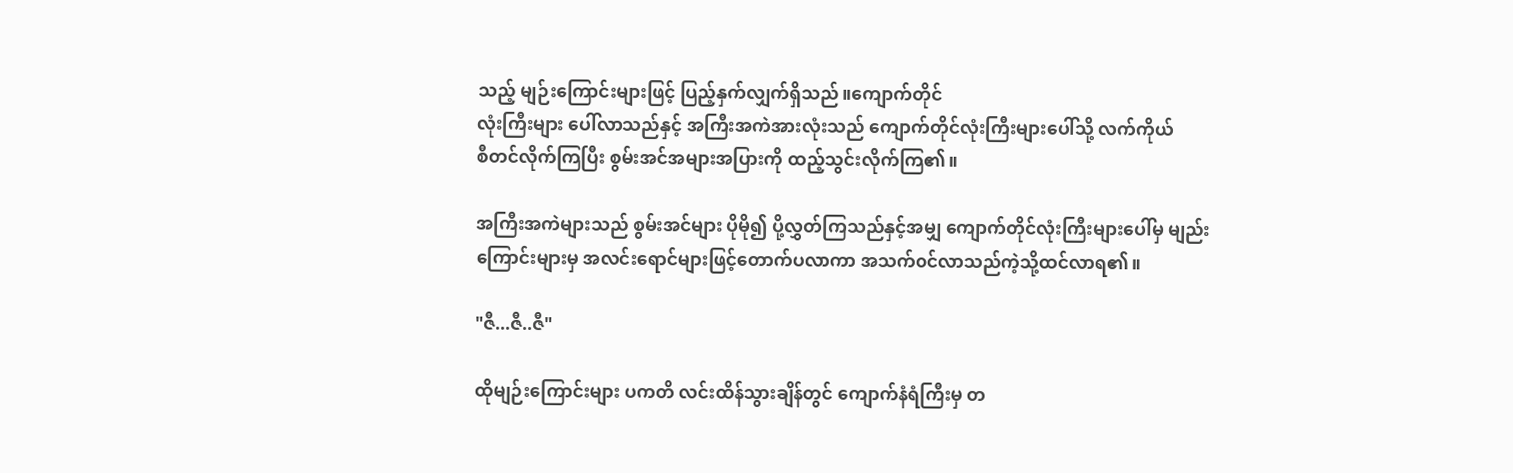သည့် မျဉ်းကြောင်းများဖြင့် ပြည့်နှက်လျှက်ရှိသည်။ကျောက်တိုင်
လုံးကြီးများ ပေါ်လာသည်နှင့် အကြီးအကဲအားလုံးသည် ကျောက်တိုင်လုံးကြီးများပေါ်သို့ လက်ကိုယ်
စီတင်လိုက်ကြပြီး စွမ်းအင်အများအပြားကို ထည့်သွင်းလိုက်ကြ၏။

အကြီးအကဲများသည် စွမ်းအင်များ ပိုမို၍ ပို့လွှတ်ကြသည်နှင့်အမျှ ကျောက်တိုင်လုံးကြီးများပေါ်မှ မျည်း
ကြောင်းများမှ အလင်းရောင်များဖြင့်တောက်ပလာကာ အသက်၀င်လာသည်ကဲ့သို့ထင်လာရ၏။

"ဇီ...ဇီ..ဇီ"

ထိုမျဉ်းကြောင်းများ ပကတိ လင်းထိန်သွားချိန်တွင် ကျောက်နံရံကြီးမှ တ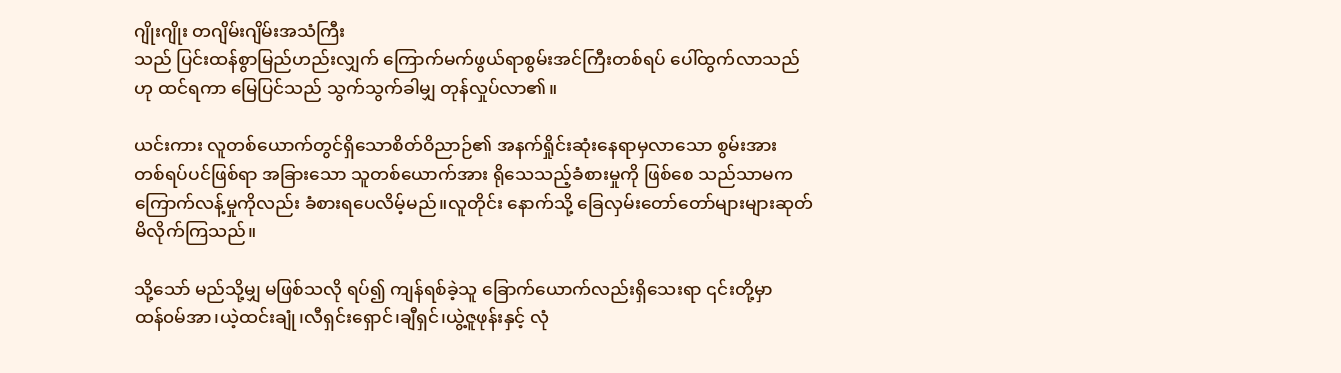ဂျိုးဂျိုး တဂျိမ်းဂျိမ်းအသံကြီး
သည် ပြင်းထန်စွာမြည်ဟည်းလျှက် ကြောက်မက်ဖွယ်ရာစွမ်းအင်ကြီးတစ်ရပ် ပေါ်ထွက်လာသည်
ဟု ထင်ရကာ မြေပြင်သည် သွက်သွက်ခါမျှ တုန်လှုပ်လာ၏။

ယင်းကား လူတစ်ယောက်တွင်ရှိသောစိတ်ဝိညာဉ်၏ အနက်ရှိုင်းဆုံးနေရာမှလာသော စွမ်းအား
တစ်ရပ်ပင်ဖြစ်ရာ အခြားသော သူတစ်ယောက်အား ရိုသေသည့်ခံစားမှုကို ဖြစ်စေ သည်သာမက
ကြောက်လန့်မှုကိုလည်း ခံစားရပေလိမ့်မည်။လူတိုင်း နောက်သို့ ခြေလှမ်းတော်တော်များများဆုတ်
မိလိုက်ကြသည်။

သို့သော် မည်သို့မျှ မဖြစ်သလို ရပ်၍ ကျန်ရစ်ခဲ့သူ ခြောက်ယောက်လည်းရှိသေးရာ ၎င်းတို့မှာ
ထန်၀မ်အာ၊ယဲ့ထင်းချုံ၊လီရှင်းရှောင်၊ချီရှင်၊ယွဲ့ဇူဖုန်းနှင့် လုံ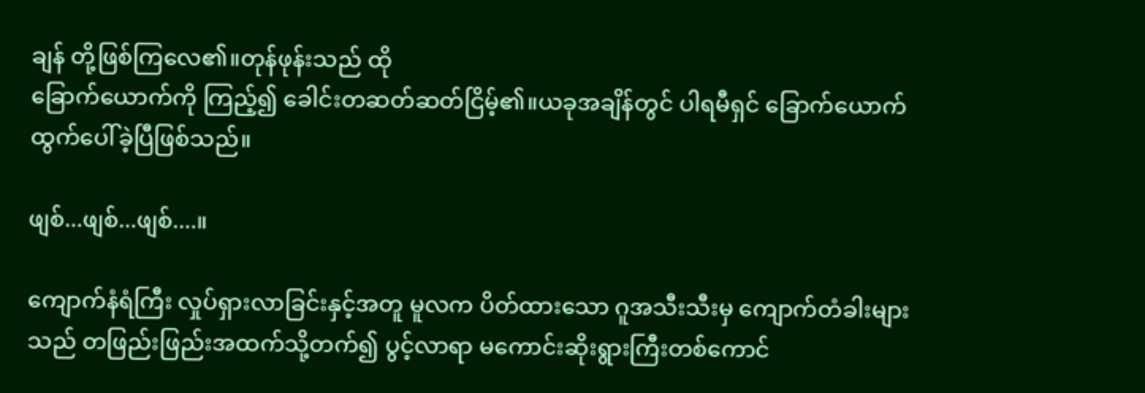ချန် တို့ဖြစ်ကြလေ၏။တုန်ဖုန်းသည် ထို
ခြောက်ယောက်ကို ကြည့်၍ ခေါင်းတဆတ်ဆတ်ငြိမ့်၏။ယခုအချိန်တွင် ပါရမီရှင် ခြောက်ယောက်
ထွက်ပေါ်ခဲ့ပြီဖြစ်သည်။

ဖျစ်...ဖျစ်...ဖျစ်....။

ကျောက်နံရံကြီး လှုပ်ရှားလာခြင်းနှင့်အတူ မူလက ပိတ်ထားသော ဂူအသီးသီးမှ ကျောက်တံခါးများ
သည် တဖြည်းဖြည်းအထက်သို့တက်၍ ပွင့်လာရာ မကောင်းဆိုးရွားကြီးတစ်ကောင်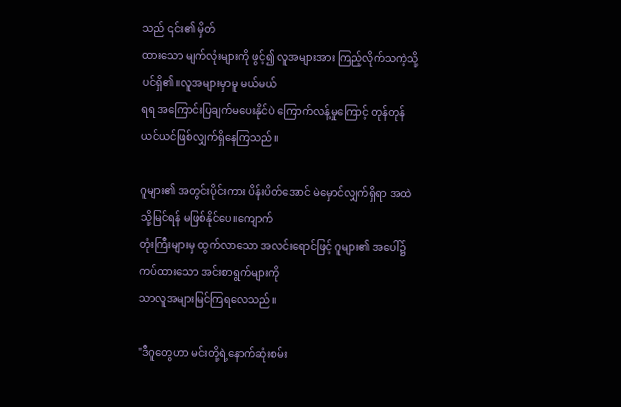သည် ၎င်း၏ မှိတ်
ထားသော မျက်လုံးများကို ဖွင့်၍ လူအများအား ကြည့်လိုက်သကဲ့သို့ပင်ရှိ၏။လူအများမှာမူ မယ်မယ်
ရရ အကြောင်းပြချက်မပေးနိုင်ပဲ ကြောက်လန့်မှုကြောင့် တုန်တုန်ယင်ယင်ဖြစ်လျှက်ရှိနေကြသည်။

ဂူများ၏ အတွင်းပိုင်းကား ပိန်းပိတ်အောင် မဲမှောင်လျှက်ရှိရာ အထဲသို့မြင်ရန် မဖြစ်နိုင်ပေ။ကျောက်
တုံးကြီးများမှ ထွက်လာသော အလင်းရောင်ဖြင့် ဂူများ၏ အပေါ်၌ ကပ်ထားသော အင်းစာရွက်များကို
သာလူအများမြင်ကြရလေသည်။

"ဒီဂူတွေဟာ မင်းတို့ရဲ့နောက်ဆုံးစမ်း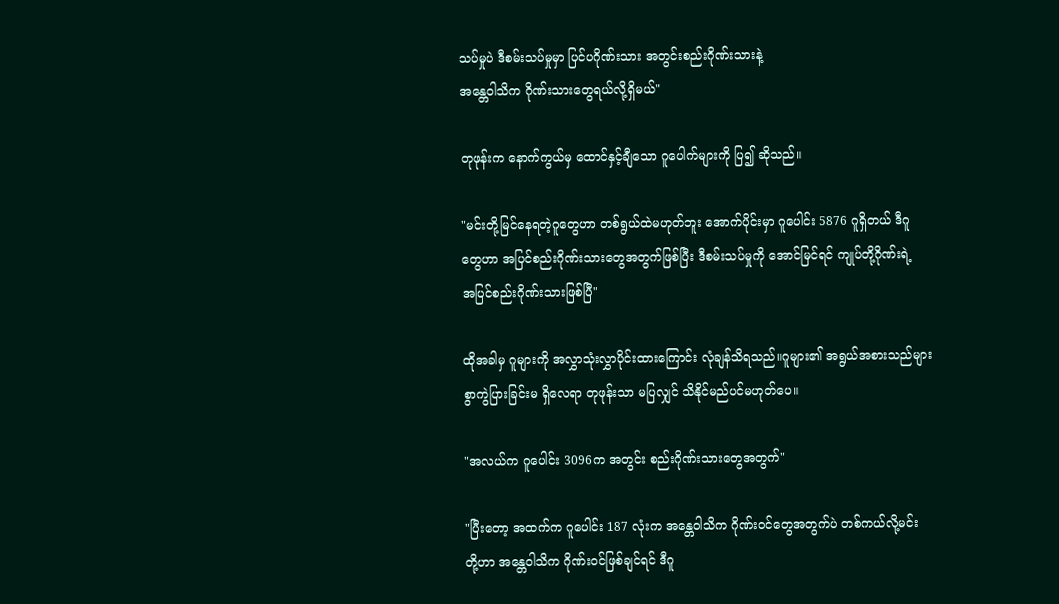သပ်မှုပဲ ဒီစမ်းသပ်မှုမှာ ပြင်ပဂိုဏ်းသား အတွင်းစည်းဂိုဏ်းသားနဲ့
အန္တေဝါသိက ဂိုဏ်းသားတွေရယ်လို့ရှိမယ်"

တုဖုန်းက နောက်ကွယ်မှ ထောင်နှင့်ချီသော ဂူပေါက်များကို ပြ၍ ဆိုသည်။

"မင်းတို့မြင်နေရတဲ့ဂူတွေဟာ တစ်ရွယ်ထဲမဟုတ်ဘူး အောက်ပိုင်းမှာ ဂူပေါင်း 5876 ဂူရှိတယ် ဒီဂူ
တွေဟာ အပြင်စည်းဂိုဏ်းသားတွေအတွက်ဖြစ်ပြီး ဒီစမ်းသပ်မှုကို အောင်မြင်ရင် ကျုပ်တို့ဂိုဏ်းရဲ့
အပြင်စည်းဂိုဏ်းသားဖြစ်ပြီ"

ထိုအခါမှ ဂူများကို အလွှာသုံးလွှာပိုင်းထားကြောင်း လုံချန်သိရသည်။ဂူများ၏ အရွယ်အစားသည်များ
စွာကွဲပြားခြင်းမ ရှိလေရာ တုဖုန်းသာ မပြလျှင် သိနိုင်မည်ပင်မဟုတ်ပေ။

"အလယ်က ဂူပေါင်း 3096က အတွင်း စည်းဂိုဏ်းသားတွေအတွက်"

"ပြီးတော့ အထက်က ဂူပေါင်း 187 လုံးက အန္တေဝါသိက ဂိုဏ်း၀င်တွေအတွက်ပဲ တစ်ကယ်လို့မင်း
တို့ဟာ အန္တေဝါသိက ဂိုဏ်း၀င်ဖြစ်ချင်ရင် ဒီဂူ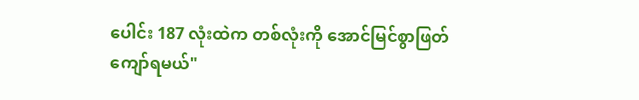ပေါင်း 187 လုံးထဲက တစ်လုံးကို အောင်မြင်စွာဖြတ်
ကျော်ရမယ်"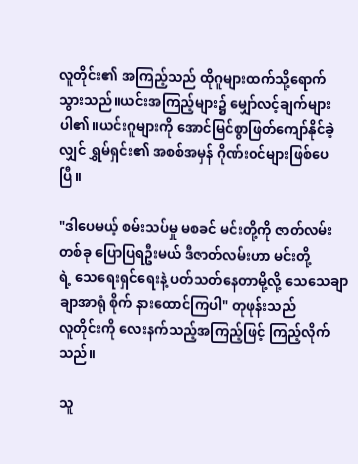လူတိုင်း၏ အကြည့်သည် ထိုဂူများထက်သို့ရောက်သွားသည်။ယင်းအကြည့်များ၌ မျှော်လင့်ချက်များ
ပါ၏။ယင်းဂူများကို အောင်မြင်စွာဖြတ်ကျော်နိုင်ခဲ့လျှင် ရွှမ်ရှင်း၏ အစစ်အမှန် ဂိုဏ်း၀င်များဖြစ်ပေပြီ။

"ဒါပေမယ့် စမ်းသပ်မှု မစခင် မင်းတို့ကို ဇာတ်လမ်းတစ်ခု ပြောပြရဦးမယ် ဒီဇာတ်လမ်းဟာ မင်းတို့
ရဲ့ သေရေးရှင်ရေးနဲ့ ပတ်သတ်နေတာမို့လို့ သေသေချာချာအာရုံ စိုက် နားထောင်ကြပါ" တုဖုန်းသည်
လူတိုင်းကို လေးနက်သည့်အကြည့်ဖြင့် ကြည့်လိုက်သည်။

သူ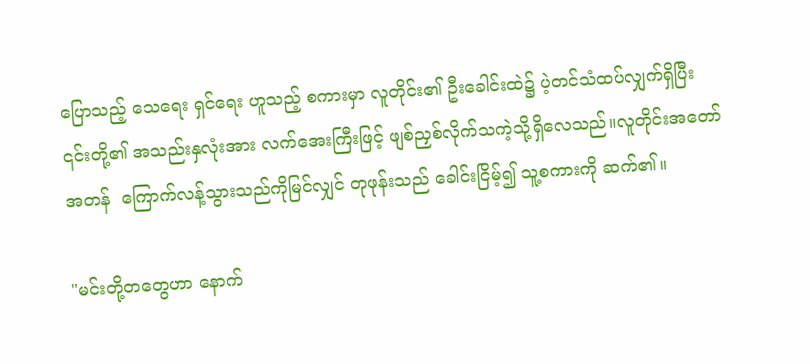ပြောသည့် သေရေး ရှင်ရေး ဟူသည့် စကားမှာ လူတိုင်း၏ ဦးခေါင်းထဲ၌ ပဲ့တင်သံထပ်လျှက်ရှိပြီး
၎င်းတို့၏ အသည်းနှလုံးအား လက်အေးကြီးဖြင့် ဖျစ်ညှစ်လိုက်သကဲ့သို့ရှိလေသည်။လူတိုင်းအတော်
အတန်  ကြောက်လန့်သွားသည်ကိုမြင်လျှင် တုဖုန်းသည် ခေါင်းငြိမ့်၍ သူ့စကားကို ဆက်၏။

"မင်းတို့တတွေဟာ နောက်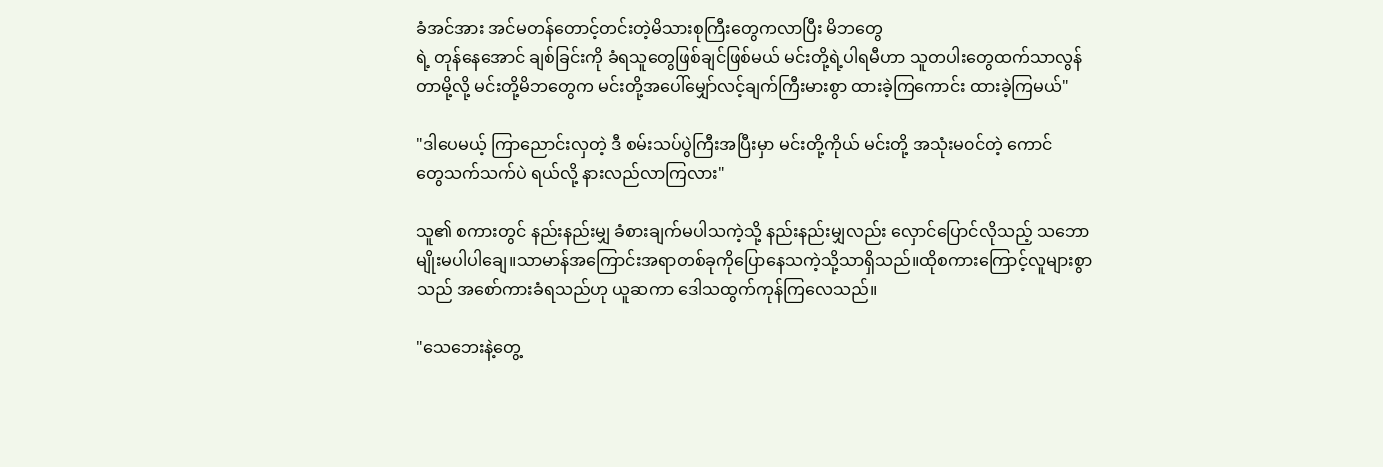ခံအင်အား အင်မတန်တောင့်တင်းတဲ့မိသားစုကြီးတွေကလာပြီး မိဘတွေ
ရဲ့ တုန်နေအောင် ချစ်ခြင်းကို ခံရသူတွေဖြစ်ချင်ဖြစ်မယ် မင်းတို့ရဲ့ပါရမီဟာ သူတပါးတွေထက်သာလွန်
တာမို့လို့ မင်းတို့မိဘတွေက မင်းတို့အပေါ်မျှော်လင့်ချက်ကြီးမားစွာ ထားခဲ့ကြကောင်း ထားခဲ့ကြမယ်"

"ဒါပေမယ့် ကြာညောင်းလှတဲ့ ဒီ စမ်းသပ်ပွဲကြီးအပြီးမှာ မင်းတို့ကိုယ် မင်းတို့ အသုံးမ၀င်တဲ့ ကောင်
တွေသက်သက်ပဲ ရယ်လို့ နားလည်လာကြလား"

သူ၏ စကားတွင် နည်းနည်းမျှ ခံစားချက်မပါသကဲ့သို့ နည်းနည်းမျှလည်း လှောင်ပြောင်လိုသည့် သဘော
မျိုးမပါပါချေ။သာမာန်အကြောင်းအရာတစ်ခုကိုပြောနေသကဲ့သို့သာရှိသည်။ထိုစကားကြောင့်လူများစွာ
သည် အစော်ကားခံရသည်ဟု ယူဆကာ ဒေါသထွက်ကုန်ကြလေသည်။

"သေဘေးနဲ့တွေ့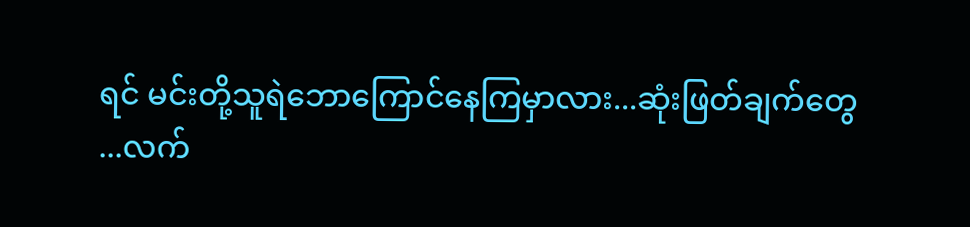ရင် မင်းတို့သူရဲဘောကြောင်နေကြမှာလား...ဆုံးဖြတ်ချက်တွေ
...လက်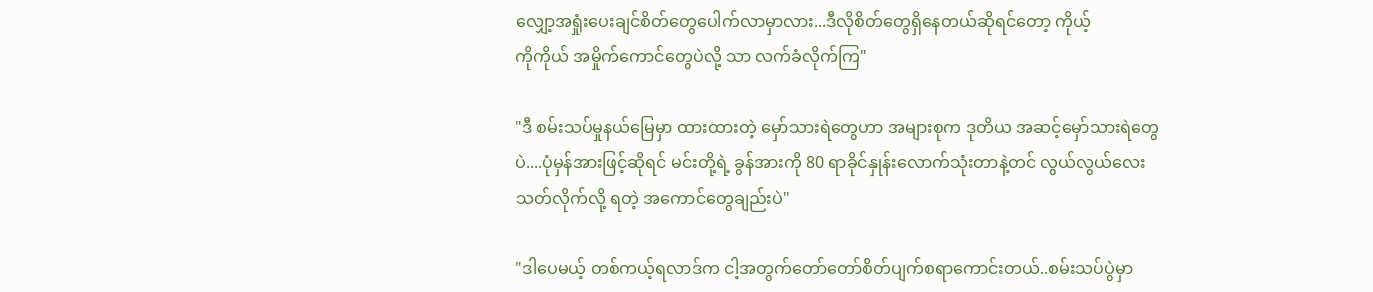လျှော့အရှုံးပေးချင်စိတ်တွေပေါက်လာမှာလား...ဒီလိုစိတ်တွေရှိနေတယ်ဆိုရင်တော့ ကိုယ့်
ကိုကိုယ် အမှိုက်ကောင်တွေပဲလို့ သာ လက်ခံလိုက်ကြ"

"ဒီ စမ်းသပ်မှုနယ်မြေမှာ ထားထားတဲ့ မှော်သားရဲတွေဟာ အများစုက ဒုတိယ အဆင့်မှော်သားရဲတွေ
ပဲ....ပုံမှန်အားဖြင့်ဆိုရင် မင်းတို့ရဲ့ ခွန်အားကို 80 ရာခိုင်နှုန်းလောက်သုံးတာနဲ့တင် လွယ်လွယ်လေး
သတ်လိုက်လို့ ရတဲ့ အကောင်တွေချည်းပဲ"

"ဒါပေမယ့် တစ်ကယ့်ရလာဒ်က ငါ့အတွက်တော်တော်စိတ်ပျက်စရာကောင်းတယ်..စမ်းသပ်ပွဲမှာ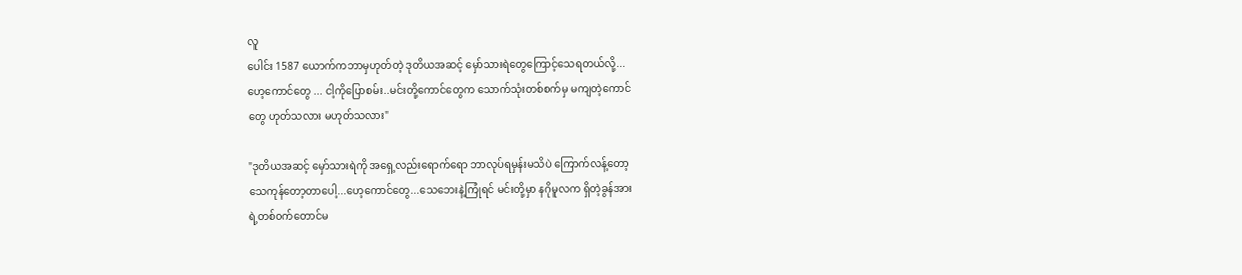လူ
ပေါင်း 1587 ယောက်ကဘာမှဟုတ်တဲ့ ဒုတိယအဆင့် မှော်သားရဲတွေကြောင့်သေရတယ်လို့...
ဟေ့ကောင်တွေ ... ငါ့ကိုပြောစမ်း..မင်းတို့ကောင်တွေက သောက်သုံးတစ်စက်မှ မကျတဲ့ကောင်
တွေ ဟုတ်သလား မဟုတ်သလား"

"ဒုတိယအဆင့် မှော်သားရဲကို အရှေ့လည်းရောက်ရော ဘာလုပ်ရမှန်းမသိပဲ ကြောက်လန့်တော့
သေကုန်တော့တာပေါ့...ဟေ့ကောင်တွေ...သေဘေးနဲ့ကြုံရင် မင်းတို့မှာ နဂိုမူလက ရှိတဲ့ခွန်အား
ရဲ့တစ်၀က်တောင်မ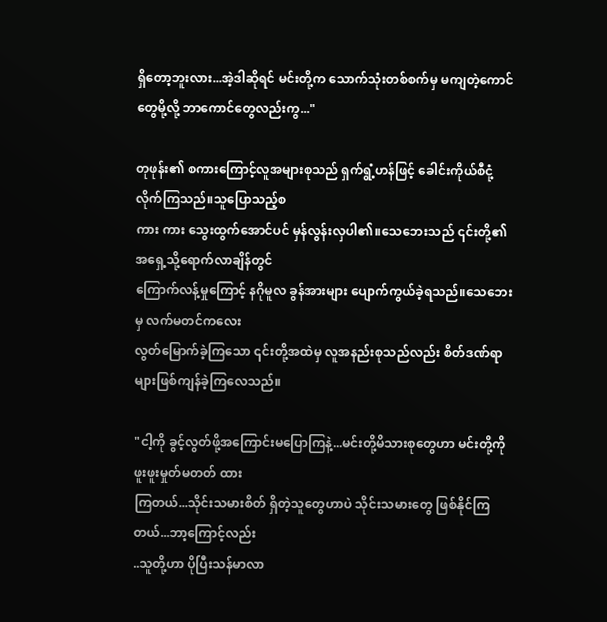ရှိတော့ဘူးလား...အဲ့ဒါဆိုရင် မင်းတို့က သောက်သုံးတစ်စက်မှ မကျတဲ့ကောင်
တွေမို့လို့ ဘာကောင်တွေလည်းကွ..."

တုဖုန်း၏ စကားကြောင့်လူအများစုသည် ရှက်ရွံ့ဟန်ဖြင့် ခေါင်းကိုယ်စီငုံ့လိုက်ကြသည်။သူပြောသည့်စ
ကား ကား သွေးထွက်အောင်ပင် မှန်လွန်းလှပါ၏။သေဘေးသည် ၎င်းတို့၏ အရှေ့သို့ရောက်လာချိန်တွင်
ကြောက်လန့်မှုကြောင့် နဂိုမူလ ခွန်အားများ ပျောက်ကွယ်ခဲ့ရသည်။သေဘေးမှ လက်မတင်ကလေး
လွတ်မြောက်ခဲ့ကြသော ၎င်းတို့အထဲမှ လူအနည်းစုသည်လည်း စိတ်ဒဏ်ရာများဖြစ်ကျန်ခဲ့ကြလေသည်။

"ငါ့ကို ခွင့်လွတ်ဖို့အကြောင်းမပြောကြနဲ့...မင်းတို့မိသားစုတွေဟာ မင်းတို့ကို ဖူးဖူးမှုတ်မတတ် ထား
ကြတယ်...သိုင်းသမားစိတ် ရှိတဲ့သူတွေဟာပဲ သိုင်းသမားတွေ ဖြစ်နိုင်ကြတယ်...ဘာ့ကြောင့်လည်း
..သူတို့ဟာ ပိုပြီးသန်မာလာ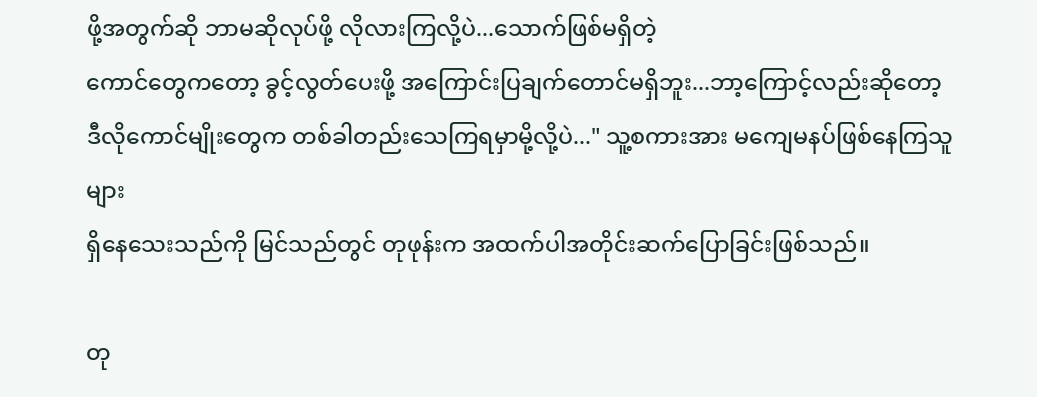ဖို့အတွက်ဆို ဘာမဆိုလုပ်ဖို့ လိုလားကြလို့ပဲ...သောက်ဖြစ်မရှိတဲ့
ကောင်တွေကတော့ ခွင့်လွတ်ပေးဖို့ အကြောင်းပြချက်တောင်မရှိဘူး...ဘာ့ကြောင့်လည်းဆိုတော့
ဒီလိုကောင်မျိုးတွေက တစ်ခါတည်းသေကြရမှာမို့လို့ပဲ..." သူ့စကားအား မကျေမနပ်ဖြစ်နေကြသူများ
ရှိနေသေးသည်ကို မြင်သည်တွင် တုဖုန်းက အထက်ပါအတိုင်းဆက်ပြောခြင်းဖြစ်သည်။

တု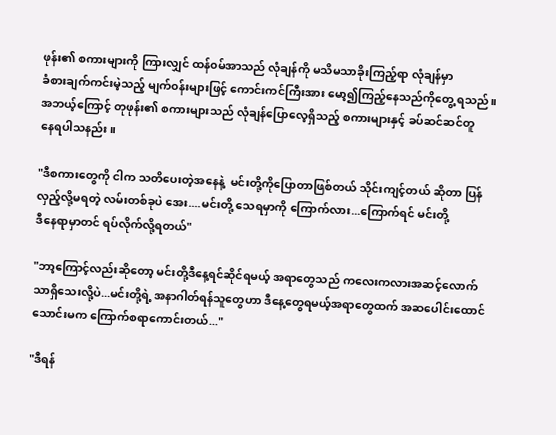ဖုန်း၏ စကားများကို ကြားလျှင် ထန်၀မ်အာသည် လုံချန်ကို မသိမသာခိုးကြည့်ရာ လုံချန်မှာ
ခံစားချက်ကင်းမဲ့သည့် မျက်၀န်းများဖြင့် ကောင်းကင်ကြီးအား မော့၍ကြည့်နေသည်ကိုတွေ့ ရသည်။
အဘယ့်ကြောင့် တုဖုန်း၏ စကားများသည် လုံချန်ပြောလေ့ရှိသည့် စကားများနှင့် ခပ်ဆင်ဆင်တူ
နေရပါသနည်း။

"ဒီစကားတွေကို ငါက သတိပေးတဲ့အနေနဲ့  မင်းတို့ကိုပြောတာဖြစ်တယ် သိုင်းကျင့်တယ် ဆိုတာ ပြန်
လှည့်လို့မရတဲ့ လမ်းတစ်ခုပဲ အေး....မင်းတို့ သေရမှာကို ကြောက်လား...ကြောက်ရင် မင်းတို့
ဒီနေရာမှာတင် ရပ်လိုက်လို့ရတယ်"

"ဘာ့ကြောင့်လည်းဆိုတော့ မင်းတို့ဒီနေ့ရင်ဆိုင်ရမယ့် အရာတွေသည် ကလေးကလားအဆင့်လောက်
သာရှိသေးလို့ပဲ...မင်းတို့ရဲ့ အနာဂါတ်ရန်သူတွေဟာ ဒီနေ့တွေရမယ့်အရာတွေထက် အဆပေါင်းထောင်
သောင်းမက ကြောက်စရာကောင်းတယ်..."

"ဒီရန်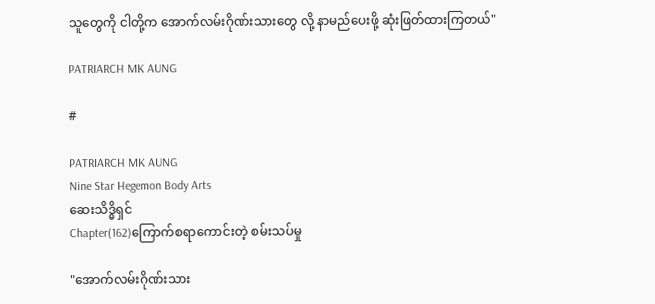သူတွေကို ငါတို့က အောက်လမ်းဂိုဏ်းသားတွေ လို့ နာမည်ပေးဖို့ ဆုံးဖြတ်ထားကြတယ်"

PATRIARCH MK AUNG

#

PATRIARCH MK AUNG
Nine Star Hegemon Body Arts
ဆေးသိဒ္ဓိရှင်
Chapter(162)ကြောက်စရာကောင်းတဲ့ စမ်းသပ်မှု

"အောက်လမ်းဂိုဏ်းသား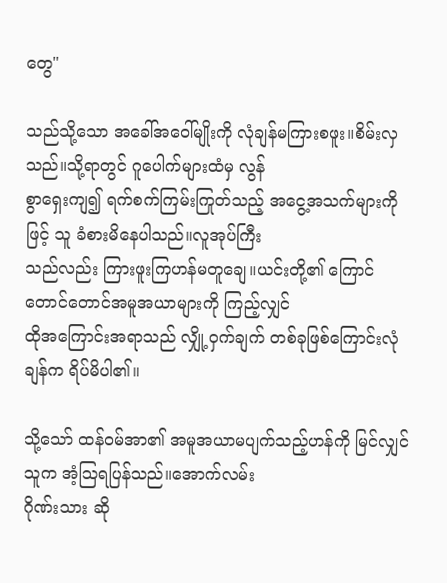တွေ"

သည်သို့သော အခေါ်အဝေါ်မျိုးကို လုံချန်မကြားစဖူး။စိမ်းလှသည်။သို့ရာတွင် ဂူပေါက်များထံမှ လွန်
စွာရှေးကျ၍ ရက်စက်ကြမ်းကြုတ်သည့် အငွေ့အသက်များကိုဖြင့် သူ ခံစားမိနေပါသည်။လူအုပ်ကြီး
သည်လည်း ကြားဖူးကြဟန်မတူချေ။ယင်းတို့၏ ကြောင်တောင်တောင်အမူအယာများကို ကြည့်လျှင်
ထိုအကြောင်းအရာသည် လျှို့ဝှက်ချက် တစ်ခုဖြစ်ကြောင်းလုံချန်က ရိပ်မိပါ၏။

သို့သော် ထန်၀မ်အာ၏ အမူအယာမပျက်သည့်ဟန်ကို မြင်လျှင် သူက အံ့သြရပြန်သည်။အောက်လမ်း
ဂိုဏ်းသား ဆို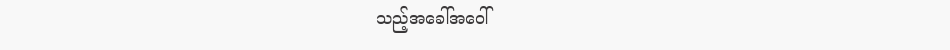သည့်အခေါ်အဝေါ်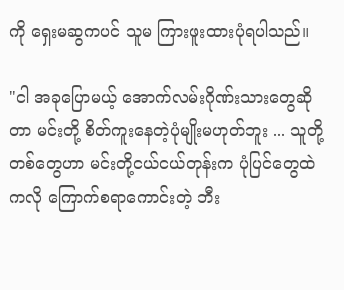ကို ရှေးမဆွကပင် သူမ ကြားဖူးထားပုံရပါသည်။

"ငါ အခုပြောမယ့် အောက်လမ်းဂိုဏ်းသားတွေဆိုတာ မင်းတို့ စိတ်ကူးနေတဲ့ပုံမျိုးမဟုတ်ဘူး ... သူတို့
တစ်တွေဟာ မင်းတို့ငယ်ငယ်တုန်းက ပုံပြင်တွေထဲကလို ကြောက်စရာကောင်းတဲ့ ဘီး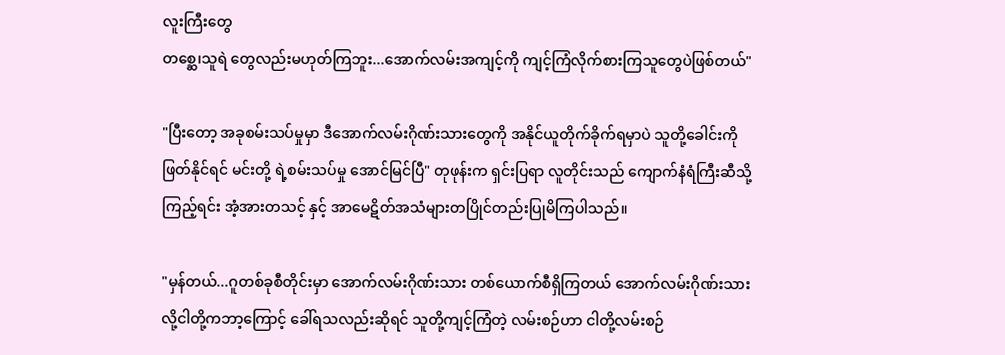လူးကြီးတွေ
တစ္ဆေ၊သူရဲ တွေလည်းမဟုတ်ကြဘူး...အောက်လမ်းအကျင့်ကို ကျင့်ကြံလိုက်စားကြသူတွေပဲဖြစ်တယ်"

"ပြီးတော့ အခုစမ်းသပ်မှုမှာ ဒီအောက်လမ်းဂိုဏ်းသားတွေကို အနိုင်ယူတိုက်ခိုက်ရမှာပဲ သူတို့ခေါင်းကို
ဖြတ်နိုင်ရင် မင်းတို့ ရဲ့စမ်းသပ်မှု အောင်မြင်ပြီ" တုဖုန်းက ရှင်းပြရာ လူတိုင်းသည် ကျောက်နံရံကြီးဆီသို့
ကြည့်ရင်း အံ့အားတသင့် နှင့် အာမေဋိတ်အသံများတပြိုင်တည်းပြုမိကြပါသည်။

"မှန်တယ်...ဂူတစ်ခုစီတိုင်းမှာ အောက်လမ်းဂိုဏ်းသား တစ်ယောက်စီရှိကြတယ် အောက်လမ်းဂိုဏ်းသား
လို့ငါတို့ကဘာ့ကြောင့် ခေါ်ရသလည်းဆိုရင် သူတို့ကျင့်ကြံတဲ့ လမ်းစဉ်ဟာ ငါတို့လမ်းစဉ်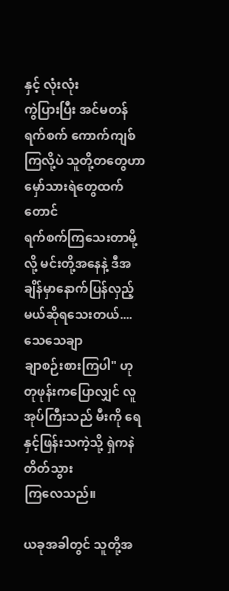နှင့် လုံးလုံး
ကွဲပြားပြီး အင်မတန် ရက်စက် ကောက်ကျစ်ကြလို့ပဲ သူတို့တတွေဟာ မှော်သားရဲတွေထက်တောင်
ရက်စက်ကြသေးတာမို့လို့ မင်းတို့အနေနဲ့ ဒီအချိန်မှာနောက်ပြန်လှည့်မယ်ဆိုရသေးတယ်....သေသေချာ
ချာစဉ်းစားကြပါ" ဟု တုဖုန်းကပြောလျှင် လူအုပ်ကြီးသည် မီးကို ရေနှင့်ဖြန်းသကဲ့သို့ ရှဲကနဲ တိတ်သွား
ကြလေသည်။

ယခုအခါတွင် သူတို့အ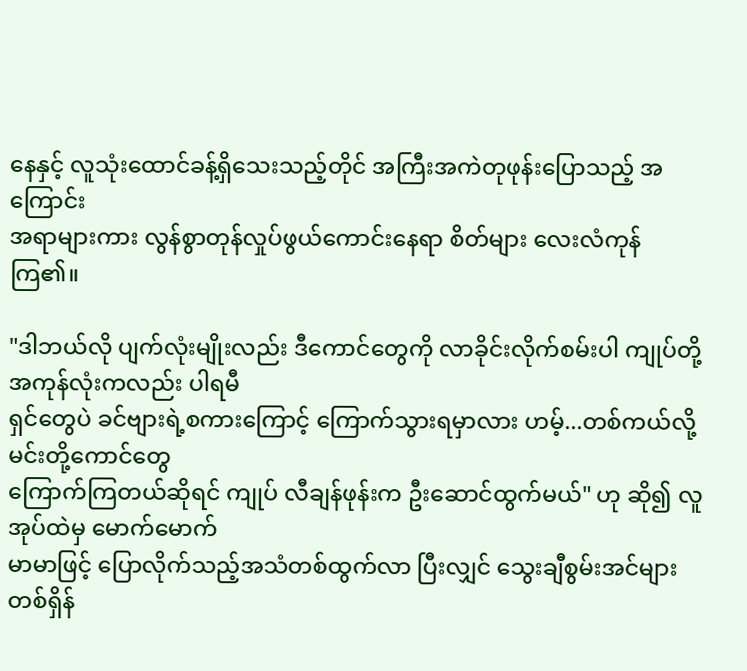နေနှင့် လူသုံးထောင်ခန့်ရှိသေးသည့်တိုင် အကြီးအကဲတုဖုန်းပြောသည့် အကြောင်း
အရာများကား လွန်စွာတုန်လှုပ်ဖွယ်ကောင်းနေရာ စိတ်များ လေးလံကုန်ကြ၏။

"ဒါဘယ်လို ပျက်လုံးမျိုးလည်း ဒီကောင်တွေကို လာခိုင်းလိုက်စမ်းပါ ကျုပ်တို့အကုန်လုံးကလည်း ပါရမီ
ရှင်တွေပဲ ခင်ဗျားရဲ့စကားကြောင့် ကြောက်သွားရမှာလား ဟမ့်...တစ်ကယ်လို့ မင်းတို့ကောင်တွေ
ကြောက်ကြတယ်ဆိုရင် ကျုပ် လီချန်ဖုန်းက ဦးဆောင်ထွက်မယ်" ဟု ဆို၍ လူအုပ်ထဲမှ မောက်မောက်
မာမာဖြင့် ပြောလိုက်သည့်အသံတစ်ထွက်လာ ပြီးလျှင် သွေးချီစွမ်းအင်များ တစ်ရှိန်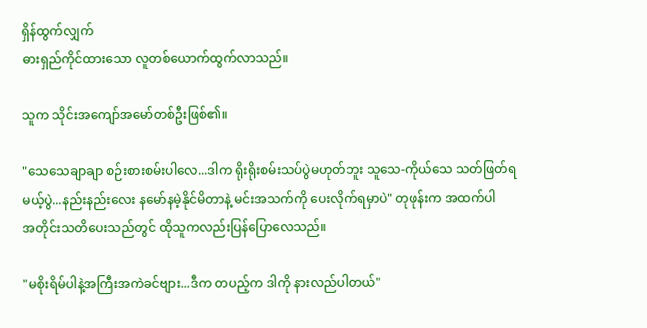ရှိန်ထွက်လျှက်
ဓားရှည်ကိုင်ထားသော လူတစ်ယောက်ထွက်လာသည်။

သူက သိုင်းအကျော်အမော်တစ်ဦးဖြစ်၏။

"သေသေချာချာ စဉ်းစားစမ်းပါလေ...ဒါက ရိုးရိုးစမ်းသပ်ပွဲမဟုတ်ဘူး သူသေ-ကိုယ်သေ သတ်ဖြတ်ရ
မယ့်ပွဲ...နည်းနည်းလေး နမော်နမဲ့နိုင်မိတာနဲ့ မင်းအသက်ကို ပေးလိုက်ရမှာပဲ" တုဖုန်းက အထက်ပါ
အတိုင်းသတိပေးသည်တွင် ထိုသူကလည်းပြန်ပြောလေသည်။

"မစိုးရိမ်ပါနဲ့အကြီးအကဲခင်ဗျား...ဒီက တပည့်က ဒါကို နားလည်ပါတယ်"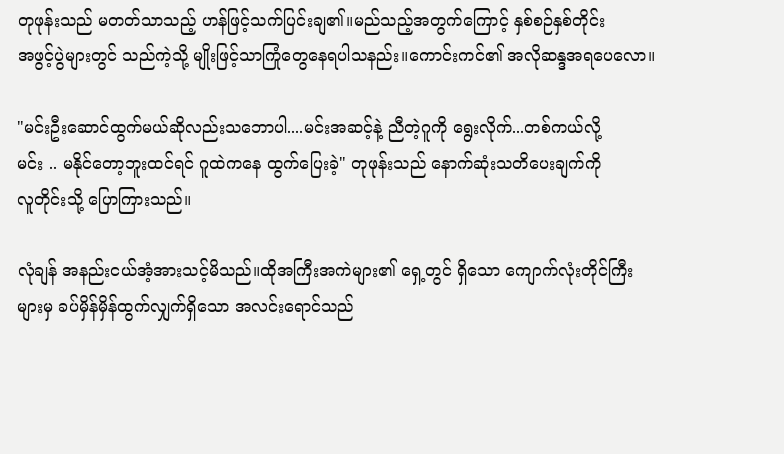တုဖုန်းသည် မတတ်သာသည့် ဟန်ဖြင့်သက်ပြင်းချ၏။မည်သည့်အတွက်ကြောင့် နှစ်စဉ်နှစ်တိုင်း
အဖွင့်ပွဲများတွင် သည်ကဲ့သို့ မျိုးဖြင့်သာကြုံတွေနေရပါသနည်း။ကောင်းကင်၏ အလိုဆန္ဒအရပေလော။

"မင်းဦးဆောင်ထွက်မယ်ဆိုလည်းသဘောပါ....မင်းအဆင့်နဲ့ ညီတဲ့ဂူကို ရွေးလိုက်...တစ်ကယ်လို့
မင်း .. မနိုင်တော့ဘူးထင်ရင် ဂူထဲကနေ ထွက်ပြေးခဲ့" တုဖုန်းသည် နောက်ဆုံးသတိပေးချက်ကို
လူတိုင်းသို့ ပြောကြားသည်။

လုံချန် အနည်းငယ်အံ့အားသင့်မိသည်။ထိုအကြီးအကဲများ၏ ရှေ့တွင် ရှိသော ကျောက်လုံးတိုင်ကြီး
များမှ ခပ်မှိန်မှိန်ထွက်လျှက်ရှိသော အလင်းရောင်သည်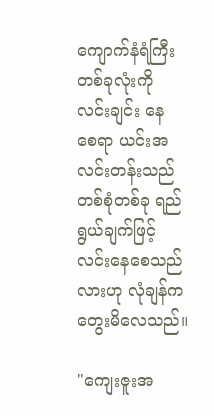ကျောက်နံရံကြီးတစ်ခုလုံးကို လင်းချင်း နေ
စေရာ ယင်းအလင်းတန်းသည် တစ်စုံတစ်ခု ရည်ရွယ်ချက်ဖြင့် လင်းနေစေသည်လားဟု လုံချန်က
တွေးမိလေသည်။

"ကျေးဇူးအ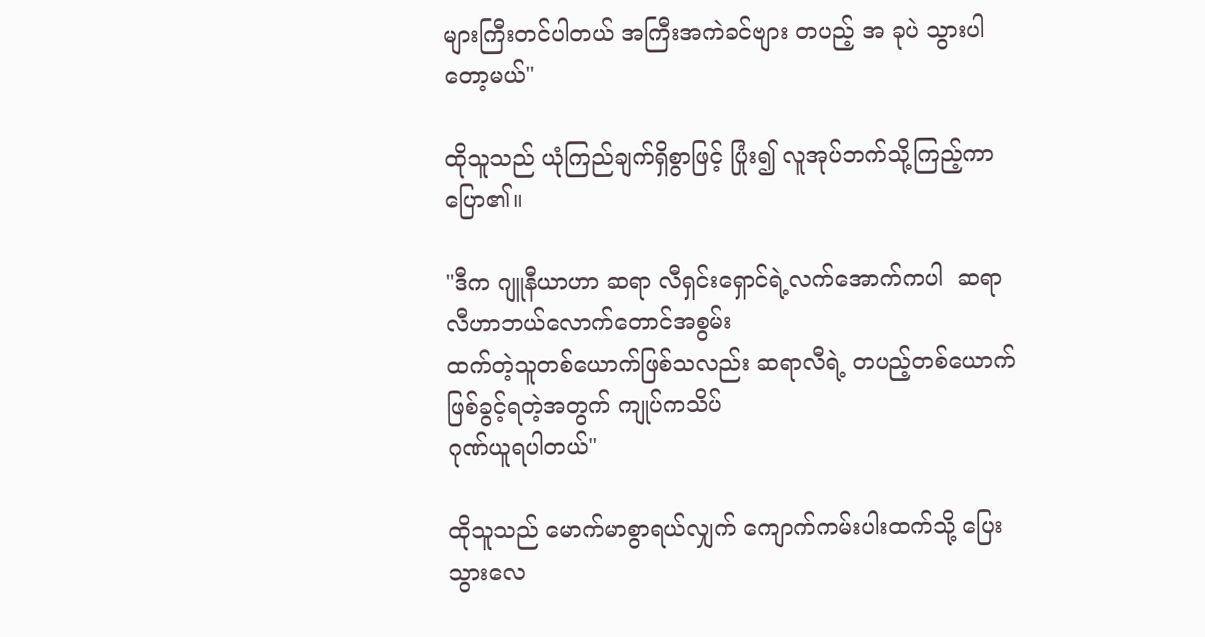များကြီးတင်ပါတယ် အကြီးအကဲခင်ဗျား တပည့် အ ခုပဲ သွားပါတော့မယ်"

ထိုသူသည် ယုံကြည်ချက်ရှိစွာဖြင့် ပြုံး၍ လူအုပ်ဘက်သို့ကြည့်ကာပြော၏။

"ဒီက ဂျူနီယာဟာ ဆရာ လီရှင်းရှောင်ရဲ့လက်အောက်ကပါ  ဆရာလီဟာဘယ်လောက်တောင်အစွမ်း
ထက်တဲ့သူတစ်ယောက်ဖြစ်သလည်း ဆရာလီရဲ့ တပည့်တစ်ယောက်ဖြစ်ခွင့်ရတဲ့အတွက် ကျုပ်ကသိပ်
ဂုဏ်ယူရပါတယ်"

ထိုသူသည် မောက်မာစွာရယ်လျှက် ကျောက်ကမ်းပါးထက်သို့ ပြေးသွားလေ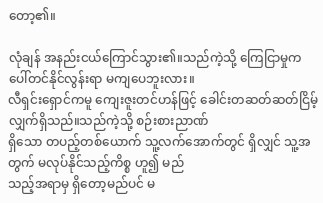တော့၏။

လုံချန် အနည်းငယ်ကြောင်သွား၏။သည်ကဲ့သို့ ကြေငြာမှုက ပေါ်တင်နိုင်လွန်းရာ မကျပေဘူးလား။
လီရှင်းရှောင်ကမူ ကျေးဇူးတင်ဟန်ဖြင့် ခေါင်းတဆတ်ဆတ်ငြိမ့်လျှက်ရှိသည်။သည်ကဲ့သို့ စဉ်းစားညာဏ်
ရှိသော တပည့်တစ်ယောက် သူ့လက်အောက်တွင် ရှိလျှင် သူ့အတွက် မလုပ်နိုင်သည့်ကိစ္စ ဟူ၍ မည်
သည့်အရာမှ ရှိတော့မည်ပင် မ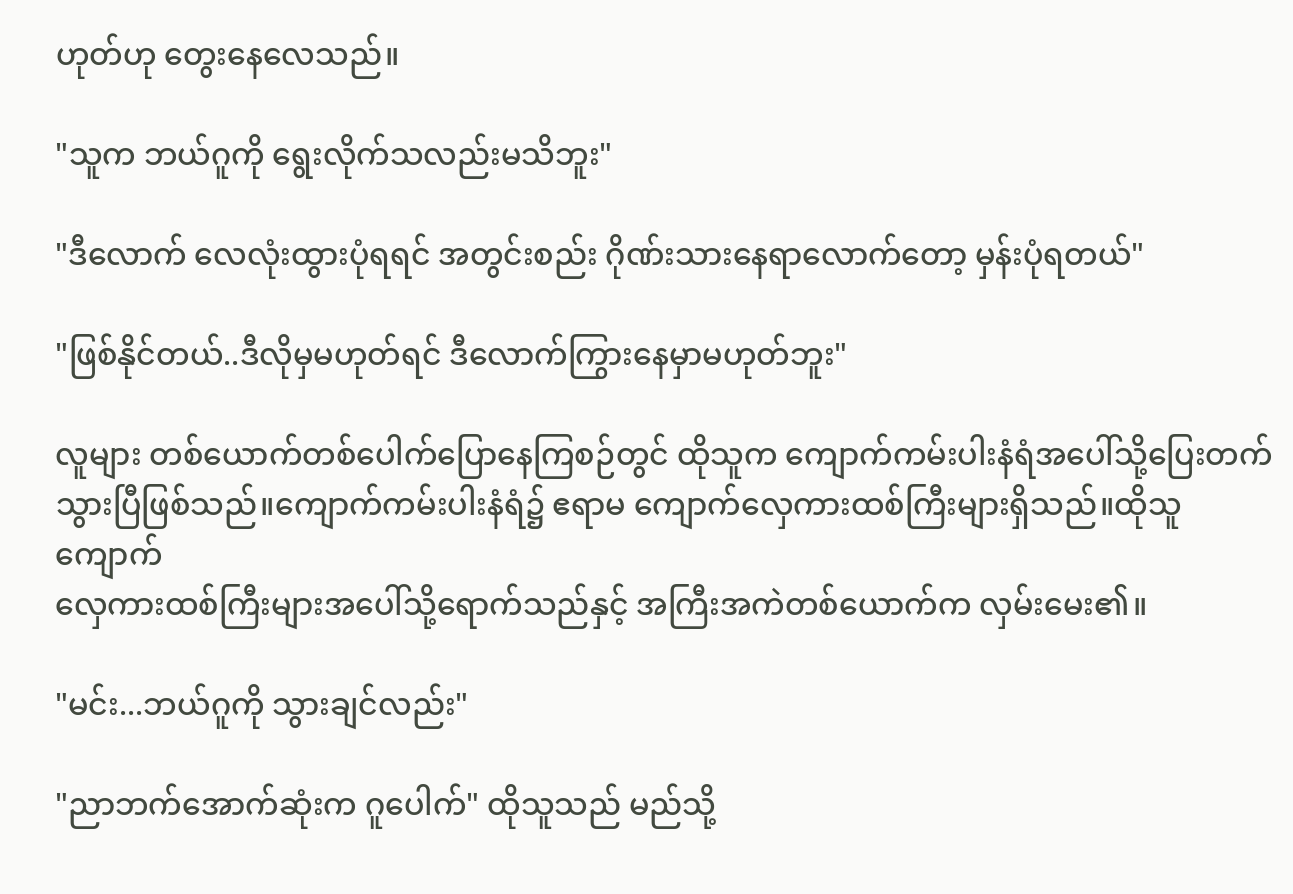ဟုတ်ဟု တွေးနေလေသည်။

"သူက ဘယ်ဂူကို ရွေးလိုက်သလည်းမသိဘူး"

"ဒီလောက် လေလုံးထွားပုံရရင် အတွင်းစည်း ဂိုဏ်းသားနေရာလောက်တော့ မှန်းပုံရတယ်"

"ဖြစ်နိုင်တယ်..ဒီလိုမှမဟုတ်ရင် ဒီလောက်ကြွားနေမှာမဟုတ်ဘူး"

လူများ တစ်ယောက်တစ်ပေါက်ပြောနေကြစဉ်တွင် ထိုသူက ကျောက်ကမ်းပါးနံရံအပေါ်သို့ပြေးတက်
သွားပြီဖြစ်သည်။ကျောက်ကမ်းပါးနံရံ၌ ဧရာမ ကျောက်လှေကားထစ်ကြီးများရှိသည်။ထိုသူ ကျောက်
လှေကားထစ်ကြီးများအပေါ်သို့ရောက်သည်နှင့် အကြီးအကဲတစ်ယောက်က လှမ်းမေး၏။

"မင်း...ဘယ်ဂူကို သွားချင်လည်း"

"ညာဘက်အောက်ဆုံးက ဂူပေါက်" ထိုသူသည် မည်သို့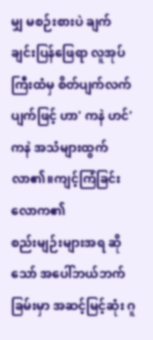မျှ မစဉ်းစားပဲ ချက်ချင်းပြန်ဖြေရာ လူအုပ်
ကြီးထံမှ စိတ်ပျက်လက်ပျက်ဖြင့် ဟာ' ကနဲ ဟင်' ကနဲ အသံများထွက်လာ၏။ကျင့်ကြံခြင်းလောက၏
စည်းမျဉ်းများအရ ဆိုသော် အပေါ်ဘယ်ဘက်ခြမ်းမှာ အဆင့်မြင့်ဆုံး ဂူ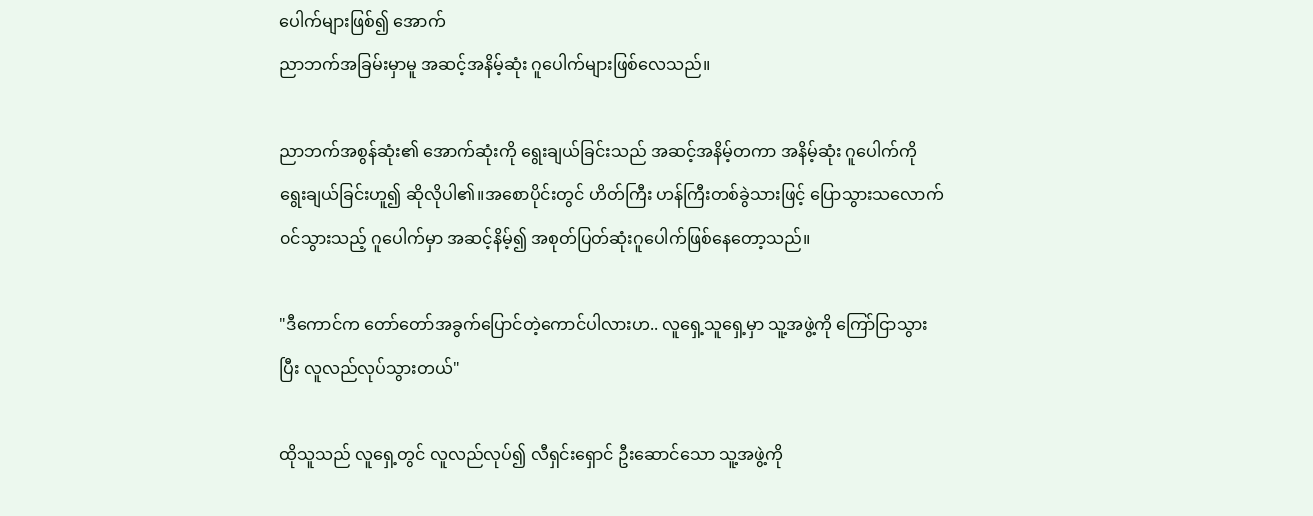ပေါက်များဖြစ်၍ အောက်
ညာဘက်အခြမ်းမှာမူ အဆင့်အနိမ့်ဆုံး ဂူပေါက်များဖြစ်လေသည်။

ညာဘက်အစွန်ဆုံး၏ အောက်ဆုံးကို ရွေးချယ်ခြင်းသည် အဆင့်အနိမ့်တကာ အနိမ့်ဆုံး ဂူပေါက်ကို
ရွေးချယ်ခြင်းဟူ၍ ဆိုလိုပါ၏။အစောပိုင်းတွင် ဟိတ်ကြီး ဟန်ကြီးတစ်ခွဲသားဖြင့် ပြောသွားသလောက်
၀င်သွားသည့် ဂူပေါက်မှာ အဆင့်နိမ့်၍ အစုတ်ပြတ်ဆုံးဂူပေါက်ဖြစ်နေတော့သည်။

"ဒီကောင်က တော်တော်အခွက်ပြောင်တဲ့ကောင်ပါလားဟ.. လူရှေ့သူရှေ့မှာ သူ့အဖွဲ့ကို ကြော်ငြာသွား
ပြီး လူလည်လုပ်သွားတယ်"

ထိုသူသည် လူရှေ့တွင် လူလည်လုပ်၍ လီရှင်းရှောင် ဦးဆောင်သော သူ့အဖွဲ့ကို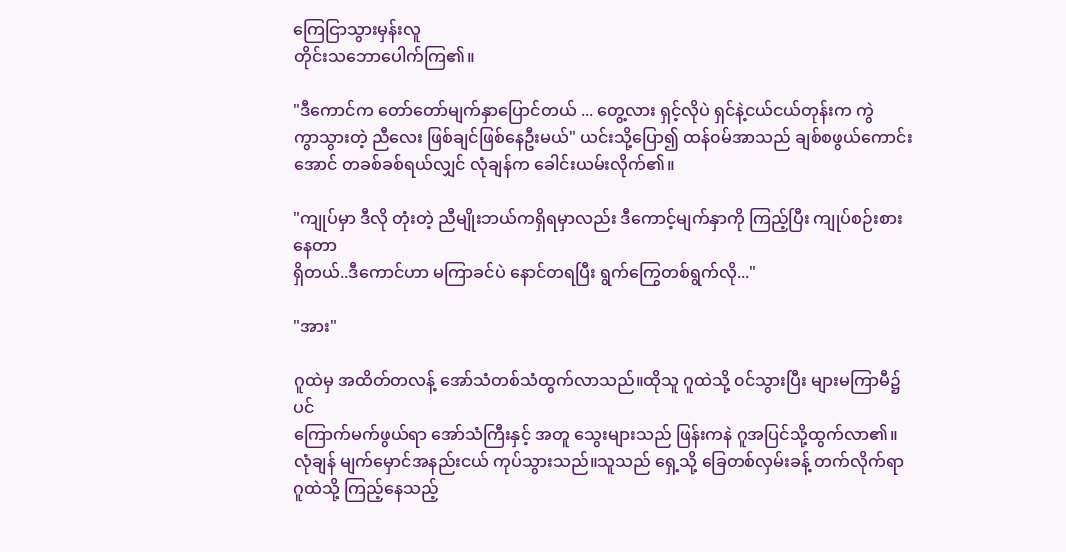ကြေငြာသွားမှန်းလူ
တိုင်းသဘောပေါက်ကြ၏။

"ဒီကောင်က တော်တော်မျက်နှာပြောင်တယ် ... တွေ့လား ရှင့်လိုပဲ ရှင်နဲ့ငယ်ငယ်တုန်းက ကွဲ
ကွာသွားတဲ့ ညီလေး ဖြစ်ချင်ဖြစ်နေဦးမယ်" ယင်းသို့ပြော၍ ထန်၀မ်အာသည် ချစ်စဖွယ်ကောင်း
အောင် တခစ်ခစ်ရယ်လျှင် လုံချန်က ခေါင်းယမ်းလိုက်၏။

"ကျုပ်မှာ ဒီလို တုံးတဲ့ ညီမျိုးဘယ်ကရှိရမှာလည်း ဒီကောင့်မျက်နှာကို ကြည့်ပြီး ကျုပ်စဉ်းစားနေတာ
ရှိတယ်..ဒီကောင်ဟာ မကြာခင်ပဲ နောင်တရပြီး ရွက်ကြွေတစ်ရွက်လို..."

"အား"

ဂူထဲမှ အထိတ်တလန့် အော်သံတစ်သံထွက်လာသည်။ထိုသူ ဂူထဲသို့ ၀င်သွားပြီး များမကြာမီ၌ပင်
ကြောက်မက်ဖွယ်ရာ အော်သံကြီးနှင့် အတူ သွေးများသည် ဖြန်းကနဲ ဂူအပြင်သို့ထွက်လာ၏။
လုံချန် မျက်မှောင်အနည်းငယ် ကုပ်သွားသည်။သူသည် ရှေ့သို့ ခြေတစ်လှမ်းခန့် တက်လိုက်ရာ
ဂူထဲသို့ ကြည့်နေသည့်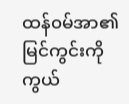ထန်၀မ်အာ၏ မြင်ကွင်းကို ကွယ်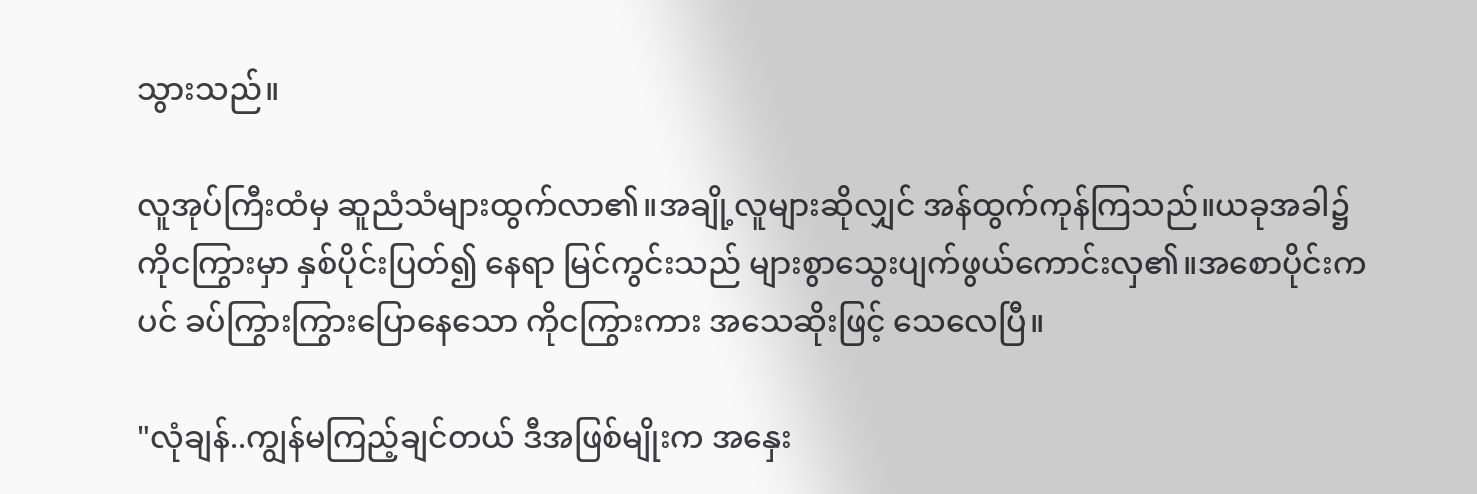သွားသည်။

လူအုပ်ကြီးထံမှ ဆူညံသံများထွက်လာ၏။အချို့လူများဆိုလျှင် အန်ထွက်ကုန်ကြသည်။ယခုအခါ၌
ကိုငကြွားမှာ နှစ်ပိုင်းပြတ်၍ နေရာ မြင်ကွင်းသည် များစွာသွေးပျက်ဖွယ်ကောင်းလှ၏။အစောပိုင်းက
ပင် ခပ်ကြွားကြွားပြောနေသော ကိုငကြွားကား အသေဆိုးဖြင့် သေလေပြီ။

"လုံချန်..ကျွန်မကြည့်ချင်တယ် ဒီအဖြစ်မျိုးက အနှေး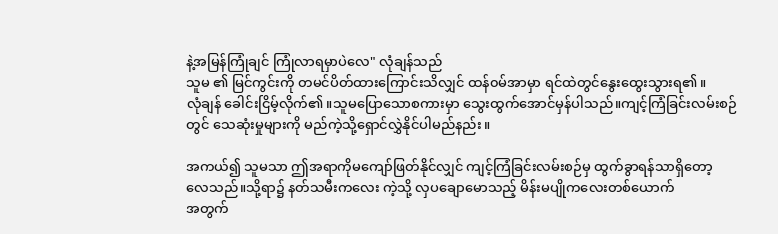နဲ့အမြန်ကြုံချင် ကြုံလာရမှာပဲလေ" လုံချန်သည်
သူမ ၏ မြင်ကွင်းကို တမင်ပိတ်ထားကြောင်းသိလျှင် ထန်၀မ်အာမှာ ရင်ထဲတွင်နွေးထွေးသွားရ၏။
လုံချန် ခေါင်းငြိမ့်လိုက်၏။သူမပြောသောစကားမှာ သွေးထွက်အောင်မှန်ပါသည်။ကျင့်ကြံခြင်းလမ်းစဉ်
တွင် သေဆုံးမှုများကို မည်ကဲ့သို့ရှောင်လွှဲနိုင်ပါမည်နည်း။

အကယ်၍ သူမသာ ဤအရာကိုမကျော်ဖြတ်နိုင်လျှင် ကျင့်ကြံခြင်းလမ်းစဉ်မှ ထွက်ခွာရန်သာရှိတော့
လေသည်။သို့ရာ၌ နတ်သမီးကလေး ကဲ့သို့ လှပချောမောသည့် မိန်းမပျိုကလေးတစ်ယောက်
အတွက်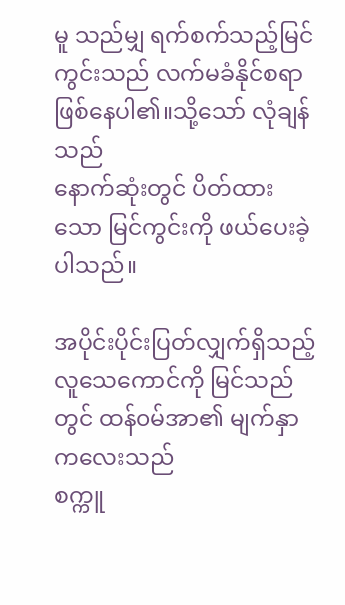မူ သည်မျှ ရက်စက်သည့်မြင်ကွင်းသည် လက်မခံနိုင်စရာဖြစ်နေပါ၏။သို့သော် လုံချန်သည်
နောက်ဆုံးတွင် ပိတ်ထားသော မြင်ကွင်းကို ဖယ်ပေးခဲ့ပါသည်။

အပိုင်းပိုင်းပြတ်လျှက်ရှိသည့် လူသေကောင်ကို မြင်သည်တွင် ထန်၀မ်အာ၏ မျက်နှာကလေးသည်
စက္ကူ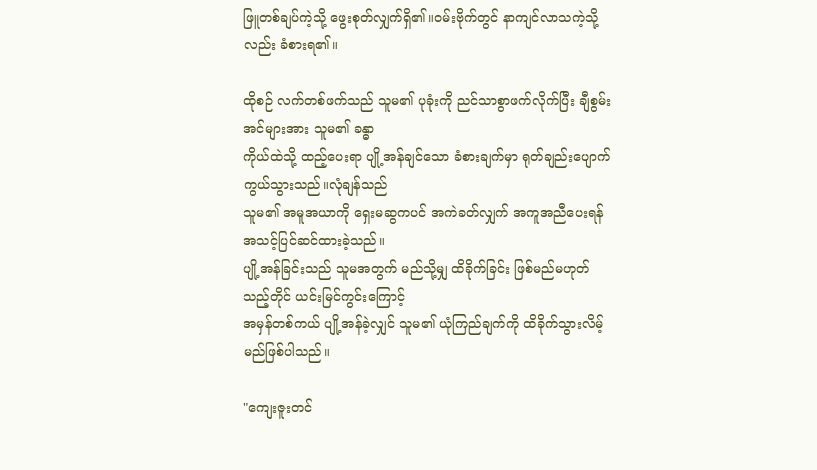ဖြူတစ်ချပ်ကဲ့သို့ ဖွေးစုတ်လျှက်ရှိ၏။၀မ်းဗိုက်တွင် နာကျင်လာသကဲ့သို့လည်း ခံစားရ၏။

ထိုစဉ် လက်တစ်ဖက်သည် သူမ၏ ပုခုံးကို ညင်သာစွာဖက်လိုက်ပြီး ချီစွမ်းအင်များအား သူမ၏ ခန္ဓာ
ကိုယ်ထဲသို့ ထည့်ပေးရာ ပျို့အန်ချင်သော ခံစားချက်မှာ ရုတ်ချည်းပျောက်ကွယ်သွားသည်။လုံချန်သည်
သူမ၏ အမူအယာကို ရှေးမဆွကပင် အကဲခတ်လျှက် အကူအညီပေးရန် အသင့်ပြင်ဆင်ထားခဲ့သည်။
ပျို့အန်ခြင်းသည် သူမအတွက် မည်သို့မျှ ထိခိုက်ခြင်း ဖြစ်မည်မဟုတ်သည့်တိုင် ယင်းမြင်ကွင်းကြောင့်
အမှန်တစ်ကယ် ပျို့အန်ခဲ့လျှင် သူမ၏ ယုံကြည်ချက်ကို ထိခိုက်သွားလိမ့်မည်ဖြစ်ပါသည်။

"ကျေးဇူးတင်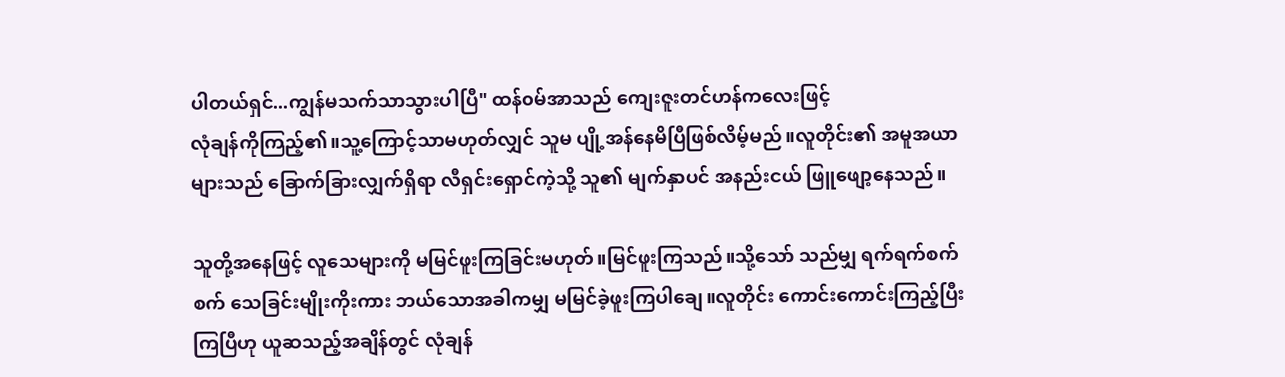ပါတယ်ရှင်...ကျွန်မသက်သာသွားပါပြီ" ထန်၀မ်အာသည် ကျေးဇူးတင်ဟန်ကလေးဖြင့်
လုံချန်ကိုကြည့်၏။သူ့ကြောင့်သာမဟုတ်လျှင် သူမ ပျို့အန်နေမိပြီဖြစ်လိမ့်မည်။လူတိုင်း၏ အမူအယာ
များသည် ခြောက်ခြားလျှက်ရှိရာ လီရှင်းရှောင်ကဲ့သို့ သူ၏ မျက်နှာပင် အနည်းငယ် ဖြူဖျော့နေသည်။

သူတို့အနေဖြင့် လူသေများကို မမြင်ဖူးကြခြင်းမဟုတ်။မြင်ဖူးကြသည်။သို့သော် သည်မျှ ရက်ရက်စက်
စက် သေခြင်းမျိုးကိုးကား ဘယ်သောအခါကမျှ မမြင်ခဲ့ဖူးကြပါချေ။လူတိုင်း ကောင်းကောင်းကြည့်ပြီး
ကြပြီဟု ယူဆသည့်အချိန်တွင် လုံချန်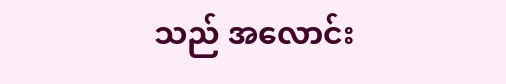သည် အလောင်း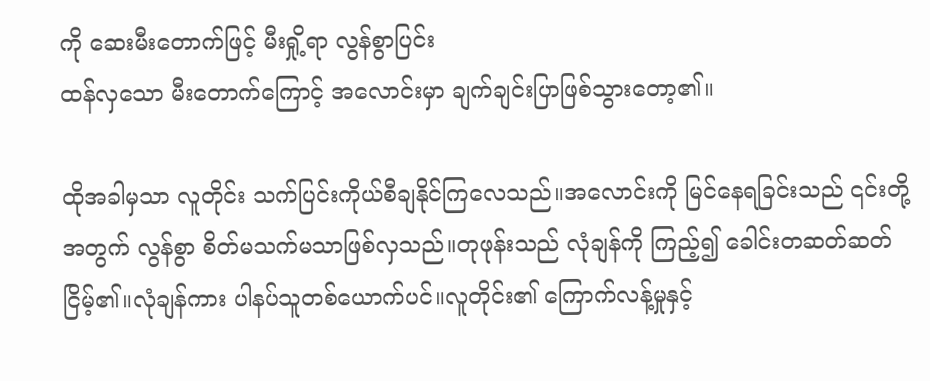ကို ဆေးမီးတောက်ဖြင့် မီးရှို့ရာ လွန်စွာပြင်း
ထန်လှသော မီးတောက်ကြောင့် အလောင်းမှာ ချက်ချင်းပြာဖြစ်သွားတော့၏။

ထိုအခါမှသာ လူတိုင်း သက်ပြင်းကိုယ်စီချနိုင်ကြလေသည်။အလောင်းကို မြင်နေရခြင်းသည် ၎င်းတို့
အတွက် လွန်စွာ စိတ်မသက်မသာဖြစ်လှသည်။တုဖုန်းသည် လုံချန်ကို ကြည့်၍ ခေါင်းတဆတ်ဆတ်
ငြိမ့်၏။လုံချန်ကား ပါနပ်သူတစ်ယောက်ပင်။လူတိုင်း၏ ကြောက်လန့်မှုနှင့်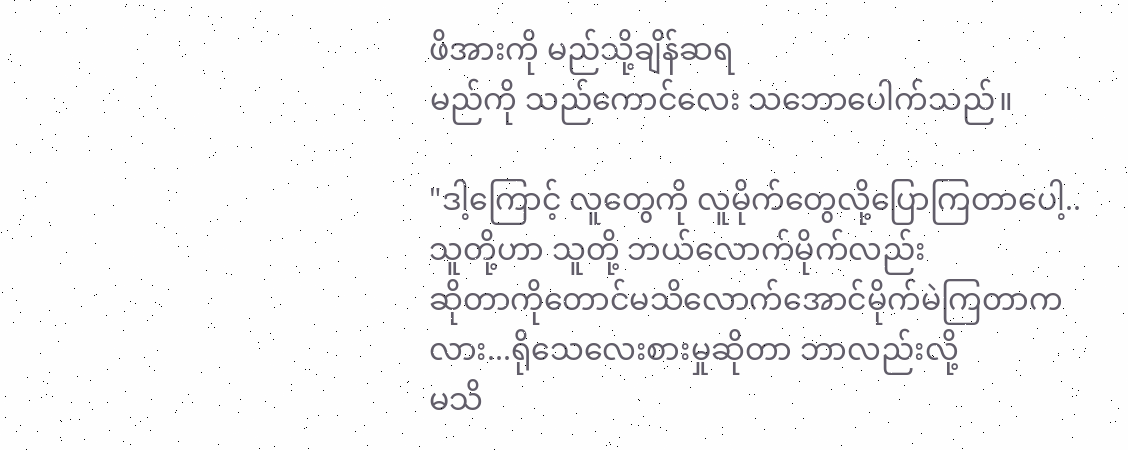ဖိအားကို မည်သို့ချိန်ဆရ
မည်ကို သည်ကောင်လေး သဘောပေါက်သည်။

"ဒါ့ကြောင့် လူတွေကို လူမိုက်တွေလို့ပြောကြတာပေါ့..သူတို့ဟာ သူတို့ ဘယ်လောက်မိုက်လည်း
ဆိုတာကိုတောင်မသိလောက်အောင်မိုက်မဲကြတာကလား...ရိုသေလေးစားမှုဆိုတာ ဘာလည်းလို့
မသိ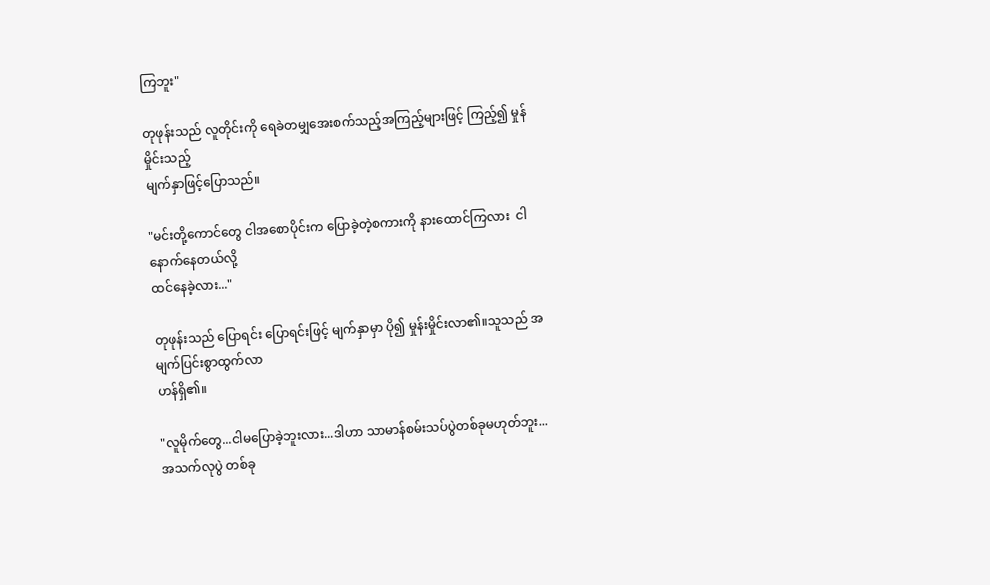ကြဘူး"

တုဖုန်းသည် လူတိုင်းကို ရေခဲတမျှအေးစက်သည့်အကြည့်များဖြင့် ကြည့်၍ မှုန်မှိုင်းသည့်
မျက်နှာဖြင့်ပြောသည်။

"မင်းတို့ကောင်တွေ ငါအစောပိုင်းက ပြောခဲ့တဲ့စကားကို နားထောင်ကြလား  ငါ နောက်နေတယ်လို့
ထင်နေခဲ့လား..."

တုဖုန်းသည် ပြောရင်း ပြောရင်းဖြင့် မျက်နှာမှာ ပို၍ မှုန်းမှိုင်းလာ၏။သူသည် အမျက်ပြင်းစွာထွက်လာ
ဟန်ရှိ၏။

"လူမိုက်တွေ...ငါမပြောခဲ့ဘူးလား...ဒါဟာ သာမာန်စမ်းသပ်ပွဲတစ်ခုမဟုတ်ဘူး...အသက်လုပွဲ တစ်ခု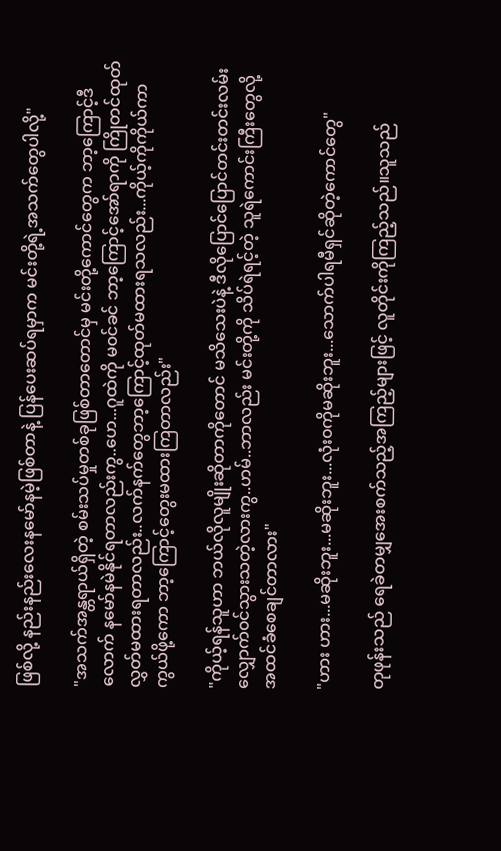ဖြစ်လို့ နည်းနည်းလေးနမော်နမဲ့ဖြစ်တာနဲ့ ပြန်ပေးဆပ်ရမှာက မင်းတို့ရဲ့အသက်တွေပါလို့"

"အသက်အန္တရာယ်ရှိတဲ့ စမ်းသပ်မှုတစ်ခုဖြစ်တာတောင်မှ မင်းတို့ကောင်တွေက ဘာ့ကြောင့်ဒီ
လောက် နမော်နမဲနိုင်ရတာလည်းကွ..ဟေ...ဂူထဲကို မ၀င်ခင် ဘာ့ကြောင့်အော်ရာကို ကြိုတင်ထုတ်
လွှတ်မထားရတာလည်း..လက်နက်တွေဘာ့ကြောင့်ထုတ်မထားရသလည်း...ကိုယ့်ကိုကိုယ်ကာ
ကွယ်ဖို့ကော ဘာ့ကြောင့်တွေးမထားကြတာလည်း"

"ကိုယ့်ရန်သူဟာ ဘယ်လိုလူမျိုးဆိုတာကိုတောင် မသိသေးပဲနဲ့ ဒီလိုပြောင်ပြောင်တင်းတင်းလမ်း
လျှောက်၀င်သွားသတဲ့လားကွ..ဟမ်..ဘာလည်း မင်းတို့ကို သိပ်ရဲရင့်တဲ့ သူရဲကောင်းကြီးတွေလို့
အထင်ခံစေချင်တာလား"

"ဟား ဟား...မဆိုးဘူး...မဆိုးဘူး...လုံး၀ကိုမဆိုးဘူး...သောက်ပါရမီရှင်ဆိုတဲ့ကောင်တွေ"

တုဖုန်းသည် ရေခဲတမျှအေးစက်သည့်အကြည့်များဖြင့် လူတိုင်းကိုကြည့်သည်။သူသည်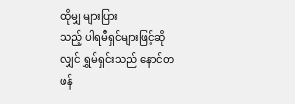ထိုမျှ များပြား
သည့် ပါရမီရှင်များဖြင့်ဆိုလျှင် ရွှမ်ရှင်းသည် နောင်တဖန်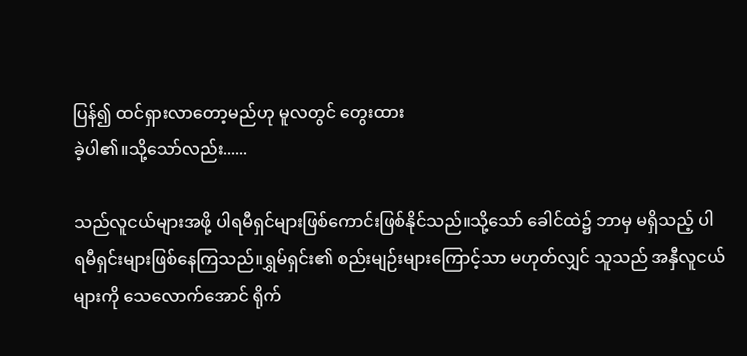ပြန်၍ ထင်ရှားလာတော့မည်ဟု မူလတွင် တွေးထား
ခဲ့ပါ၏။သို့သော်လည်း......

သည်လူငယ်များအဖို့ ပါရမီရှင်များဖြစ်ကောင်းဖြစ်နိုင်သည်။သို့သော် ခေါင်ထဲ၌ ဘာမှ မရှိသည့် ပါ
ရမီရှင်းများဖြစ်နေကြသည်။ရွှမ်ရှင်း၏ စည်းမျဉ်းများကြောင့်သာ မဟုတ်လျှင် သူသည် အနှီလူငယ်
များကို သေလောက်အောင် ရိုက်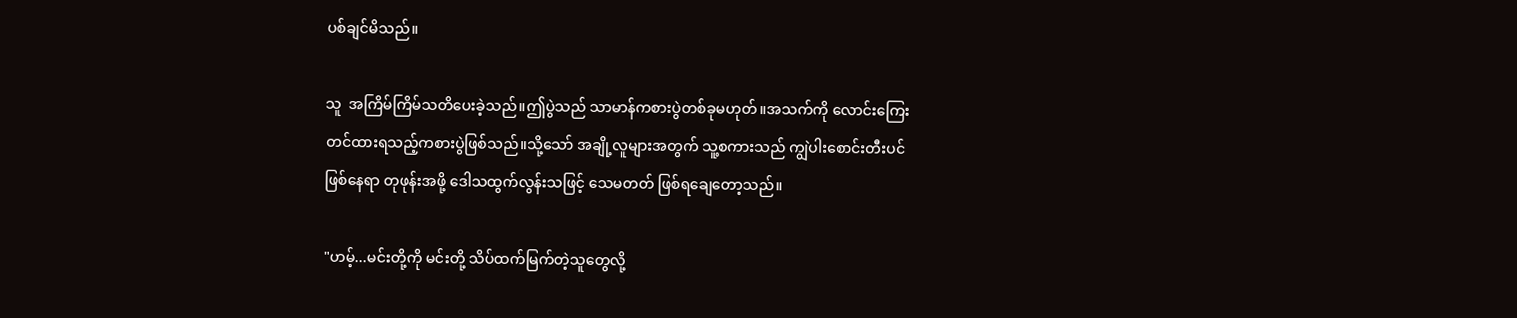ပစ်ချင်မိသည်။

သူ  အကြိမ်ကြိမ်သတိပေးခဲ့သည်။ဤပွဲသည် သာမာန်ကစားပွဲတစ်ခုမဟုတ်။အသက်ကို လောင်းကြေး
တင်ထားရသည့်ကစားပွဲဖြစ်သည်။သို့သော် အချို့လူများအတွက် သူ့စကားသည် ကျွဲပါးစောင်းတီးပင်
ဖြစ်နေရာ တုဖုန်းအဖို့ ဒေါသထွက်လွန်းသဖြင့် သေမတတ် ဖြစ်ရချေတော့သည်။

"ဟမ့်...မင်းတို့ကို မင်းတို့ သိပ်ထက်မြက်တဲ့သူတွေလို့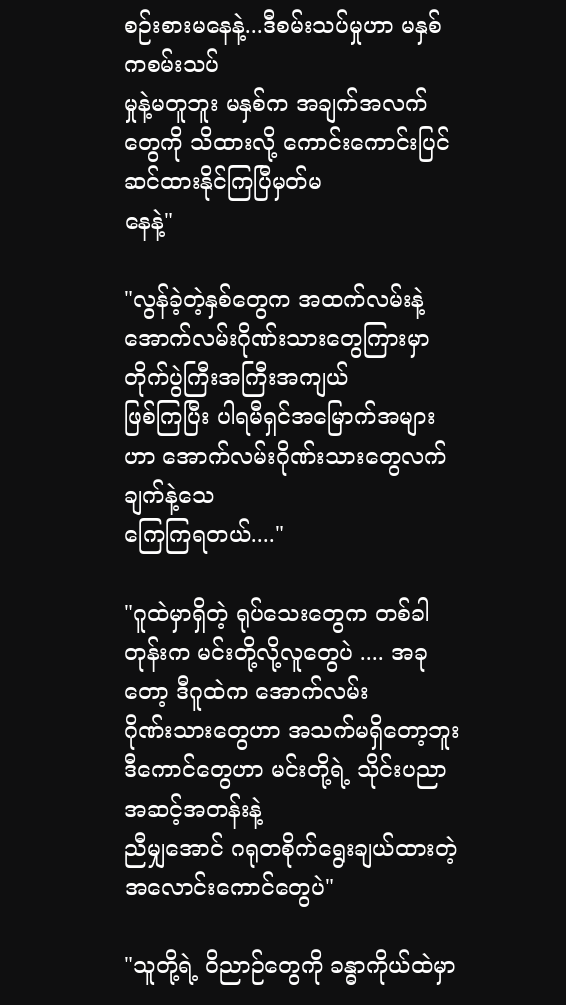စဉ်းစားမနေနဲ့...ဒီစမ်းသပ်မှုဟာ မနှစ်ကစမ်းသပ်
မှုနဲ့မတူဘူး မနှစ်က အချက်အလက်တွေကို သိထားလို့ ကောင်းကောင်းပြင်ဆင်ထားနိုင်ကြပြီမှတ်မ
နေနဲ့"

"လွန်ခဲ့တဲ့နှစ်တွေက အထက်လမ်းနဲ့အောက်လမ်းဂိုဏ်းသားတွေကြားမှာ တိုက်ပွဲကြီးအကြီးအကျယ်
ဖြစ်ကြပြီး ပါရမီရှင်အမြောက်အများဟာ အောက်လမ်းဂိုဏ်းသားတွေလက်ချက်နဲ့သေ
ကြေကြရတယ်...."

"ဂူထဲမှာရှိတဲ့ ရုပ်သေးတွေက တစ်ခါတုန်းက မင်းတို့လို့လူတွေပဲ .... အခုတော့ ဒီဂူထဲက အောက်လမ်း
ဂိုဏ်းသားတွေဟာ အသက်မရှိတော့ဘူး ဒီကောင်တွေဟာ မင်းတို့ရဲ့ သိုင်းပညာအဆင့်အတန်းနဲ့
ညီမျှအောင် ဂရုတစိုက်ရွေးချယ်ထားတဲ့ အလောင်းကောင်တွေပဲ"

"သူတို့ရဲ့ ဝိညာဉ်တွေကို ခန္ဓာကိုယ်ထဲမှာ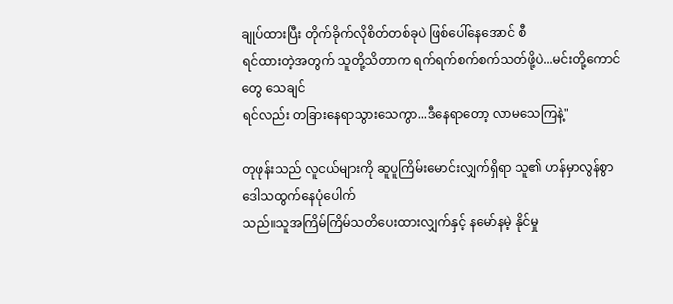ချုပ်ထားပြီး တိုက်ခိုက်လိုစိတ်တစ်ခုပဲ ဖြစ်ပေါ်နေအောင် စီ
ရင်ထားတဲ့အတွက် သူတို့သိတာက ရက်ရက်စက်စက်သတ်ဖို့ပဲ...မင်းတို့ကောင်တွေ သေချင်
ရင်လည်း တခြားနေရာသွားသေကွာ...ဒီနေရာတော့ လာမသေကြနဲ့"

တုဖုန်းသည် လူငယ်များကို ဆူပူကြိမ်းမောင်းလျှက်ရှိရာ သူ၏ ဟန်မှာလွန်စွာ ဒေါသထွက်နေပုံပေါက်
သည်။သူအကြိမ်ကြိမ်သတိပေးထားလျှက်နှင့် နမော်နမဲ့ နိုင်မှု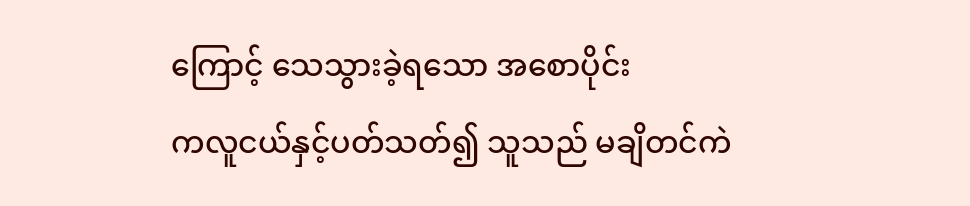ကြောင့် သေသွားခဲ့ရသော အစောပိုင်း
ကလူငယ်နှင့်ပတ်သတ်၍ သူသည် မချိတင်ကဲ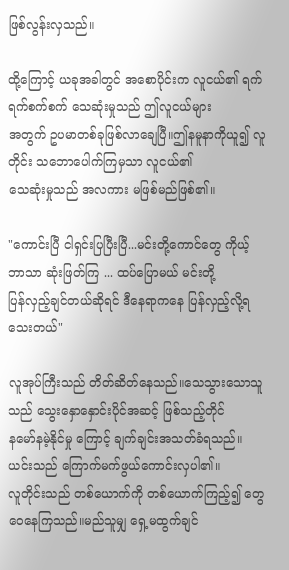ဖြစ်လွန်းလှသည်။

ထို့ကြောင့် ယခုအခါတွင် အစောပိုင်းက လူငယ်၏ ရက်ရက်စက်စက် သေဆုံးမှုသည် ဤလူငယ်များ
အတွက် ဥပမာတစ်ခုဖြစ်လာချေပြီ။ဤနမူနာကိုယူ၍ လူတိုင်း သဘောပေါက်ကြမှသာ လူငယ်၏
သေဆုံးမှုသည် အလကား မဖြစ်မည်ဖြစ်၏။

"ကောင်းပြီ ငါရှင်းပြပြီးပြီ...မင်းတို့ကောင်တွေ ကိုယ့်ဘာသာ ဆုံးဖြတ်ကြ ... ထပ်ပြောမယ် မင်းတို့
ပြန်လှည့်ချင်တယ်ဆိုရင် ဒီနေရာကနေ ပြန်လှည့်လို့ရသေးတယ်"

လူအုပ်ကြီးသည် တိတ်ဆိတ်နေသည်။သေသွားသောသူသည် သွေးနှောနှောင်းပိုင်အဆင့် ဖြစ်သည့်တိုင်
နမော်နမဲ့နိုင်မှု ကြောင့် ချက်ချင်းအသတ်ခံရသည်။ယင်းသည် ကြောက်မက်ဖွယ်ကောင်းလှပါ၏။
လူတိုင်းသည် တစ်ယောက်ကို တစ်ယောက်ကြည့်၍ တွေဝေနေကြသည်။မည်သူမျှ ရှေ့မထွက်ချင်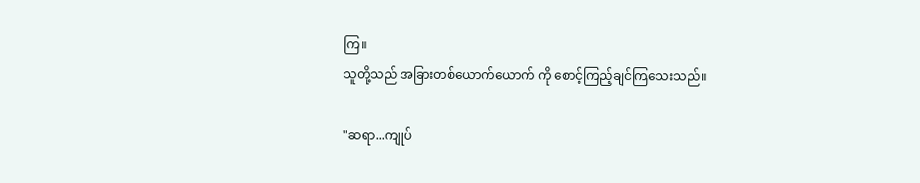ကြ။
သူတို့သည် အခြားတစ်ယောက်ယောက် ကို စောင့်ကြည့်ချင်ကြသေးသည်။

"ဆရာ...ကျုပ်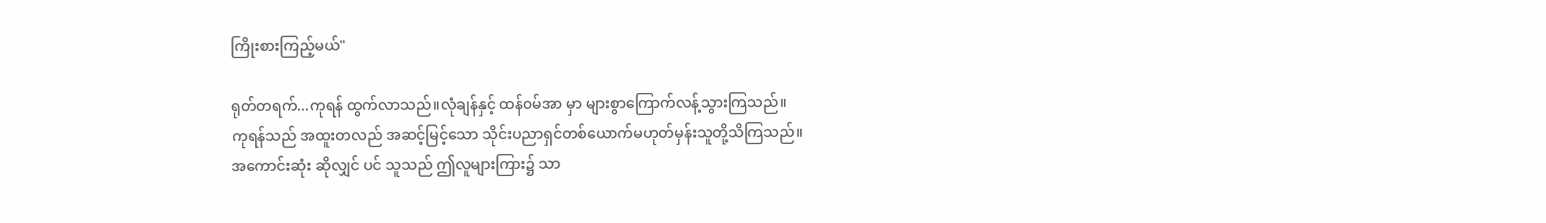ကြိုးစားကြည့်မယ်"

ရုတ်တရက်...ကုရန် ထွက်လာသည်။လုံချန်နှင့် ထန်၀မ်အာ မှာ များစွာကြောက်လန့်သွားကြသည်။
ကုရန်သည် အထူးတလည် အဆင့်မြင့်သော သိုင်းပညာရှင်တစ်ယောက်မဟုတ်မှန်းသူတို့သိကြသည်။
အကောင်းဆုံး ဆိုလျှင် ပင် သူသည် ဤလူများကြား၌ သာ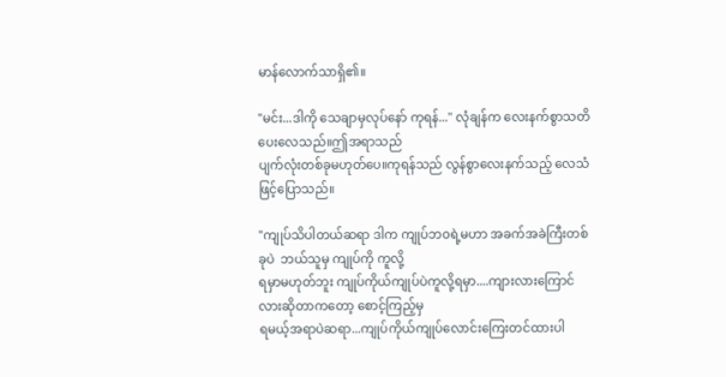မာန်လောက်သာရှိ၏။

"မင်း...ဒါကို သေချာမှလုပ်နော် ကုရန်..." လုံချန်က လေးနက်စွာသတိပေးလေသည်။ဤအရာသည်
ပျက်လုံးတစ်ခုမဟုတ်ပေ။ကုရန်သည် လွန်စွာလေးနက်သည့် လေသံဖြင့်ပြောသည်။

"ကျုပ်သိပါတယ်ဆရာ ဒါက ကျုပ်ဘ၀ရဲ့မဟာ အခက်အခဲကြီးတစ်ခုပဲ  ဘယ်သူမှ ကျုပ်ကို ကူလို့
ရမှာမဟုတ်ဘူး ကျုပ်ကိုယ်ကျုပ်ပဲကူလို့ရမှာ....ကျားလားကြောင်လားဆိုတာကတော့ စောင့်ကြည့်မှ
ရမယ့်အရာပဲဆရာ...ကျုပ်ကိုယ်ကျုပ်လောင်းကြေးတင်ထားပါ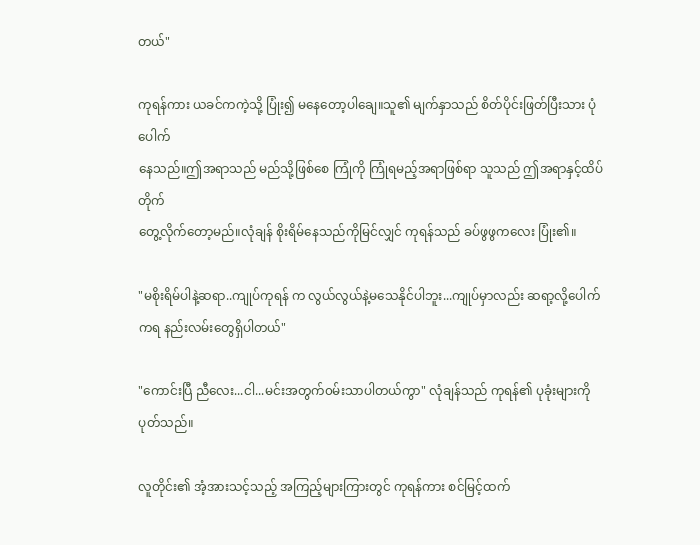တယ်"

ကုရန်ကား ယခင်ကကဲ့သို့ ပြုံး၍ မနေတော့ပါချေ။သူ၏ မျက်နှာသည် စိတ်ပိုင်းဖြတ်ပြီးသား ပုံပေါက်
နေသည်။ဤအရာသည် မည်သို့ဖြစ်စေ ကြုံကို ကြုံရမည့်အရာဖြစ်ရာ သူသည် ဤအရာနှင့်ထိပ်တိုက်
တွေ့လိုက်တော့မည်။လုံချန် စိုးရိမ်နေသည်ကိုမြင်လျှင် ကုရန်သည် ခပ်ဖွဖွကလေး ပြုံး၏။

"မစိုးရိမ်ပါနဲ့ဆရာ..ကျုပ်ကုရန် က လွယ်လွယ်နဲ့မသေနိုင်ပါဘူး...ကျုပ်မှာလည်း ဆရာ့လို့ပေါက်
ကရ နည်းလမ်းတွေရှိပါတယ်"

"ကောင်းပြီ ညီလေး...ငါ...မင်းအတွက်၀မ်းသာပါတယ်ကွာ" လုံချန်သည် ကုရန်၏ ပုခုံးများကိုပုတ်သည်။

လူတိုင်း၏ အံ့အားသင့်သည့် အကြည့်များကြားတွင် ကုရန်ကား စင်မြင့်ထက်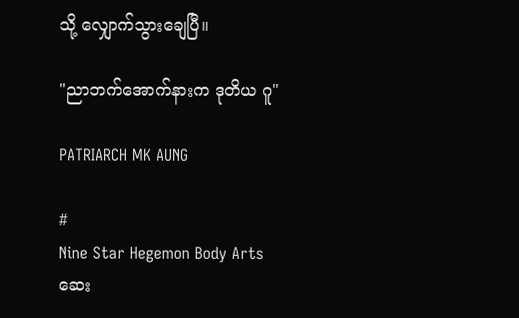သို့ လျှောက်သွားချေပြီ။

"ညာဘက်အောက်နားက ဒုတိယ ဂူ"

PATRIARCH MK AUNG

#
Nine Star Hegemon Body Arts
ဆေး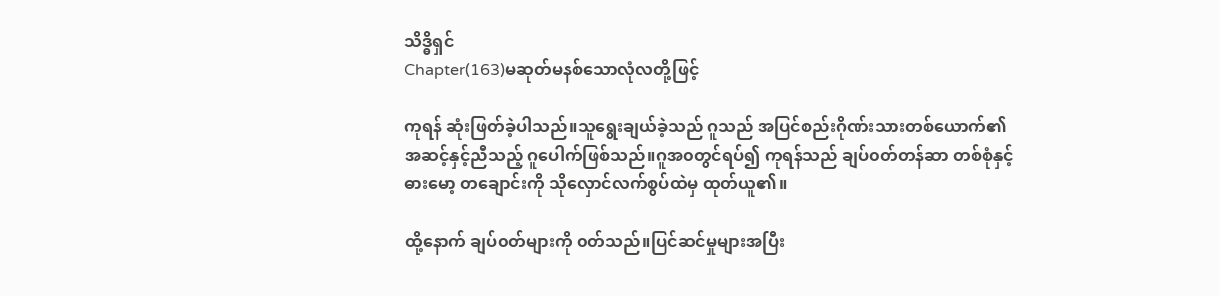သိဒ္ဓိရှင်
Chapter(163)မဆုတ်မနစ်သောလုံလတို့ဖြင့်

ကုရန် ဆုံးဖြတ်ခဲ့ပါသည်။သူရွေးချယ်ခဲ့သည် ဂူသည် အပြင်စည်းဂိုဏ်းသားတစ်ယောက်၏
အဆင့်နှင့်ညီသည့် ဂူပေါက်ဖြစ်သည်။ဂူအ၀တွင်ရပ်၍ ကုရန်သည် ချပ်၀တ်တန်ဆာ တစ်စုံနှင့်
ဓားမော့ တချောင်းကို သိုလှောင်လက်စွပ်ထဲမှ ထုတ်ယူ၏။

ထို့နောက် ချပ်၀တ်များကို ၀တ်သည်။ပြင်ဆင်မှုများအပြီး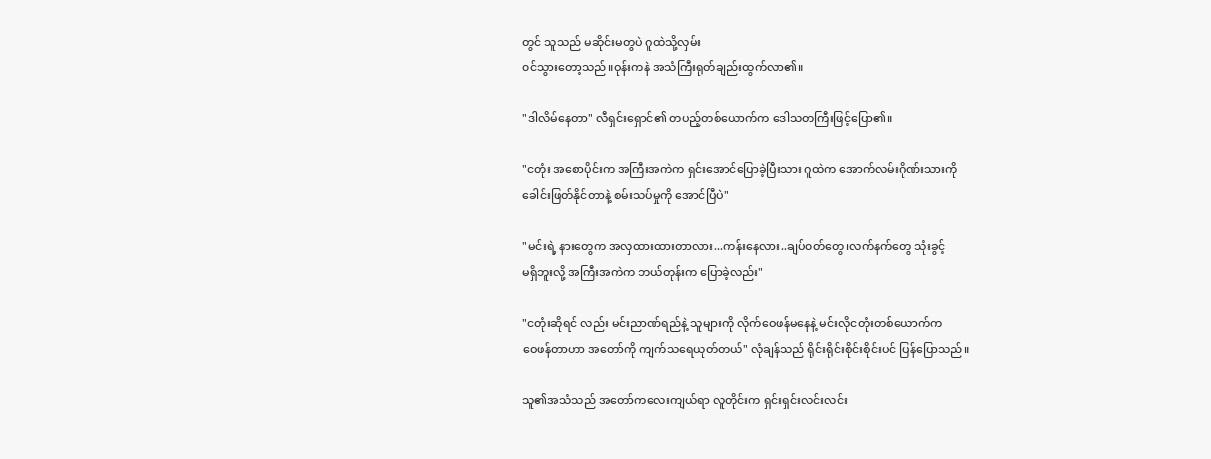တွင် သူသည် မဆိုင်းမတွပဲ ဂူထဲသို့လှမ်း
၀င်သွားတော့သည်။ဝုန်းကနဲ အသံကြီးရုတ်ချည်းထွက်လာ၏။

"ဒါလိမ်နေတာ" လီရှင်းရှောင်၏ တပည့်တစ်ယောက်က ဒေါသတကြီးဖြင့်ပြော၏။

"ငတုံး အစောပိုင်းက အကြီးအကဲက ရှင်းအောင်ပြောခဲ့ပြီးသား ဂူထဲက အောက်လမ်းဂိုဏ်းသားကို
ခေါင်းဖြတ်နိုင်တာနဲ့ စမ်းသပ်မှုကို အောင်ပြီပဲ"

"မင်းရဲ့ နားတွေက အလှထားထားတာလား...ကန်းနေလား..ချပ်၀တ်တွေ၊လက်နက်တွေ သုံးခွင့်
မရှိဘူးလို့ အကြီးအကဲက ဘယ်တုန်းက ပြောခဲ့လည်း"

"ငတုံးဆိုရင် လည်း မင်းညာဏ်ရည်နဲ့ သူများကို လိုက်ဝေဖန်မနေနဲ့ မင်းလိုငတုံးတစ်ယောက်က
ဝေဖန်တာဟာ အတော်ကို ကျက်သရေယုတ်တယ်" လုံချန်သည် ရိုင်းရိုင်းစိုင်းစိုင်းပင် ပြန်ပြောသည်။

သူ၏အသံသည် အတော်ကလေးကျယ်ရာ လူတိုင်းက ရှင်းရှင်းလင်းလင်း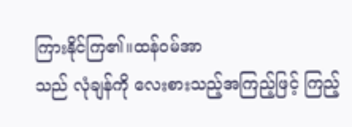ကြားနိုင်ကြ၏။ထန်၀မ်အာ
သည် လုံချန်ကို လေးစားသည့်အကြည့်ဖြင့် ကြည့်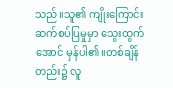သည်။သူ၏ ကျိုးကြောင်း ဆက်စပ်ပြမှုမှာ သွေးထွက်
အောင် မှန်ပါ၏။တစ်ချိန်တည်း၌ လူ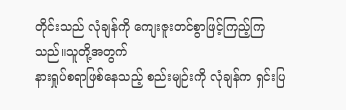တိုင်းသည် လုံချန်ကို ကျေးဇူးတင်စွာဖြင့်ကြည့်ကြသည်။သူတို့အတွက်
နားရှုပ်စရာဖြစ်နေသည့် စည်းမျဉ်းကို လုံချန်က ရှင်းပြ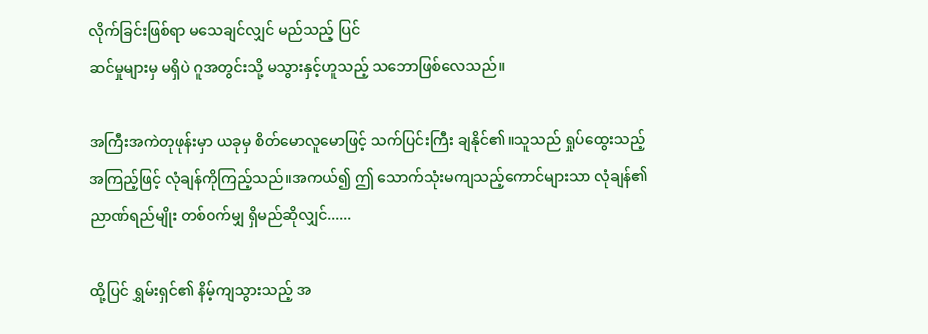လိုက်ခြင်းဖြစ်ရာ မသေချင်လျှင် မည်သည့် ပြင်
ဆင်မှုများမှ မရှိပဲ ဂူအတွင်းသို့ မသွားနှင့်ဟူသည့် သဘောဖြစ်လေသည်။

အကြီးအကဲတုဖုန်းမှာ ယခုမှ စိတ်မောလူမောဖြင့် သက်ပြင်းကြီး ချနိုင်၏။သူသည် ရှုပ်ထွေးသည့်
အကြည့်ဖြင့် လုံချန်ကိုကြည့်သည်။အကယ်၍ ဤ သောက်သုံးမကျသည့်ကောင်များသာ လုံချန်၏
ညာဏ်ရည်မျိုး တစ်၀က်မျှ ရှိမည်ဆိုလျှင်......

ထို့ပြင် ရွှမ်းရှင်၏ နိမ့်ကျသွားသည့် အ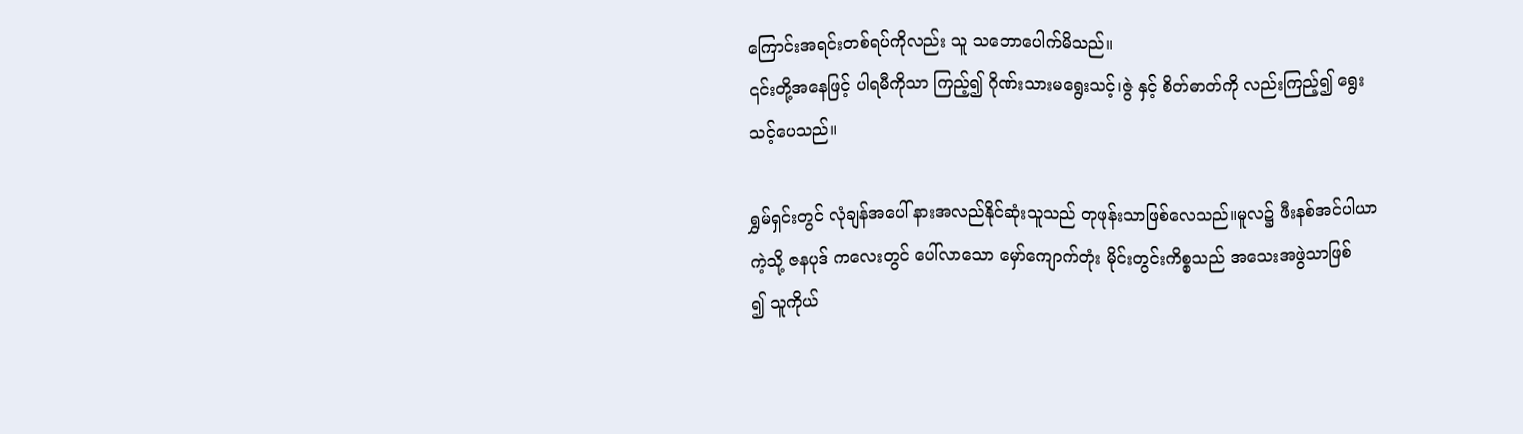ကြောင်းအရင်းတစ်ရပ်ကိုလည်း သူ သဘောပေါက်မိသည်။
၎င်းတို့အနေဖြင့် ပါရမီကိုသာ ကြည့်၍ ဂိုဏ်းသားမရွေးသင့်၊ဇွဲ နှင့် စိတ်ဓာတ်ကို လည်းကြည့်၍ ရွေး
သင့်ပေသည်။

ရွှမ်ရှင်းတွင် လုံချန်အပေါ် နားအလည်နိုင်ဆုံးသူသည် တုဖုန်းသာဖြစ်လေသည်။မူလ၌ ဖီးနစ်အင်ပါယာ
ကဲ့သို့ ဇနပုဒ် ကလေးတွင် ပေါ်လာသော မှော်ကျောက်တုံး မိုင်းတွင်းကိစ္စသည် အသေးအဖွဲသာဖြစ်
၍ သူကိုယ်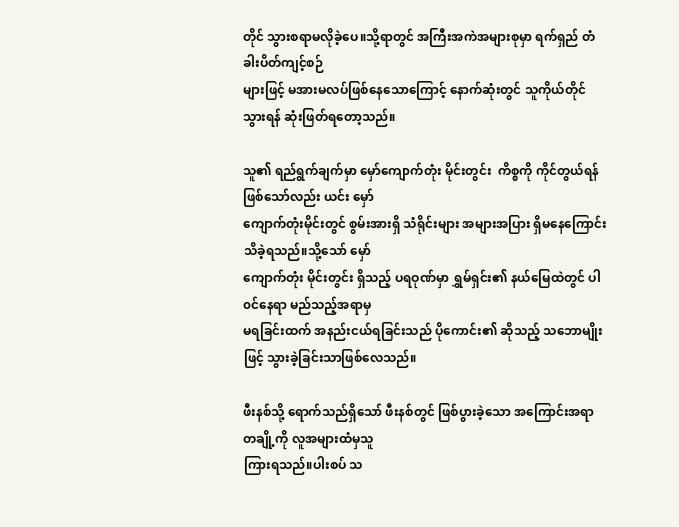တိုင် သွားစရာမလိုခဲ့ပေ။သို့ရာတွင် အကြီးအကဲအများစုမှာ ရက်ရှည် တံခါးပိတ်ကျင့်စဉ်
များဖြင့် မအားမလပ်ဖြစ်နေသောကြောင့် နောက်ဆုံးတွင် သူကိုယ်တိုင်သွားရန် ဆုံးဖြတ်ရတော့သည်။

သူ၏ ရည်ရွက်ချက်မှာ မှော်ကျောက်တုံး မိုင်းတွင်း  ကိစ္စကို ကိုင်တွယ်ရန်ဖြစ်သော်လည်း ယင်း မှော်
ကျောက်တုံးမိုင်းတွင် စွမ်းအားရှိ သံရိုင်းများ အများအပြား ရှိမနေကြောင်း သိခဲ့ရသည်။သို့သော် မှော်
ကျောက်တုံး မိုင်းတွင်း ရှိသည့် ပရဝုဏ်မှာ ရွှမ်ရှင်း၏ နယ်မြေထဲတွင် ပါ၀င်နေရာ မည်သည့်အရာမှ
မရခြင်းထက် အနည်းငယ်ရခြင်းသည် ပိုကောင်း၏ ဆိုသည့် သဘောမျိုးဖြင့် သွားခဲ့ခြင်းသာဖြစ်လေသည်။

ဖီးနစ်သို့ ရောက်သည်ရှိသော် ဖီးနစ်တွင် ဖြစ်ပွားခဲ့သော အကြောင်းအရာ တချို့ကို လူအများထံမှသူ
ကြားရသည်။ပါးစပ် သ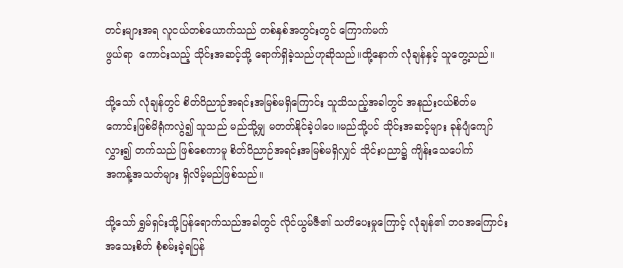တင်းများအရ လူငယ်တစ်ယောက်သည် တစ်နှစ်အတွင်းတွင် ကြောက်မက်
ဖွယ်ရာ  ကောင်းသည့် သိုင်းအဆင့်သို့ ရောက်ရှိခဲ့သည်ဟုဆိုသည်။ထို့နောက် လုံချန်နှင့် သူတွေ့သည်။

သို့သော် လုံချန်တွင် စိတ်ဝိညာဉ်အရင်းအမြစ်မရှိကြောင်း သူသိသည့်အခါတွင် အနည်းငယ်စိတ်မ
ကောင်းဖြစ်မိရုံကလွဲ၍ သူသည် မည်သို့မျှ မတတ်နိုင်ခဲ့ပါပေ။မည်သို့ပင် သိုင်းအဆင့်များ ခုန်ပျံကျော်
လွှား၍ တက်သည် ဖြစ်စေကာမူ စိတ်ဝိညာဉ်အရင်းအမြစ်မရှိလျှင် သိုင်းပညာ၌ ကျိန်းသေပေါက်
အကန့်အသတ်များ ရှိလိမ့်မည်ဖြစ်သည်။

သို့သော် ရွှမ်ရှင်းသို့ပြန်ရောက်သည်အခါတွင် လိုင်ယွမ်ဇီ၏ သတိပေးမှုကြောင့် လုံချန်၏ ဘ၀အကြောင်း
အသေးစိတ် စုံစမ်းခဲ့ရပြန်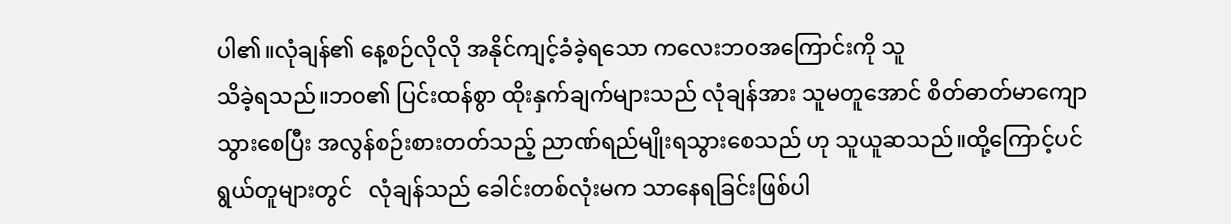ပါ၏။လုံချန်၏ နေ့စဉ်လိုလို အနိုင်ကျင့်ခံခဲ့ရသော ကလေးဘ၀အကြောင်းကို သူ
သိခဲ့ရသည်။ဘ၀၏ ပြင်းထန်စွာ ထိုးနှက်ချက်များသည် လုံချန်အား သူမတူအောင် စိတ်ဓာတ်မာကျော
သွားစေပြီး အလွန်စဉ်းစားတတ်သည့် ညာဏ်ရည်မျိုးရသွားစေသည် ဟု သူယူဆသည်။ထို့ကြောင့်ပင်
ရွယ်တူများတွင်   လုံချန်သည် ခေါင်းတစ်လုံးမက သာနေရခြင်းဖြစ်ပါ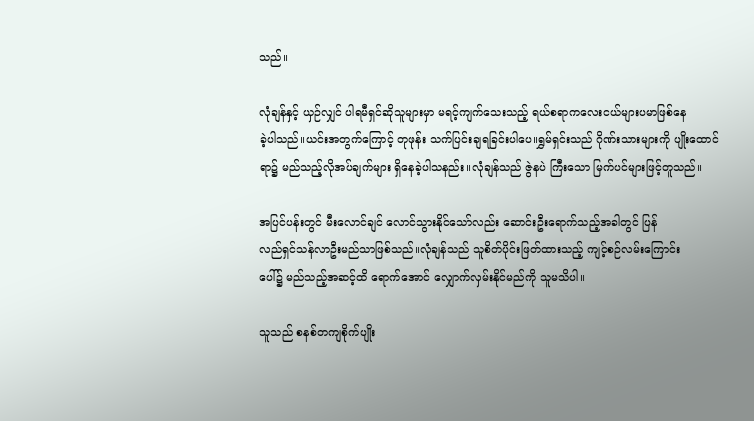သည်။

လုံချန်နှင့် ယှဉ်လျှင် ပါရမီရှင်ဆိုသူများမှာ မရင့်ကျက်သေးသည့် ရယ်စရာကလေးငယ်များပမာဖြစ်နေ
ခဲ့ပါသည်။ယင်းအတွက်ကြောင့် တုဖုန်း သက်ပြင်းချရခြင်းပါပေ။ရွှမ်ရှင်းသည် ဂိုဏ်းသားများကို ပျိုးထောင်
ရာ၌ မည်သည့်လိုအပ်ချက်များ ရှိနေခဲ့ပါသနည်း။လုံချန်သည် ဇွဲနပဲ ကြီးသော မြက်ပင်များဖြင့်တူသည်။

အပြင်ပန်းတွင် မီးလောင်ချင် လောင်သွားနိုင်သော်လည်း ဆောင်းဦးရောက်သည့်အခါတွင် ပြန်
လည်ရှင်သန်လာဦးမည်သာဖြစ်သည်။လုံချန်သည် သူစိတ်ပိုင်းဖြတ်ထားသည့် ကျင့်စဉ်လမ်းကြောင်း
ပေါ်၌ မည်သည့်အဆင့်ထိ ရောက်အောင် လျှောက်လှမ်းနိုင်မည်ကို သူမသိပါ။

သူသည် စနစ်တကျစိုက်ပျိုး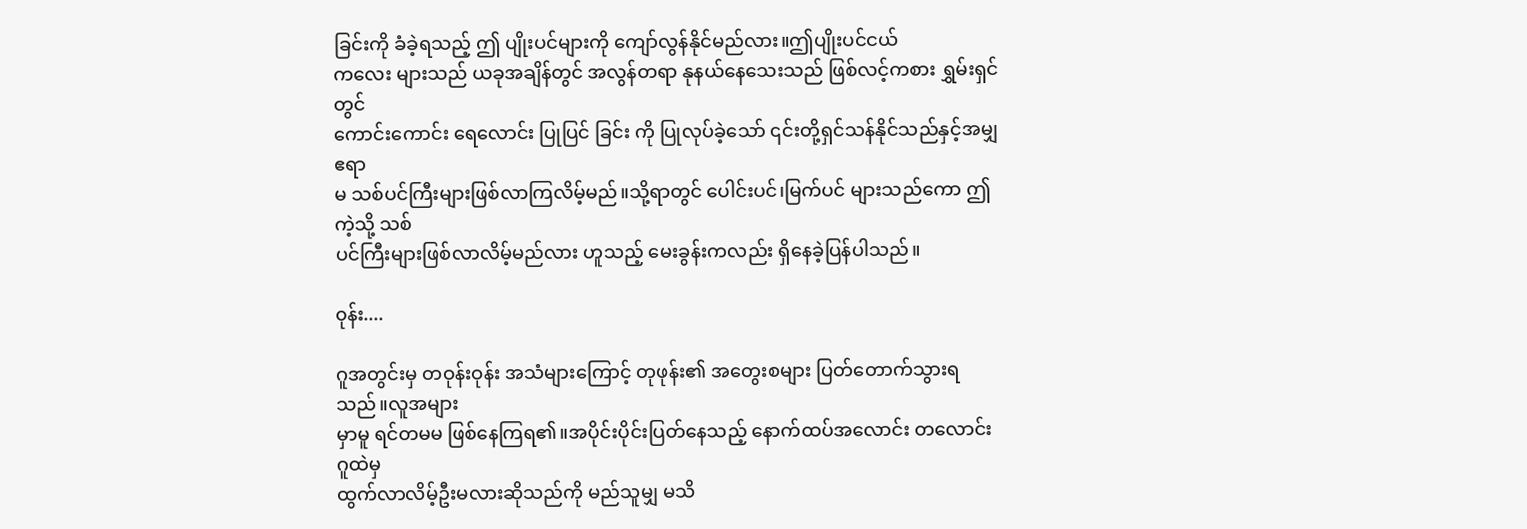ခြင်းကို ခံခဲ့ရသည့် ဤ ပျိုးပင်များကို ကျော်လွန်နိုင်မည်လား။ဤပျိုးပင်ငယ်
ကလေး များသည် ယခုအချိန်တွင် အလွန်တရာ နုနယ်နေသေးသည် ဖြစ်လင့်ကစား ရွှမ်းရှင်တွင်
ကောင်းကောင်း ရေလောင်း ပြုပြင် ခြင်း ကို ပြုလုပ်ခဲ့သော် ၎င်းတို့ရှင်သန်နိုင်သည်နှင့်အမျှ ဧရာ
မ သစ်ပင်ကြီးများဖြစ်လာကြလိမ့်မည်။သို့ရာတွင် ပေါင်းပင်၊မြက်ပင် များသည်ကော ဤကဲ့သို့ သစ်
ပင်ကြီးများဖြစ်လာလိမ့်မည်လား ဟူသည့် မေးခွန်းကလည်း ရှိနေခဲ့ပြန်ပါသည်။

၀ုန်း....

ဂူအတွင်းမှ တဝုန်းဝုန်း အသံများကြောင့် တုဖုန်း၏ အတွေးစများ ပြတ်တောက်သွားရသည်။လူအများ
မှာမူ ရင်တမမ ဖြစ်နေကြရ၏။အပိုင်းပိုင်းပြတ်နေသည့် နောက်ထပ်အလောင်း တလောင်း ဂူထဲမှ
ထွက်လာလိမ့်ဦးမလားဆိုသည်ကို မည်သူမျှ မသိ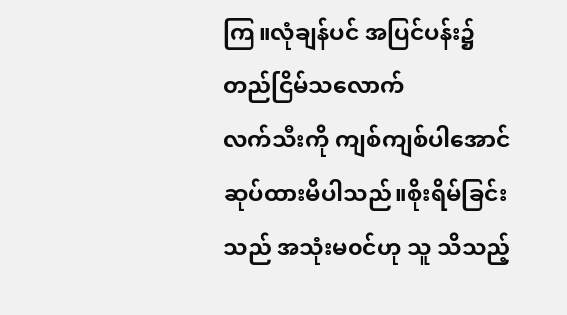ကြ။လုံချန်ပင် အပြင်ပန်း၌ တည်ငြိမ်သလောက်
လက်သီးကို ကျစ်ကျစ်ပါအောင် ဆုပ်ထားမိပါသည်။စိုးရိမ်ခြင်းသည် အသုံးမ၀င်ဟု သူ သိသည့်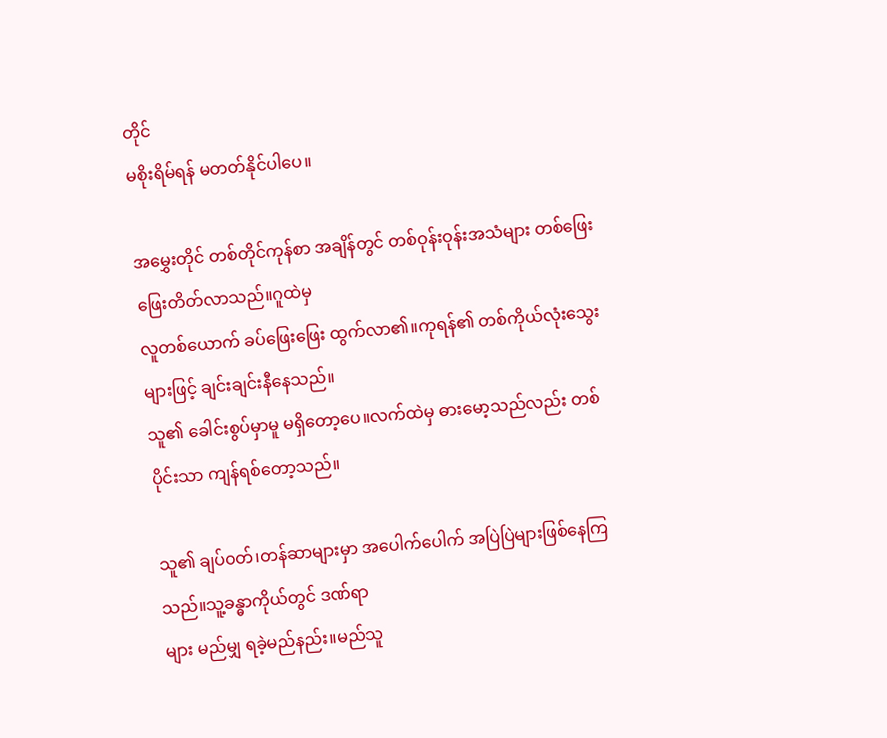တိုင်
မစိုးရိမ်ရန် မတတ်နိုင်ပါပေ။

အမွှေးတိုင် တစ်တိုင်ကုန်စာ အချိန်တွင် တစ်ဝုန်းဝုန်းအသံများ တစ်ဖြေးဖြေးတိတ်လာသည်။ဂူထဲမှ
လူတစ်ယောက် ခပ်ဖြေးဖြေး ထွက်လာ၏။ကုရန်၏ တစ်ကိုယ်လုံးသွေးများဖြင့် ချင်းချင်းနီနေသည်။
သူ၏ ခေါင်းစွပ်မှာမူ မရှိတော့ပေ။လက်ထဲမှ ဓားမော့သည်လည်း တစ်ပိုင်းသာ ကျန်ရစ်တော့သည်။

သူ၏ ချပ်၀တ်၊တန်ဆာများမှာ အပေါက်ပေါက် အပြဲပြဲများဖြစ်နေကြသည်။သူ့ခန္ဓာကိုယ်တွင် ဒဏ်ရာ
များ မည်မျှ ရခဲ့မည်နည်း။မည်သူ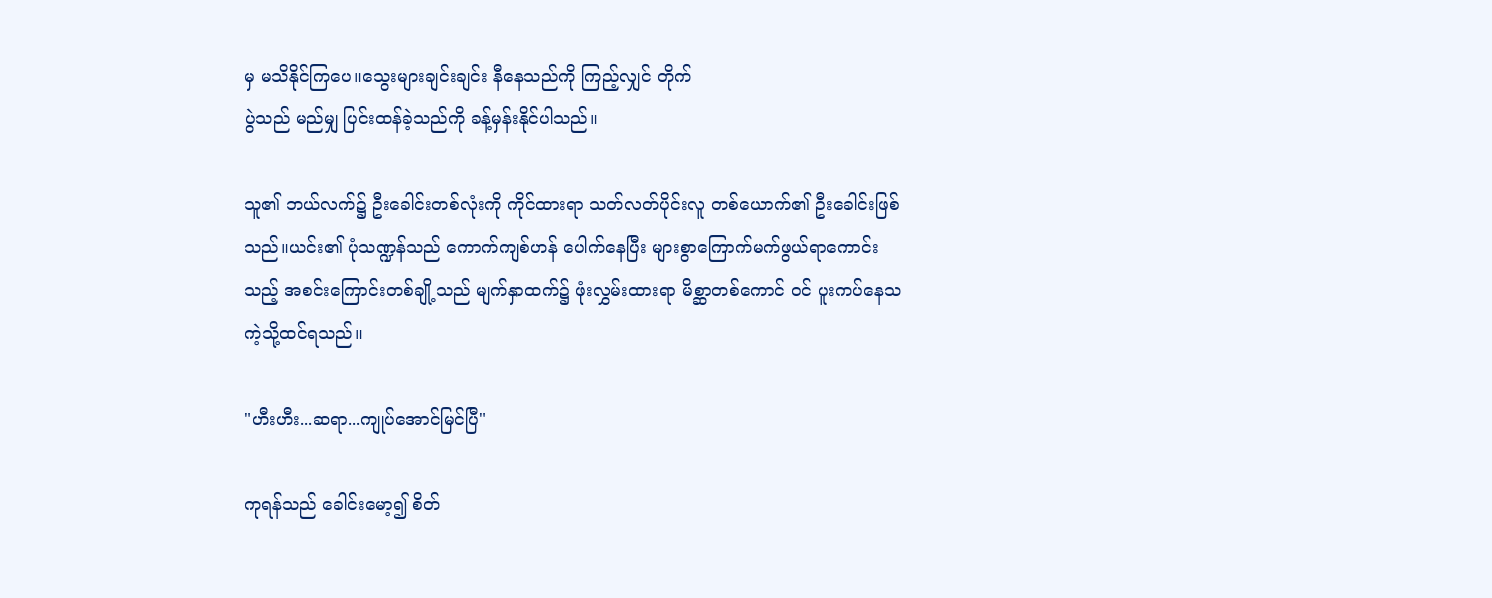မှ မသိနိုင်ကြပေ။သွေးများချင်းချင်း နီနေသည်ကို ကြည့်လျှင် တိုက်
ပွဲသည် မည်မျှ ပြင်းထန်ခဲ့သည်ကို ခန့်မှန်းနိုင်ပါသည်။

သူ၏ ဘယ်လက်၌ ဦးခေါင်းတစ်လုံးကို ကိုင်ထားရာ သတ်လတ်ပိုင်းလူ တစ်ယောက်၏ ဦးခေါင်းဖြစ်
သည်။ယင်း၏ ပုံသဏ္ဍန်သည် ကောက်ကျစ်ဟန် ပေါက်နေပြီး များစွာကြောက်မက်ဖွယ်ရာကောင်း
သည့် အစင်းကြောင်းတစ်ချို့သည် မျက်နှာထက်၌ ဖုံးလွှမ်းထားရာ မိစ္ဆာတစ်ကောင် ၀င် ပူးကပ်နေသ
ကဲ့သို့ထင်ရသည်။

"ဟီးဟီး...ဆရာ...ကျုပ်အောင်မြင်ပြီ"

ကုရန်သည် ခေါင်းမော့၍ စိတ်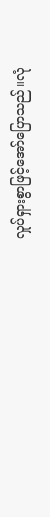လှုပ်ရှားစွာဖြင့်အော်ပြောသည်။လုံ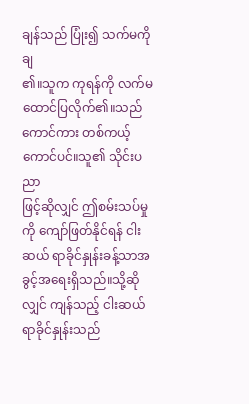ချန်သည် ပြုံး၍ သက်မကို ချ
၏။သူက ကုရန်ကို လက်မထောင်ပြလိုက်၏။သည်ကောင်ကား တစ်ကယ့်ကောင်ပင်။သူ၏ သိုင်းပညာ
ဖြင့်ဆိုလျှင် ဤစမ်းသပ်မှုကို ကျော်ဖြတ်နိုင်ရန် ငါးဆယ် ရာခိုင်နှုန်းခန့်သာအခွင့်အရေးရှိသည်။သို့ဆို
လျှင် ကျန်သည့် ငါးဆယ်ရာခိုင်နှုန်းသည်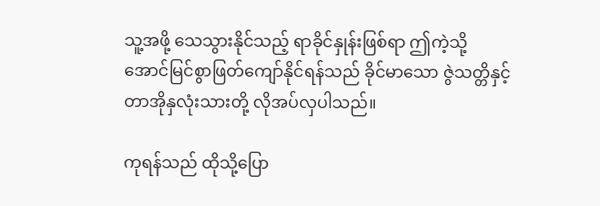သူ့အဖို့ သေသွားနိုင်သည့် ရာခိုင်နှုန်းဖြစ်ရာ ဤကဲ့သို့
အောင်မြင်စွာဖြတ်ကျော်နိုင်ရန်သည် ခိုင်မာသော ဇွဲသတ္တိနှင့် တာအိုနှလုံးသားတို့ လိုအပ်လှပါသည်။

ကုရန်သည် ထိုသို့ပြော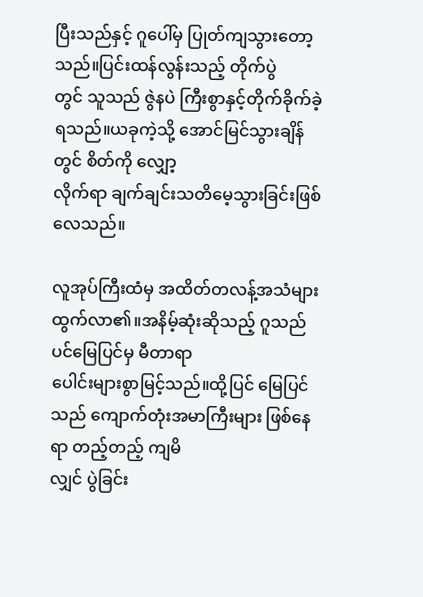ပြီးသည်နှင့် ဂူပေါ်မှ ပြုတ်ကျသွားတော့သည်။ပြင်းထန်လွန်းသည့် တိုက်ပွဲ
တွင် သူသည် ဇွဲနပဲ ကြီးစွာနှင့်တိုက်ခိုက်ခဲ့ရသည်။ယခုကဲ့သို့ အောင်မြင်သွားချိန်တွင် စိတ်ကို လျှော့
လိုက်ရာ ချက်ချင်းသတိမေ့သွားခြင်းဖြစ်လေသည်။

လူအုပ်ကြီးထံမှ အထိတ်တလန့်အသံများထွက်လာ၏။အနိမ့်ဆုံးဆိုသည့် ဂူသည်ပင်မြေပြင်မှ မီတာရာ
ပေါင်းများစွာမြင့်သည်။ထို့ပြင် မြေပြင်သည် ကျောက်တုံးအမာကြီးများ ဖြစ်နေရာ တည့်တည့် ကျမိ
လျှင် ပွဲခြင်း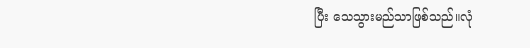ပြီး သေသွားမည်သာဖြစ်သည်။လုံ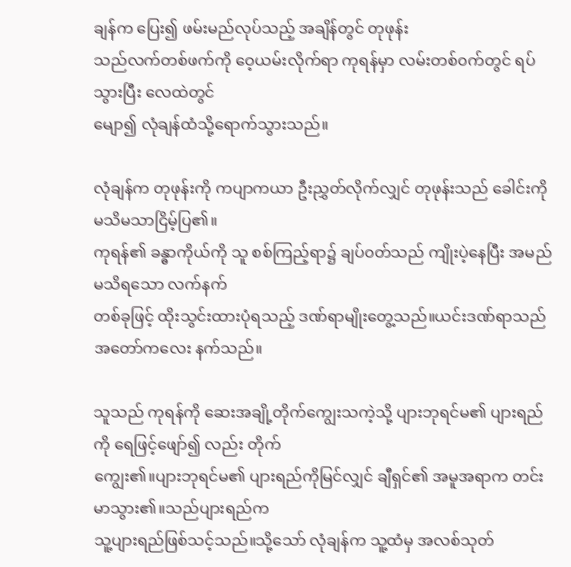ချန်က ပြေး၍ ဖမ်းမည်လုပ်သည့် အချိန်တွင် တုဖုန်း
သည်လက်တစ်ဖက်ကို ဝေ့ယမ်းလိုက်ရာ ကုရန်မှာ လမ်းတစ်၀က်တွင် ရပ်သွားပြီး လေထဲတွင်
မျော၍ လုံချန်ထံသို့ရောက်သွားသည်။

လုံချန်က တုဖုန်းကို ကပျာကယာ ဦးညွှတ်လိုက်လျှင် တုဖုန်းသည် ခေါင်းကို မသိမသာငြိမ့်ပြ၏။
ကုရန်၏ ခန္ဓာကိုယ်ကို သူ စစ်ကြည့်ရာ၌ ချပ်၀တ်သည် ကျိုးပဲ့နေပြီး အမည်မသိရသော လက်နက်
တစ်ခုဖြင့် ထိုးသွင်းထားပုံရသည့် ဒဏ်ရာမျိုးတွေ့သည်။ယင်းဒဏ်ရာသည် အတော်ကလေး နက်သည်။

သူသည် ကုရန်ကို ဆေးအချို့တိုက်ကျွေးသကဲ့သို့ ပျားဘုရင်မ၏ ပျားရည်ကို ရေဖြင့်ဖျော်၍ လည်း တိုက်
ကျွေး၏။ပျားဘုရင်မ၏ ပျားရည်ကိုမြင်လျှင် ချီရှင်၏ အမူအရာက တင်းမာသွား၏။သည်ပျားရည်က
သူ့ပျားရည်ဖြစ်သင့်သည်။သို့သော် လုံချန်က သူ့ထံမှ အလစ်သုတ်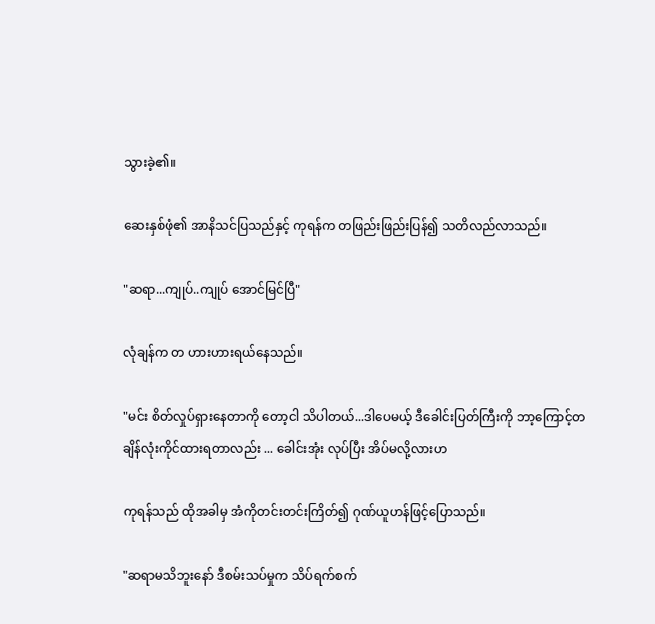သွားခဲ့၏။

ဆေးနှစ်ဖုံ၏ အာနိသင်ပြသည်နှင့် ကုရန်က တဖြည်းဖြည်းပြန်၍ သတိလည်လာသည်။

"ဆရာ...ကျုပ်..ကျုပ် အောင်မြင်ပြီ"

လုံချန်က တ ဟားဟားရယ်နေသည်။

"မင်း စိတ်လှုပ်ရှားနေတာကို တော့ငါ သိပါတယ်...ဒါပေမယ့် ဒီခေါင်းပြတ်ကြီးကို ဘာ့ကြောင့်တ
ချိန်လုံးကိုင်ထားရတာလည်း ... ခေါင်းအုံး လုပ်ပြီး အိပ်မလို့လားဟ

ကုရန်သည် ထိုအခါမှ အံကိုတင်းတင်းကြိတ်၍ ဂုဏ်ယူဟန်ဖြင့်ပြောသည်။

"ဆရာမသိဘူးနော် ဒီစမ်းသပ်မှုက သိပ်ရက်စက်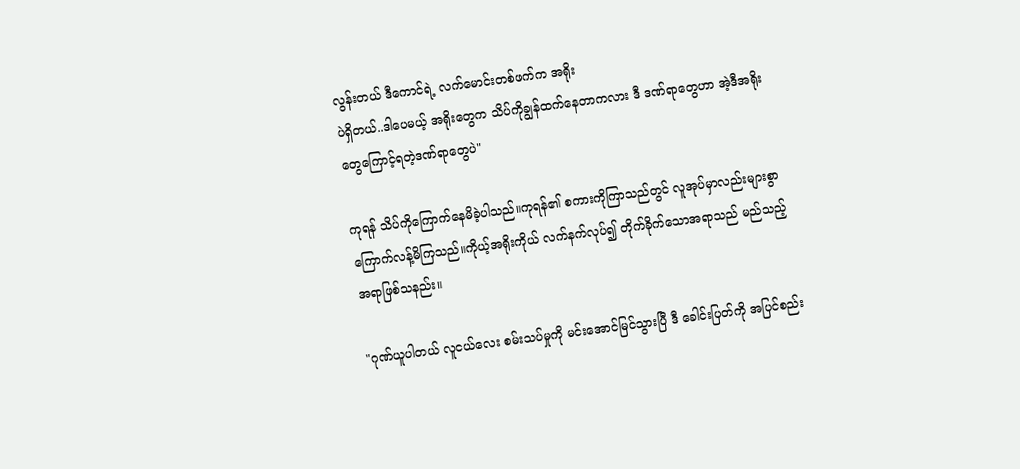လွန်းတယ် ဒီကောင်ရဲ့ လက်မောင်းတစ်ဖက်က အရိုး
ပဲရှိတယ်..ဒါပေမယ့် အရိုးတွေက သိပ်ကိုချွန်ထက်နေတာကလား ဒီ ဒဏ်ရာတွေဟာ အဲ့ဒီအရိုး
တွေကြောင့်ရတဲ့ဒဏ်ရာတွေပဲ"

ကုရန် သိပ်ကိုကြောက်နေမိခဲ့ပါသည်။ကုရန်၏ စကားကိုကြာသည်တွင် လူအုပ်မှာလည်းများစွာ
ကြောက်လန့်မိကြသည်။ကိုယ့်အရိုးကိုယ် လက်နက်လုပ်၍ တိုက်ခိုက်သောအရာသည် မည်သည့်
အရာဖြစ်သနည်း။

"ဂုဏ်ယူပါတယ် လူငယ်လေး စမ်းသပ်မှုကို မင်းအောင်မြင်သွားပြီ ဒီ ခေါင်းပြတ်ကို အပြင်စည်း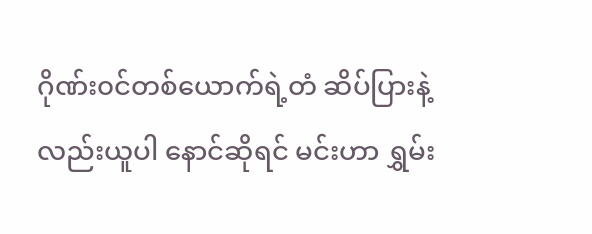ဂိုဏ်း၀င်တစ်ယောက်ရဲ့တံ ဆိပ်ပြားနဲ့ လည်းယူပါ နောင်ဆိုရင် မင်းဟာ ရွှမ်း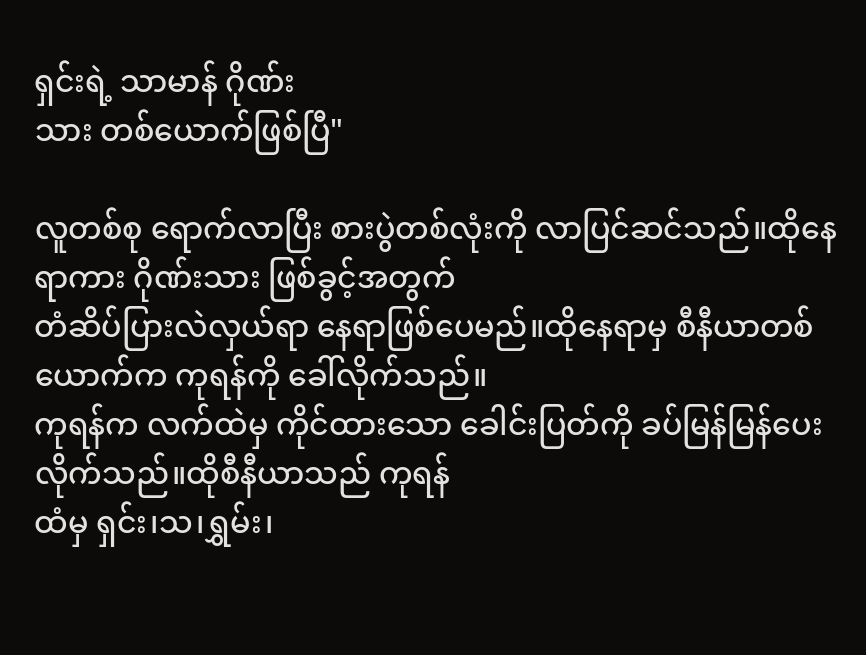ရှင်းရဲ့ သာမာန် ဂိုဏ်း
သား တစ်ယောက်ဖြစ်ပြီ"

လူတစ်စု ရောက်လာပြီး စားပွဲတစ်လုံးကို လာပြင်ဆင်သည်။ထိုနေရာကား ဂိုဏ်းသား ဖြစ်ခွင့်အတွက်
တံဆိပ်ပြားလဲလှယ်ရာ နေရာဖြစ်ပေမည်။ထိုနေရာမှ စီနီယာတစ်ယောက်က ကုရန်ကို ခေါ်လိုက်သည်။
ကုရန်က လက်ထဲမှ ကိုင်ထားသော ခေါင်းပြတ်ကို ခပ်မြန်မြန်ပေးလိုက်သည်။ထိုစီနီယာသည် ကုရန်
ထံမှ ရှင်း၊သ၊ရွှမ်း၊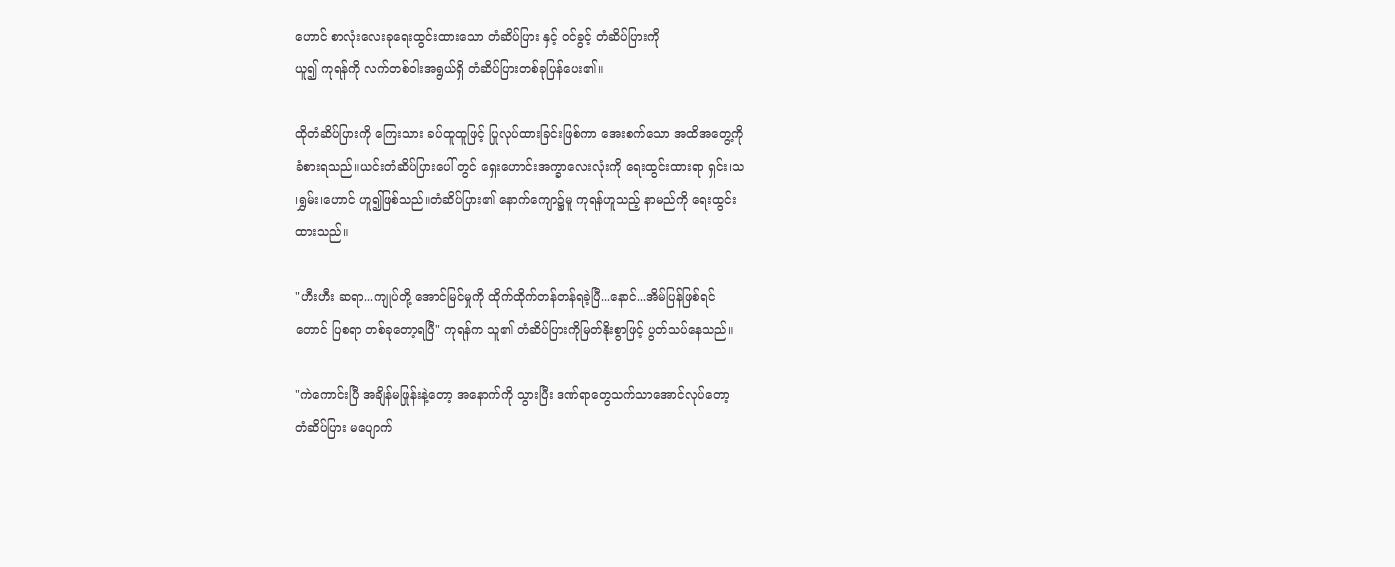ဟောင် စာလုံးလေးခုရေးထွင်းထားသော တံဆိပ်ပြား နှင့် ၀င်ခွင့် တံဆိပ်ပြားကို
ယူ၍ ကုရန်ကို လက်တစ်ဝါးအရွယ်ရှိ တံဆိပ်ပြားတစ်ခုပြန်ပေး၏။

ထိုတံဆိပ်ပြားကို ကြေးသား ခပ်ထူထူဖြင့် ပြုလုပ်ထားခြင်းဖြစ်ကာ အေးစက်သော အထိအတွေ့ကို
ခံစားရသည်။ယင်းတံဆိပ်ပြားပေါ် တွင် ရှေးဟောင်းအက္ခာလေးလုံးကို ရေးထွင်းထားရာ ရှင်း၊သ
၊ရွှမ်း၊ဟောင် ဟူ၍ဖြစ်သည်။တံဆိပ်ပြား၏ နောက်ကျော၌မူ ကုရန်ဟူသည့် နာမည်ကို ရေးထွင်း
ထားသည်။

"ဟီးဟီး ဆရာ...ကျုပ်တို့ အောင်မြင်မှုကို ထိုက်ထိုက်တန်တန်ရခဲ့ပြီ...နောင်...အိမ်ပြန်ဖြစ်ရင်
တောင် ပြစရာ တစ်ခုတော့ရပြီ" ကုရန်က သူ၏ တံဆိပ်ပြားကိုမြတ်နိုးစွာဖြင့် ပွတ်သပ်နေသည်။

"ကဲကောင်းပြီ အချိန်မဖြုန်းနဲ့တော့ အနောက်ကို သွားပြီး ဒဏ်ရာတွေသက်သာအောင်လုပ်တော့
တံဆိပ်ပြား မပျောက်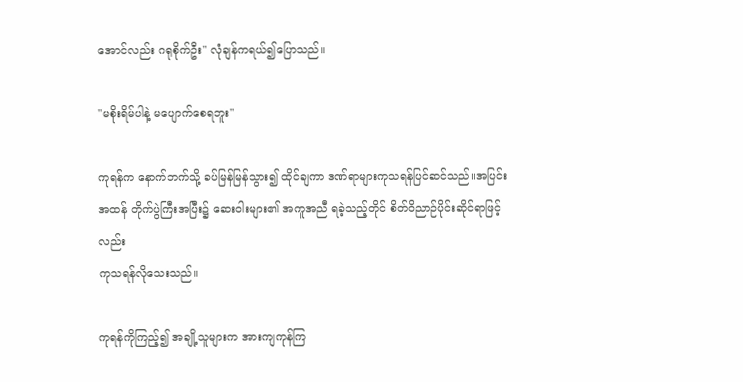အောင်လည်း ဂရုစိုက်ဦး" လုံချန်ကရယ်၍ပြောသည်။

"မစိုးရိမ်ပါနဲ့ မပျောက်စေရဘူး"

ကုရန်က နောက်ဘက်သို့ ခပ်မြန်မြန်သွား၍ ထိုင်ချကာ ဒဏ်ရာများကုသရန်ပြင်ဆင်သည်။အပြင်း
အထန် တိုက်ပွဲကြီးအပြီး၌ ဆေးဝါးများ၏ အကူအညီ ရခဲ့သည့်တိုင် စိတ်ဝိညာဉ်ပိုင်းဆိုင်ရာဖြင့်လည်း
ကုသရန်လိုသေးသည်။

ကုရန်ကိုကြည့်၍ အချို့သူများက အားကျကုန်ကြ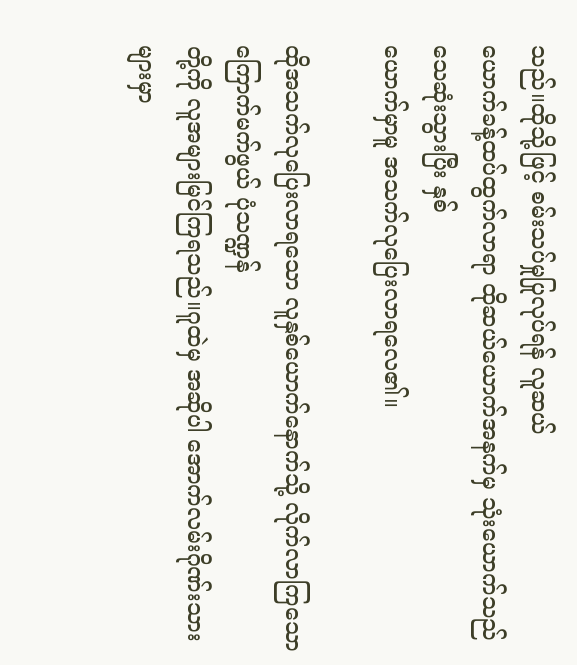သည်။ထိုသို့ဖြင့် စမ်းသပ်မှုပြုလုပ်ရန် လူဆယ်
ယောက်ခန့်ထပ်ထွက်လာရာ ထိုဆယ်ယောက်အနက်မှ သုံးယောက်သည် သေဆုံးသွားပြီး နှစ်
ယောက်မှာမူ အသက်လုပြေးလာရလေ၏။

ထိုအသက်လုပြေးလာရသော လူနှစ်ယောက်နောက်သို့ လိုက်လာကြသော ကြောက်မက်ဖွယ် ပုံသဏ္ဍန်
တို့ကို လူအများမြင်ကြရသည်။ဂူထဲမှ အဆိုပါ အောက်လမ်းဂိုဏ်းသားများမှာ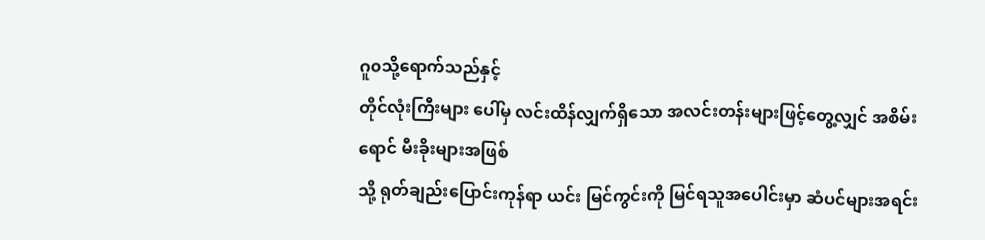ဂူ၀သို့ရောက်သည်နှင့်
တိုင်လုံးကြီးများ ပေါ်မှ လင်းထိန်လျှက်ရှိသော အလင်းတန်းများဖြင့်တွေ့လျှင် အစိမ်းရောင် မီးခိုးများအဖြစ်
သို့ ရုတ်ချည်းပြောင်းကုန်ရာ ယင်း မြင်ကွင်းကို မြင်ရသူအပေါင်းမှာ ဆံပင်များအရင်း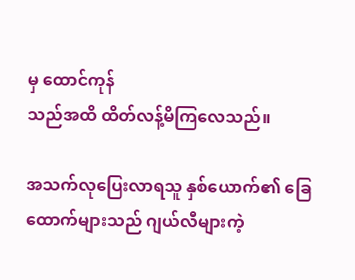မှ ထောင်ကုန်
သည်အထိ ထိတ်လန့်မိကြလေသည်။

အသက်လုပြေးလာရသူ နှစ်ယောက်၏ ခြေထောက်များသည် ဂျယ်လီများကဲ့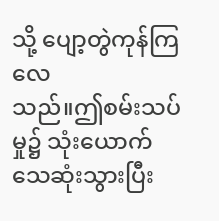သို့ ပျော့တွဲကုန်ကြလေ
သည်။ဤစမ်းသပ်မှု၌ သုံးယောက်သေဆုံးသွားပြီး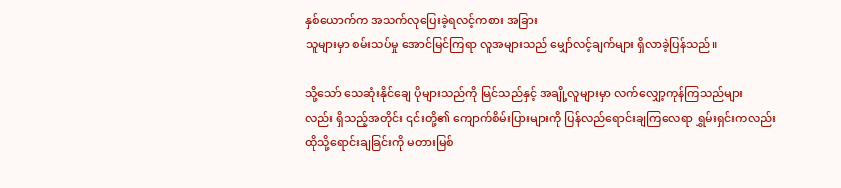နှစ်ယောက်က အသက်လုပြေးခဲ့ရလင့်ကစား အခြား
သူများမှာ စမ်းသပ်မှု အောင်မြင်ကြရာ လူအများသည် မျှော်လင့်ချက်များ ရှိလာခဲ့ပြန်သည်။

သို့သော် သေဆုံးနိုင်ချေ ပိုများသည်ကို မြင်သည်နှင့် အချို့လူများမှာ လက်လျှော့ကုန်ကြသည်များ
လည်း ရှိသည့်အတိုင်း ၎င်းတို့၏ ကျောက်စိမ်းပြားများကို ပြန်လည်ရောင်းချကြလေရာ ရွှမ်းရှင်းကလည်း
ထိုသို့ရောင်းချခြင်းကို မတားမြစ်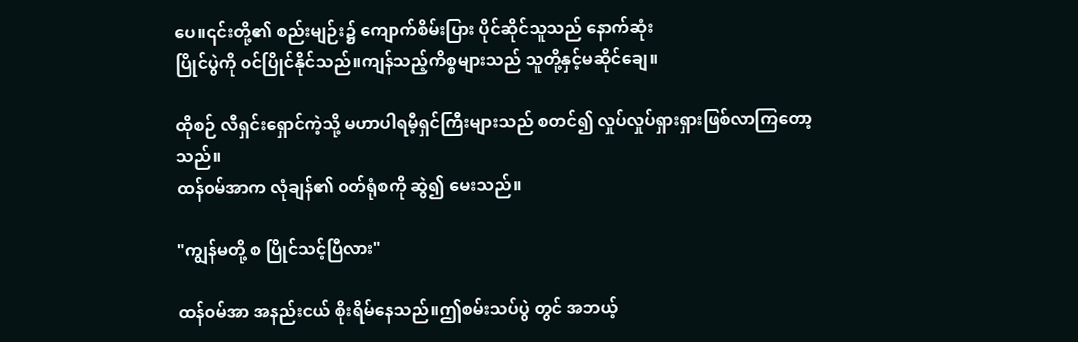ပေ။၎င်းတို့၏ စည်းမျဉ်း၌ ကျောက်စိမ်းပြား ပိုင်ဆိုင်သူသည် နောက်ဆုံး
ပြိုင်ပွဲကို ၀င်ပြိုင်နိုင်သည်။ကျန်သည့်ကိစ္စများသည် သူတို့နှင့်မဆိုင်ချေ။

ထိုစဉ် လီရှင်းရှောင်ကဲ့သို့ မဟာပါရမီ့ရှင်ကြီးများသည် စတင်၍ လှုပ်လှုပ်ရှားရှားဖြစ်လာကြတော့သည်။
ထန်၀မ်အာက လုံချန်၏ ၀တ်ရုံစကို ဆွဲ၍ မေးသည်။

"ကျွန်မတို့ စ ပြိုင်သင့်ပြီလား"

ထန်၀မ်အာ အနည်းငယ် စိုးရိမ်နေသည်။ဤစမ်းသပ်ပွဲ တွင် အဘယ့်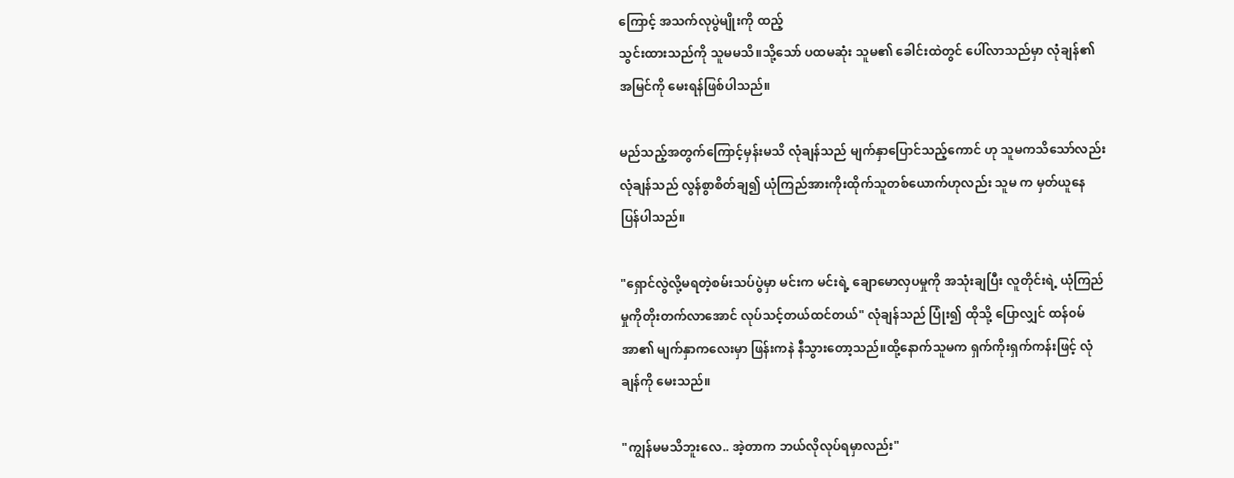ကြောင့် အသက်လုပွဲမျိုးကို ထည့်
သွင်းထားသည်ကို သူမမသိ။သို့သော် ပထမဆုံး သူမ၏ ခေါင်းထဲတွင် ပေါ်လာသည်မှာ လုံချန်၏
အမြင်ကို မေးရန်ဖြစ်ပါသည်။

မည်သည့်အတွက်ကြောင့်မှန်းမသိ လုံချန်သည် မျက်နှာပြောင်သည့်ကောင် ဟု သူမကသိသော်လည်း
လုံချန်သည် လွန်စွာစိတ်ချ၍ ယုံကြည်အားကိုးထိုက်သူတစ်ယောက်ဟုလည်း သူမ က မှတ်ယူနေ
ပြန်ပါသည်။

"ရှောင်လွဲလို့မရတဲ့စမ်းသပ်ပွဲမှာ မင်းက မင်းရဲ့ ချောမောလှပမှုကို အသုံးချပြီး လူတိုင်းရဲ့ ယုံကြည်
မှုကိုတိုးတက်လာအောင် လုပ်သင့်တယ်ထင်တယ်" လုံချန်သည် ပြုံး၍ ထိုသို့ ပြောလျှင် ထန်၀မ်
အာ၏ မျက်နှာကလေးမှာ ဖြန်းကနဲ နီသွားတော့သည်။ထို့နောက်သူမက ရှက်ကိုးရှက်ကန်းဖြင့် လုံ
ချန်ကို မေးသည်။

"ကျွန်မမသိဘူးလေ.. အဲ့တာက ဘယ်လိုလုပ်ရမှာလည်း"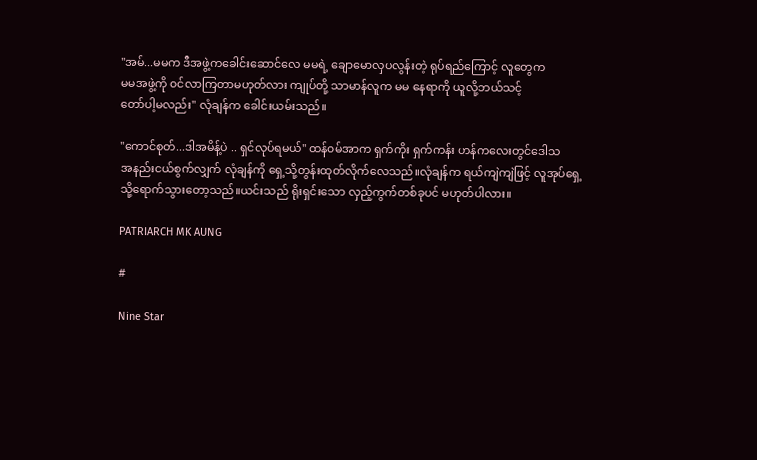"အမ်...မမက ဒီအဖွဲ့ကခေါင်းဆောင်လေ မမရဲ့ ချောမောလှပလွန်းတဲ့ ရုပ်ရည်ကြောင့် လူတွေက
မမအဖွဲ့ကို ၀င်လာကြတာမဟုတ်လား ကျုပ်တို့ သာမာန်လူက မမ နေရာကို ယူလို့ဘယ်သင့်
တော်ပါ့မလည်း" လုံချန်က ခေါင်းယမ်းသည်။

"ကောင်စုတ်...ဒါအမိန့်ပဲ .. ရှင်လုပ်ရမယ်" ထန်၀မ်အာက ရှက်ကိုး ရှက်ကန်း ဟန်ကလေးတွင်ဒေါသ
အနည်းငယ်စွက်လျှက် လုံချန်ကို ရှေ့သို့တွန်းထုတ်လိုက်လေသည်။လုံချန်က ရယ်ကျဲကျဲဖြင့် လူအုပ်ရှေ့
သို့ရောက်သွားတော့သည်။ယင်းသည် ရိုးရှင်းသော လှည့်ကွက်တစ်ခုပင် မဟုတ်ပါလား။

PATRIARCH MK AUNG

#

Nine Star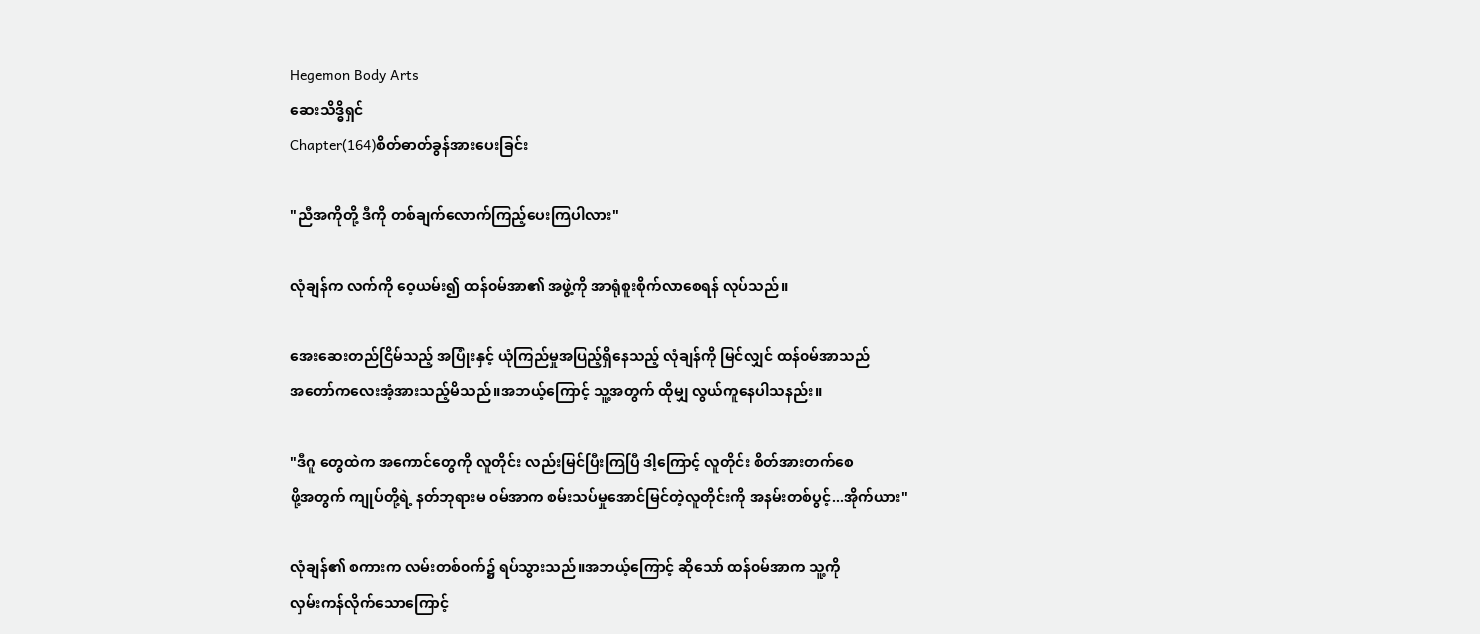Hegemon Body Arts
ဆေးသိဒ္ဓိရှင်
Chapter(164)စိတ်ဓာတ်ခွန်အားပေးခြင်း

"ညီအကိုတို့ ဒီကို တစ်ချက်လောက်ကြည့်ပေးကြပါလား"

လုံချန်က လက်ကို ဝေ့ယမ်း၍ ထန်၀မ်အာ၏ အဖွဲ့ကို အာရုံစူးစိုက်လာစေရန် လုပ်သည်။

အေးဆေးတည်ငြိမ်သည့် အပြုံးနှင့် ယုံကြည်မှုအပြည့်ရှိနေသည့် လုံချန်ကို မြင်လျှင် ထန်၀မ်အာသည်
အတော်ကလေးအံ့အားသည့်မိသည်။အဘယ့်ကြောင့် သူ့အတွက် ထိုမျှ လွယ်ကူနေပါသနည်း။

"ဒီဂူ တွေထဲက အကောင်တွေကို လူတိုင်း လည်းမြင်ပြီးကြပြီ ဒါ့ကြောင့် လူတိုင်း စိတ်အားတက်စေ
ဖို့အတွက် ကျုပ်တို့ရဲ့ နတ်ဘုရားမ ၀မ်အာက စမ်းသပ်မှုအောင်မြင်တဲ့လူတိုင်းကို အနမ်းတစ်ပွင့်...အိုက်ယား"

လုံချန်၏ စကားက လမ်းတစ်၀က်၌ ရပ်သွားသည်။အဘယ့်ကြောင့် ဆိုသော် ထန်၀မ်အာက သူ့ကို
လှမ်းကန်လိုက်သောကြောင့်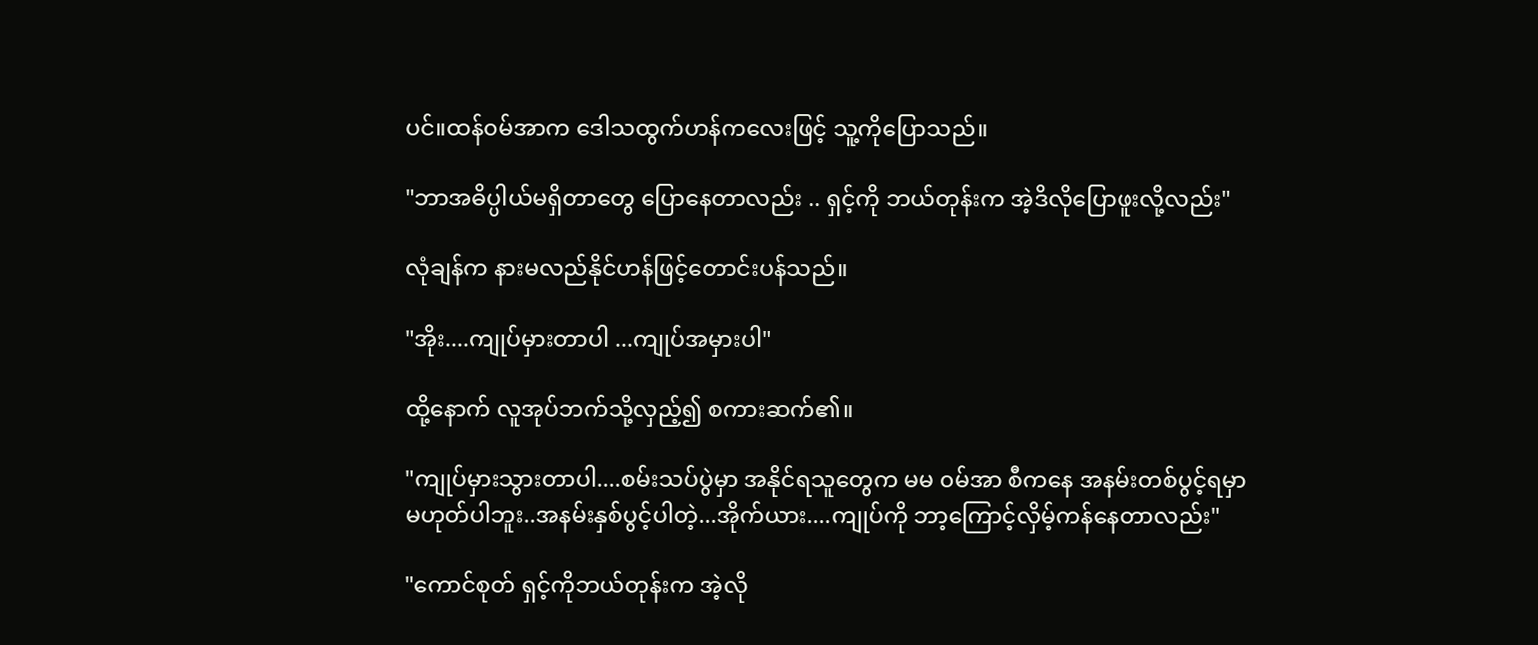ပင်။ထန်၀မ်အာက ဒေါသထွက်ဟန်ကလေးဖြင့် သူ့ကိုပြောသည်။

"ဘာအဓိပ္ပါယ်မရှိတာတွေ ပြောနေတာလည်း .. ရှင့်ကို ဘယ်တုန်းက အဲ့ဒိလိုပြောဖူးလို့လည်း"

လုံချန်က နားမလည်နိုင်ဟန်ဖြင့်တောင်းပန်သည်။

"အိုး....ကျုပ်မှားတာပါ ...ကျုပ်အမှားပါ"

ထို့နောက် လူအုပ်ဘက်သို့လှည့်၍ စကားဆက်၏။

"ကျုပ်မှားသွားတာပါ....စမ်းသပ်ပွဲမှာ အနိုင်ရသူတွေက မမ ၀မ်အာ စီကနေ အနမ်းတစ်ပွင့်ရမှာ
မဟုတ်ပါဘူး..အနမ်းနှစ်ပွင့်ပါတဲ့...အိုက်ယား....ကျုပ်ကို ဘာ့ကြောင့်လှိမ့်ကန်နေတာလည်း"

"ကောင်စုတ် ရှင့်ကိုဘယ်တုန်းက အဲ့လို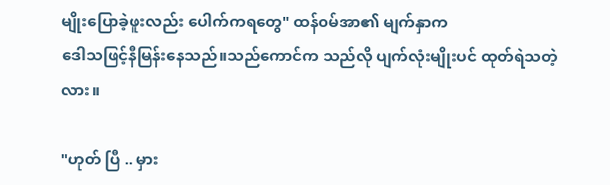မျိုးပြောခဲ့ဖူးလည်း ပေါက်ကရတွေ" ထန်၀မ်အာ၏ မျက်နှာက
ဒေါသဖြင့်နီမြန်းနေသည်။သည်ကောင်က သည်လို ပျက်လုံးမျိုးပင် ထုတ်ရဲသတဲ့လား။

"ဟုတ် ပြီ .. မှား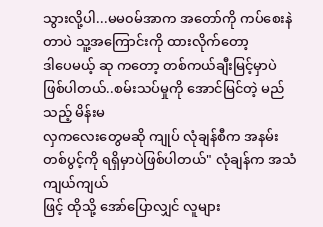သွားလို့ပါ...မမ၀မ်အာက အတော်ကို ကပ်စေးနဲတာပဲ သူ့အကြောင်းကို ထားလိုက်တော့
ဒါပေမယ့် ဆု ကတော့ တစ်ကယ်ချီးမြင့်မှာပဲဖြစ်ပါတယ်..စမ်းသပ်မှုကို အောင်မြင်တဲ့ မည်သည့် မိန်းမ
လှကလေးတွေမဆို ကျုပ် လုံချန်စီက အနမ်းတစ်ပွင့်ကို ရရှိမှာပဲဖြစ်ပါတယ်" လုံချန်က အသံကျယ်ကျယ်
ဖြင့် ထိုသို့ အော်ပြောလျှင် လူများ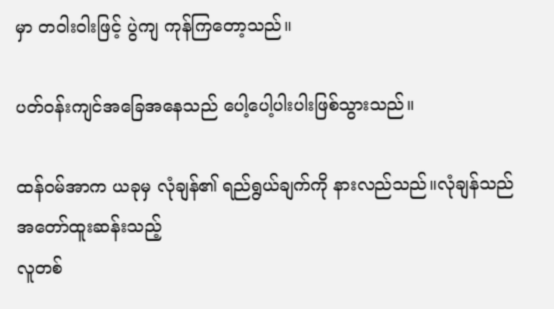မှာ တဝါးဝါးဖြင့် ပွဲကျ ကုန်ကြတော့သည်။

ပတ်၀န်းကျင်အခြေအနေသည် ပေါ့ပေါ့ပါးပါးဖြစ်သွားသည်။

ထန်၀မ်အာက ယခုမှ လုံချန်၏ ရည်ရွယ်ချက်ကို နားလည်သည်။လုံချန်သည် အတော်ထူးဆန်းသည့်
လူတစ်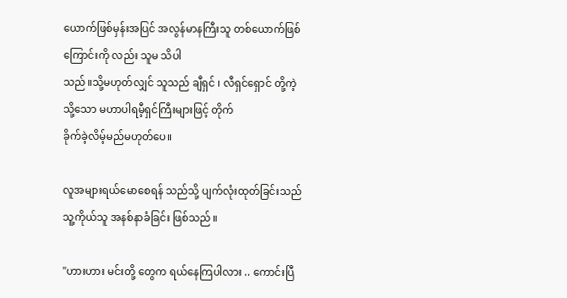ယောက်ဖြစ်မှန်းအပြင် အလွန်မာနကြီးသူ တစ်ယောက်ဖြစ်ကြောင်းကို လည်း သူမ သိပါ
သည်။သို့မဟုတ်လျှင် သူသည် ချီရှင် ၊ လီရှင်ရှောင် တို့ကဲ့သို့သော မဟာပါရမီ့ရှင်ကြီးများဖြင့် တိုက်
ခိုက်ခဲ့လိမ့်မည်မဟုတ်ပေ။

လူအများရယ်မောစေရန် သည်သို့ ပျက်လုံးထုတ်ခြင်းသည် သူ့ကိုယ်သူ အနစ်နာခံခြင်း ဖြစ်သည်။

"ဟားဟား မင်းတို့ တွေက ရယ်နေကြပါလား .. ကောင်းပြီ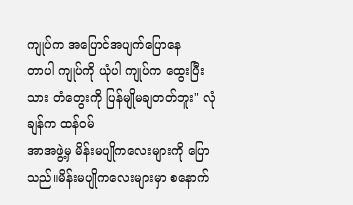ကျုပ်က အပြောင်အပျက်ပြောနေ
တာပါ ကျုပ်ကို ယုံပါ ကျုပ်က ထွေးပြီးသား တံတွေးကို ပြန်မျိုမချတတ်ဘူး" လုံချန်က ထန်၀မ်
အာအဖွဲ့မှ မိန်းမပျိုကလေးများကို ပြောသည်။မိန်းမပျိုကလေးများမှာ စနောက်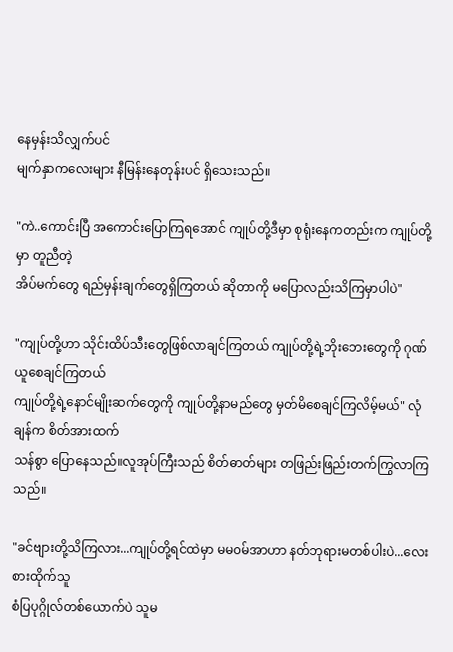နေမှန်းသိလျှက်ပင်
မျက်နှာကလေးများ နီမြန်းနေတုန်းပင် ရှိသေးသည်။

"ကဲ..ကောင်းပြီ အကောင်းပြောကြရအောင် ကျုပ်တို့ဒီမှာ စုရုံးနေကတည်းက ကျုပ်တို့မှာ တူညီတဲ့
အိပ်မက်တွေ ရည်မှန်းချက်တွေရှိကြတယ် ဆိုတာကို မပြောလည်းသိကြမှာပါပဲ"

"ကျုပ်တို့ဟာ သိုင်းထိပ်သီးတွေဖြစ်လာချင်ကြတယ် ကျုပ်တို့ရဲ့ဘိုးဘေးတွေကို ဂုဏ်ယူစေချင်ကြတယ်
ကျုပ်တို့ရဲ့နောင်မျိုးဆက်တွေကို ကျုပ်တို့နာမည်တွေ မှတ်မိစေချင်ကြလိမ့်မယ်" လုံချန်က စိတ်အားထက်
သန်စွာ ပြောနေသည်။လူအုပ်ကြီးသည် စိတ်ဓာတ်များ တဖြည်းဖြည်းတက်ကြွလာကြသည်။

"ခင်ဗျားတို့သိကြလား...ကျုပ်တို့ရင်ထဲမှာ မမ၀မ်အာဟာ နတ်ဘုရားမတစ်ပါးပဲ...လေးစားထိုက်သူ
စံပြပုဂ္ဂိုလ်တစ်ယောက်ပဲ သူမ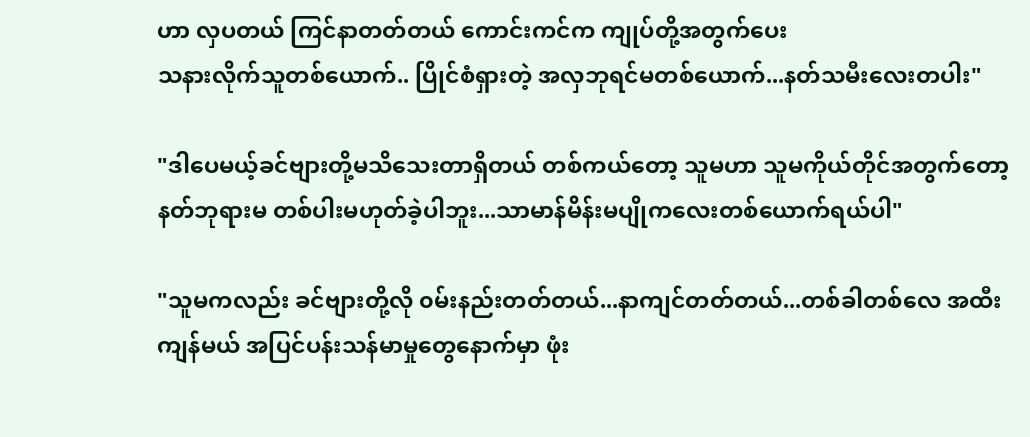ဟာ လှပတယ် ကြင်နာတတ်တယ် ကောင်းကင်က ကျုပ်တို့အတွက်ပေး
သနားလိုက်သူတစ်ယောက်.. ပြိုင်စံရှားတဲ့ အလှဘုရင်မတစ်ယောက်...နတ်သမီးလေးတပါး"

"ဒါပေမယ့်ခင်ဗျားတို့မသိသေးတာရှိတယ် တစ်ကယ်တော့ သူမဟာ သူမကိုယ်တိုင်အတွက်တော့
နတ်ဘုရားမ တစ်ပါးမဟုတ်ခဲ့ပါဘူး...သာမာန်မိန်းမပျိုကလေးတစ်ယောက်ရယ်ပါ"

"သူမကလည်း ခင်ဗျားတို့လို ၀မ်းနည်းတတ်တယ်...နာကျင်တတ်တယ်...တစ်ခါတစ်လေ အထီး
ကျန်မယ် အပြင်ပန်းသန်မာမှုတွေနောက်မှာ ဖုံး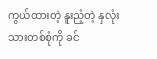ကွယ်ထားတဲ့ နူးညံ့တဲ့ နှလုံးသားတစ်စုံကို ခင်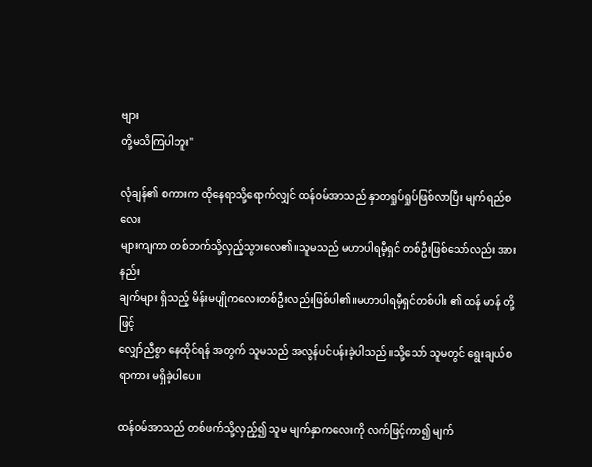ဗျား
တို့မသိကြပါဘူး"

လုံချန်၏ စကားက ထိုနေရာသို့ရောက်လျှင် ထန်၀မ်အာသည် နှာတရှုပ်ရှုပ်ဖြစ်လာပြီး မျက်ရည်စလေး
များကျကာ တစ်ဘက်သို့လှည့်သွားလေ၏။သူမသည် မဟာပါရမီ့ရှင် တစ်ဦးဖြစ်သော်လည်း အားနည်း
ချက်များ ရှိသည့် မိန်းမပျိုကလေးတစ်ဦးလည်းဖြစ်ပါ၏။မဟာပါရမီ့ရှင်တစ်ပါး ၏ ထန် မာန် တို့ဖြင့်
လျှော်ညီစွာ နေထိုင်ရန် အတွက် သူမသည် အလွန်ပင်ပန်းခဲ့ပါသည်။သို့သော် သူမတွင် ရွေးချယ်စ
ရာကား မရှိခဲ့ပါပေ။

ထန်၀မ်အာသည် တစ်ဖက်သို့လှည့်၍ သူမ မျက်နှာကလေးကို လက်ဖြင့်ကာ၍ မျက်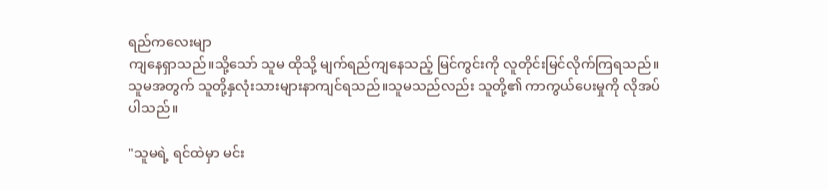ရည်ကလေးမျာ
ကျနေရှာသည်။သို့သော် သူမ ထိုသို့ မျက်ရည်ကျနေသည့် မြင်ကွင်းကို လူတိုင်းမြင်လိုက်ကြရသည်။
သူမအတွက် သူတို့နှလုံးသားများနာကျင်ရသည်။သူမသည်လည်း သူတို့၏ ကာကွယ်ပေးမှုကို လိုအပ်
ပါသည်။

"သူမရဲ့ ရင်ထဲမှာ မင်း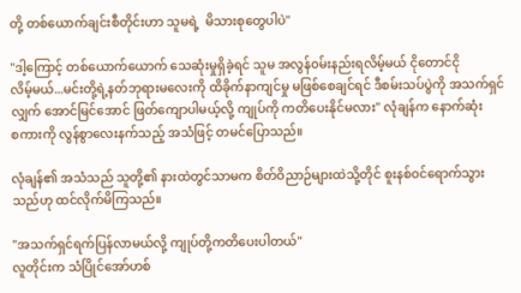တို့ တစ်ယောက်ချင်းစီတိုင်းဟာ သူမရဲ့  မိသားစုတွေပါပဲ"

"ဒါ့ကြောင့် တစ်ယောက်ယောက် သေဆုံးမှုရှိခဲ့ရင် သူမ အလွန်၀မ်းနည်းရလိမ့်မယ် ငိုတောင်ငို
လိမ့်မယ်...မင်းတို့ရဲ့နတ်ဘုရားမလေးကို ထိခိုက်နာကျင်မှု မဖြစ်စေချင်ရင် ဒီစမ်းသပ်ပွဲကို အသက်ရှင်
လျှက် အောင်မြင်အောင် ဖြတ်ကျောပါမယ့်လို့ ကျုပ်ကို ကတိပေးနိုင်မလား" လုံချန်က နောက်ဆုံး
စကားကို လွန်စွာလေးနက်သည့် အသံဖြင့် တမင်ပြောသည်။

လုံချန်၏ အသံသည် သူတို့၏ နားထဲတွင်သာမက စိတ်ဝိညာဉ်များထဲသို့တိုင် စူးနစ်၀င်ရောက်သွား
သည်ဟု ထင်လိုက်မိကြသည်။

"အသက်ရှင်ရက်ပြန်လာမယ်လို့ ကျုပ်တို့ကတိပေးပါတယ်"
လူတိုင်းက သံပြိုင်အော်ဟစ်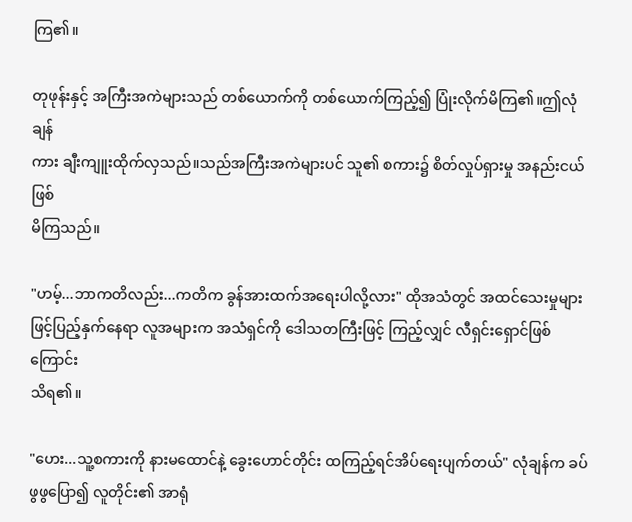ကြ၏။

တုဖုန်းနှင့် အကြီးအကဲများသည် တစ်ယောက်ကို တစ်ယောက်ကြည့်၍ ပြုံးလိုက်မိကြ၏။ဤလုံချန်
ကား ချီးကျူးထိုက်လှသည်။သည်အကြီးအကဲများပင် သူ၏ စကား၌ စိတ်လှုပ်ရှားမှု အနည်းငယ်ဖြစ်
မိကြသည်။

"ဟမ့်...ဘာကတိလည်း...ကတိက ခွန်အားထက်အရေးပါလို့လား" ထိုအသံတွင် အထင်သေးမှုများ
ဖြင့်ပြည့်နှက်နေရာ လူအများက အသံရှင်ကို ဒေါသတကြီးဖြင့် ကြည့်လျှင် လီရှင်းရှောင်ဖြစ်ကြောင်း
သိရ၏။

"ဟေး...သူ့စကားကို နားမထောင်နဲ့ ခွေးဟောင်တိုင်း ထကြည့်ရင်အိပ်ရေးပျက်တယ်" လုံချန်က ခပ်
ဖွဖွပြော၍ လူတိုင်း၏ အာရုံ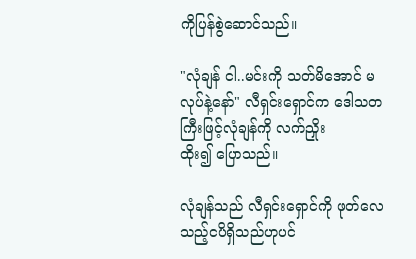ကိုပြန်စွဲဆောင်သည်။

"လုံချန် ငါ..မင်းကို သတ်မိအောင် မလုပ်နဲ့နော်" လီရှင်းရှောင်က ဒေါသတကြီးဖြင့်လုံချန်ကို လက်ညှိုး
ထိုး၍ ပြောသည်။

လုံချန်သည် လီရှင်းရှောင်ကို ဖုတ်လေသည့်ငပိရှိသည်ဟုပင်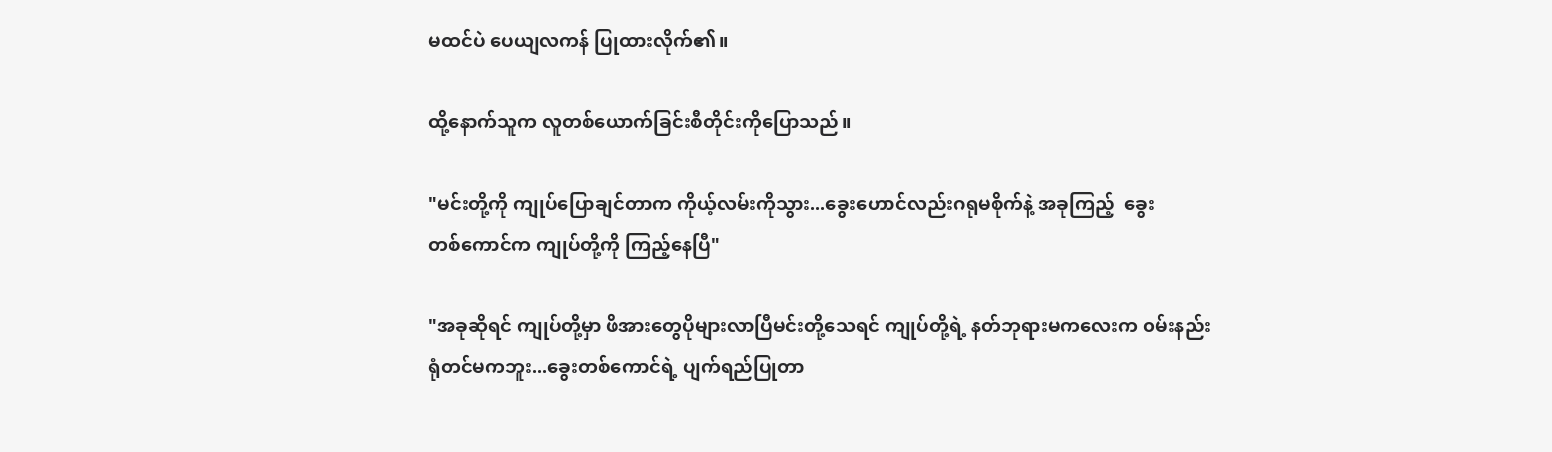မထင်ပဲ ပေယျလကန် ပြုထားလိုက်၏။

ထို့နောက်သူက လူတစ်ယောက်ခြင်းစီတိုင်းကိုပြောသည်။

"မင်းတို့ကို ကျုပ်ပြောချင်တာက ကိုယ့်လမ်းကိုသွား...ခွေးဟောင်လည်းဂရုမစိုက်နဲ့ အခုကြည့်  ခွေး
တစ်ကောင်က ကျုပ်တို့ကို ကြည့်နေပြီ"

"အခုဆိုရင် ကျုပ်တို့မှာ ဖိအားတွေပိုများလာပြီမင်းတို့သေရင် ကျုပ်တို့ရဲ့ နတ်ဘုရားမကလေးက ၀မ်းနည်း
ရုံတင်မကဘူး...ခွေးတစ်ကောင်ရဲ့ ပျက်ရည်ပြုတာ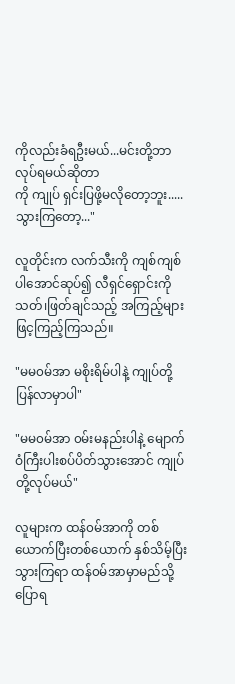ကိုလည်းခံရဦးမယ်...မင်းတို့ဘာလုပ်ရမယ်ဆိုတာ
ကို ကျုပ် ရှင်းပြဖို့မလိုတော့ဘူး.....သွားကြတော့..."

လူတိုင်းက လက်သီးကို ကျစ်ကျစ်ပါအောင်ဆုပ်၍ လီရှင်ရှောင်းကို သတ်၊ဖြတ်ချင်သည့် အကြည့်များ
ဖြင့ကြည့်ကြသည်။

"မမ၀မ်အာ မစိုးရိမ်ပါနဲ့ ကျုပ်တို့ပြန်လာမှာပါ"

"မမ၀မ်အာ ၀မ်းမနည်းပါနဲ့ မျောက်ဝံကြီးပါးစပ်ပိတ်သွားအောင် ကျုပ်တို့လုပ်မယ်"

လူများက ထန်၀မ်အာကို တစ်ယောက်ပြီးတစ်ယောက် နှစ်သိမ့်ပြီး သွားကြရာ ထန်၀မ်အာမှာမည်သို့
ပြောရ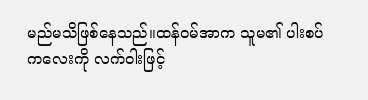မည်မသိဖြစ်နေသည်။ထန်၀မ်အာက သူမ၏ ပါးစပ်ကလေးကို လက်ဝါးဖြင့်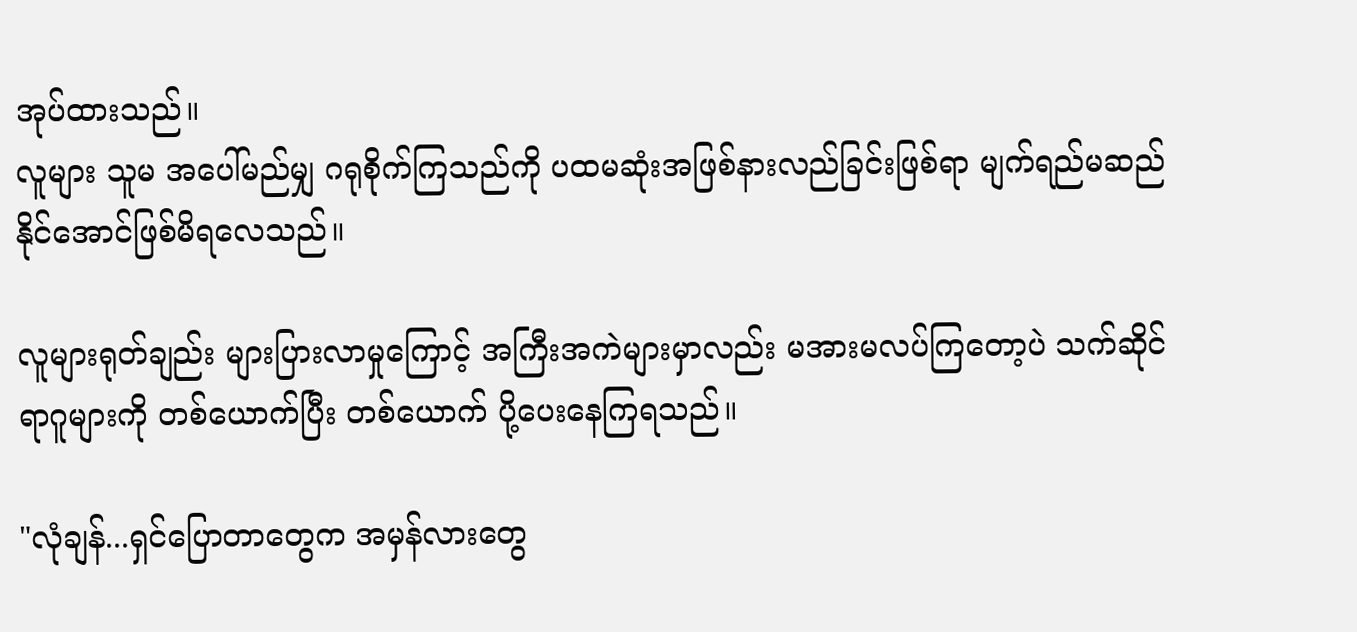အုပ်ထားသည်။
လူများ သူမ အပေါ်မည်မျှ ဂရုစိုက်ကြသည်ကို ပထမဆုံးအဖြစ်နားလည်ခြင်းဖြစ်ရာ မျက်ရည်မဆည်
နိုင်အောင်ဖြစ်မိရလေသည်။

လူများရုတ်ချည်း များပြားလာမှုကြောင့် အကြီးအကဲများမှာလည်း မအားမလပ်ကြတော့ပဲ သက်ဆိုင်
ရာဂူများကို တစ်ယောက်ပြီး တစ်ယောက် ပို့ပေးနေကြရသည်။

"လုံချန်...ရှင်ပြောတာတွေက အမှန်လားတွေ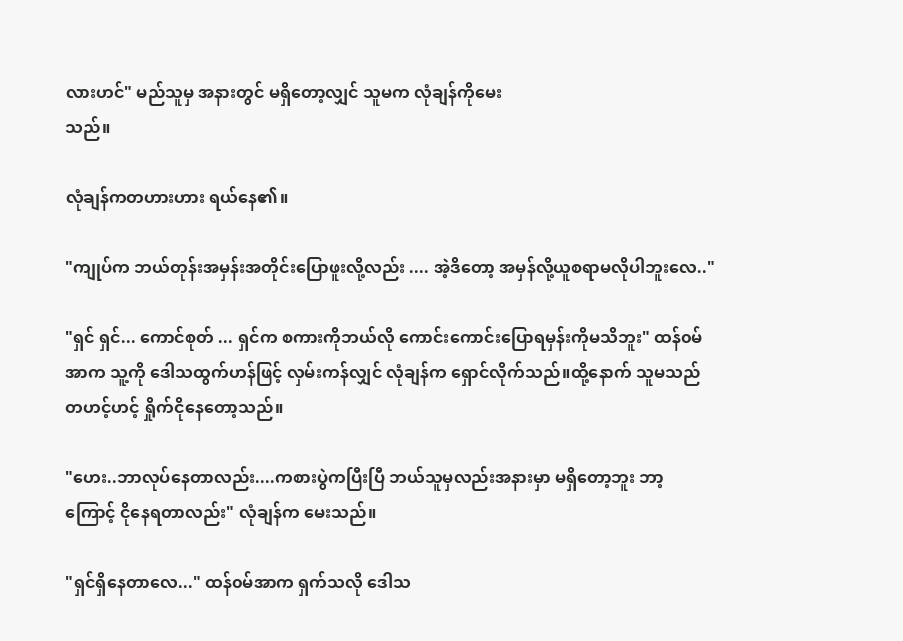လားဟင်" မည်သူမှ အနားတွင် မရှိတော့လျှင် သူမက လုံချန်ကိုမေး
သည်။

လုံချန်ကတဟားဟား ရယ်နေ၏။

"ကျုပ်က ဘယ်တုန်းအမှန်းအတိုင်းပြောဖူးလို့လည်း .... အဲ့ဒိတော့ အမှန်လို့ယူစရာမလိုပါဘူးလေ.."

"ရှင် ရှင်... ကောင်စုတ် ... ရှင်က စကားကိုဘယ်လို ကောင်းကောင်းပြောရမှန်းကိုမသိဘူး" ထန်၀မ်
အာက သူ့ကို ဒေါသထွက်ဟန်ဖြင့် လှမ်းကန်လျှင် လုံချန်က ရှောင်လိုက်သည်။ထို့နောက် သူမသည်
တဟင့်ဟင့် ရှိုက်ငိုနေတော့သည်။

"ဟေး..ဘာလုပ်နေတာလည်း....ကစားပွဲကပြီးပြီ ဘယ်သူမှလည်းအနားမှာ မရှိတော့ဘူး ဘာ့
ကြောင့် ငိုနေရတာလည်း" လုံချန်က မေးသည်။

"ရှင်ရှိနေတာလေ..." ထန်၀မ်အာက ရှက်သလို ဒေါသ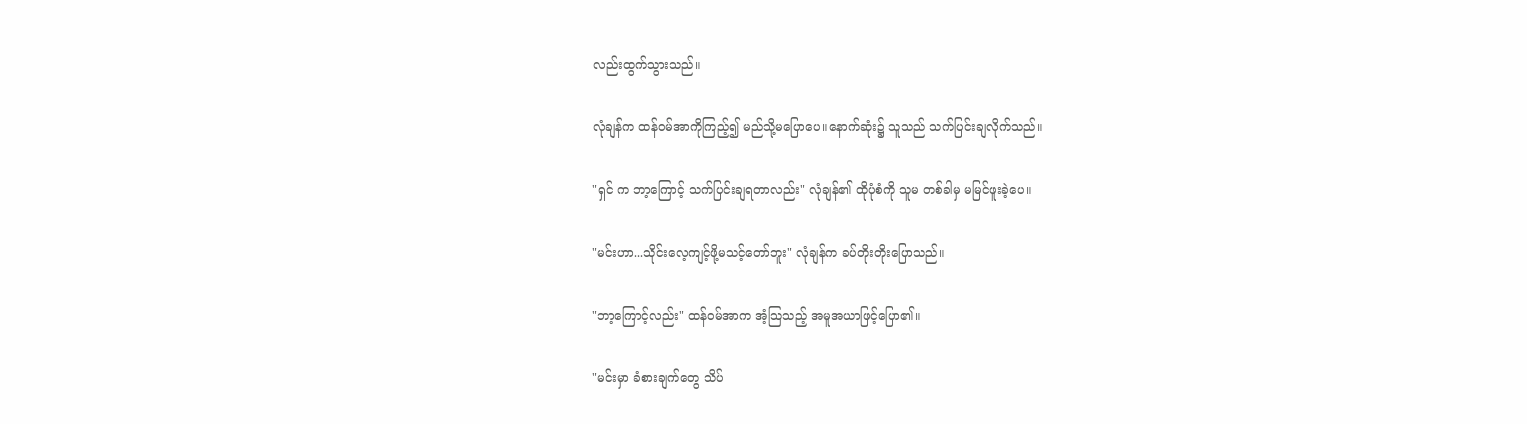လည်းထွက်သွားသည်။

လုံချန်က ထန်၀မ်အာကိုကြည့်၍ မည်သို့မပြောပေ။နောက်ဆုံး၌ သူသည် သက်ပြင်းချလိုက်သည်။

"ရှင် က ဘာ့ကြောင့် သက်ပြင်းချရတာလည်း" လုံချန်၏ ထိုပုံစံကို သူမ တစ်ခါမှ မမြင်ဖူးခဲ့ပေ။

"မင်းဟာ...သိုင်းလေ့ကျင့်ဖို့မသင့်တော်ဘူး" လုံချန်က ခပ်တိုးတိုးပြောသည်။

"ဘာ့ကြောင့်လည်း" ထန်၀မ်အာက အံ့သြသည့် အမူအယာဖြင့်ပြော၏။

"မင်းမှာ ခံစားချက်တွေ သိပ်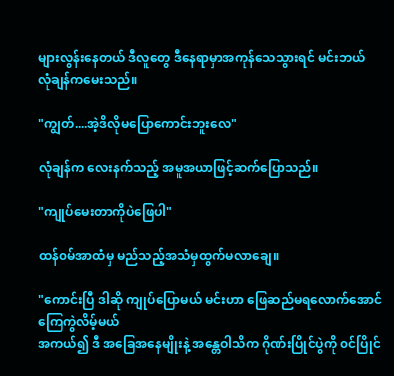များလွန်းနေတယ် ဒီလူတွေ ဒီနေရာမှာအကုန်သေသွားရင် မင်းဘယ်
လုံချန်ကမေးသည်။

"ကျွတ်....အဲ့ဒိလိုမပြောကောင်းဘူးလေ"

လုံချန်က လေးနက်သည့် အမူအယာဖြင့်ဆက်ပြောသည်။

"ကျုပ်မေးတာကိုပဲဖြေပါ"

ထန်၀မ်အာထံမှ မည်သည့်အသံမှထွက်မလာချေ။

"ကောင်းပြီ ဒါဆို ကျုပ်ပြောမယ် မင်းဟာ ဖြေဆည်မရလောက်အောင် ကြေကွဲလိမ့်မယ်
အကယ်၍ ဒီ အခြေအနေမျိုးနဲ့ အန္တေဝါသိက ဂိုဏ်းပြိုင်ပွဲကို ၀င်ပြိုင်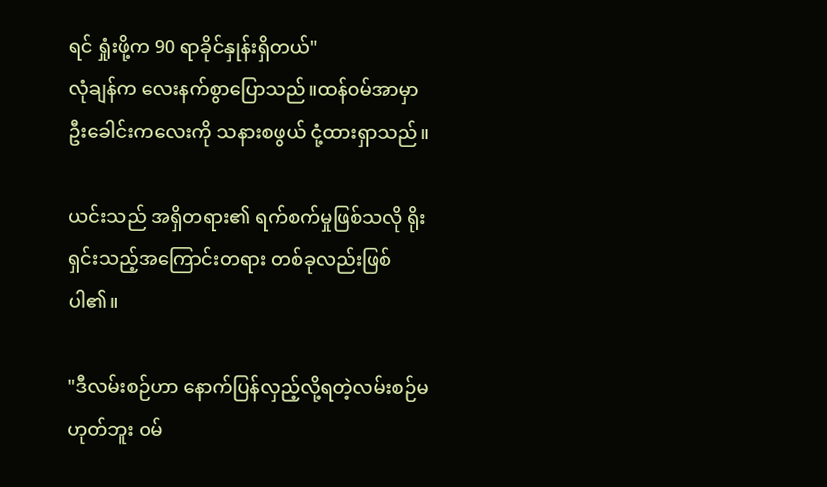ရင် ရှုံးဖို့က 90 ရာခိုင်နှုန်းရှိတယ်"
လုံချန်က လေးနက်စွာပြောသည်။ထန်၀မ်အာမှာ ဦးခေါင်းကလေးကို သနားစဖွယ် ငုံ့ထားရှာသည်။

ယင်းသည် အရှိတရား၏ ရက်စက်မှုဖြစ်သလို ရိုးရှင်းသည့်အကြောင်းတရား တစ်ခုလည်းဖြစ်ပါ၏။

"ဒီလမ်းစဉ်ဟာ နောက်ပြန်လှည့်လို့ရတဲ့လမ်းစဉ်မဟုတ်ဘူး ၀မ်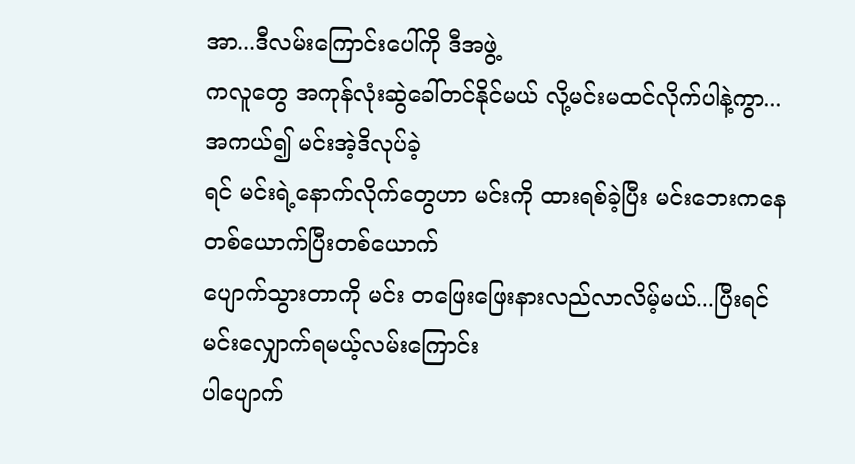အာ...ဒီလမ်းကြောင်းပေါ်ကို ဒီအဖွဲ့
ကလူတွေ အကုန်လုံးဆွဲခေါ်တင်နိုင်မယ် လို့မင်းမထင်လိုက်ပါနဲ့ကွာ...အကယ်၍ မင်းအဲ့ဒိလုပ်ခဲ့
ရင် မင်းရဲ့နောက်လိုက်တွေဟာ မင်းကို ထားရစ်ခဲ့ပြီး မင်းဘေးကနေ တစ်ယောက်ပြီးတစ်ယောက်
ပျောက်သွားတာကို မင်း တဖြေးဖြေးနားလည်လာလိမ့်မယ်...ပြီးရင် မင်းလျှောက်ရမယ့်လမ်းကြောင်း
ပါပျောက်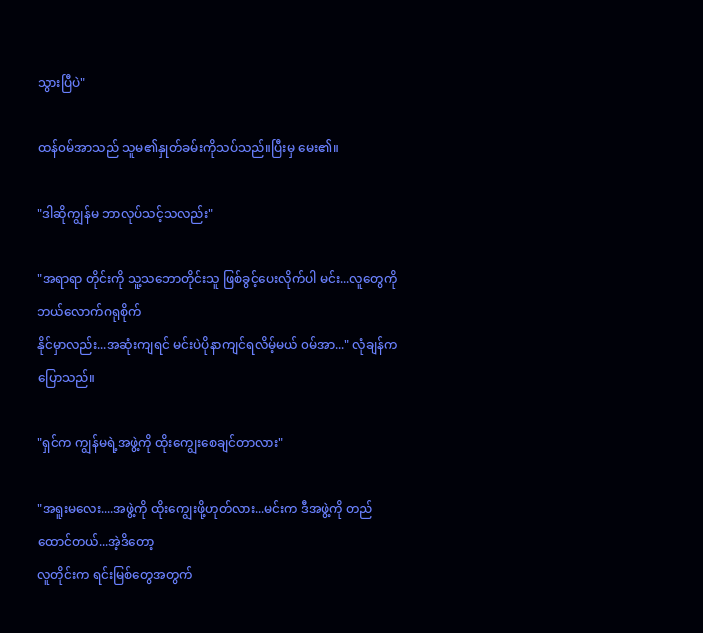သွားပြီပဲ"

ထန်၀မ်အာသည် သူမ၏နှုတ်ခမ်းကိုသပ်သည်။ပြီးမှ မေး၏။

"ဒါဆိုကျွန်မ ဘာလုပ်သင့်သလည်း"

"အရာရာ တိုင်းကို သူ့သဘောတိုင်းသူ ဖြစ်ခွင့်ပေးလိုက်ပါ မင်း...လူတွေကို ဘယ်လောက်ဂရုစိုက်
နိုင်မှာလည်း...အဆုံးကျရင် မင်းပဲပိုနာကျင်ရလိမ့်မယ် ၀မ်အာ..." လုံချန်က ပြောသည်။

"ရှင်က ကျွန်မရဲ့အဖွဲ့ကို ထိုးကျွေးစေချင်တာလား"

"အရူးမလေး....အဖွဲ့ကို ထိုးကျွေးဖို့ဟုတ်လား...မင်းက ဒီအဖွဲ့ကို တည်ထောင်တယ်...အဲ့ဒိတော့
လူတိုင်းက ရင်းမြစ်တွေအတွက်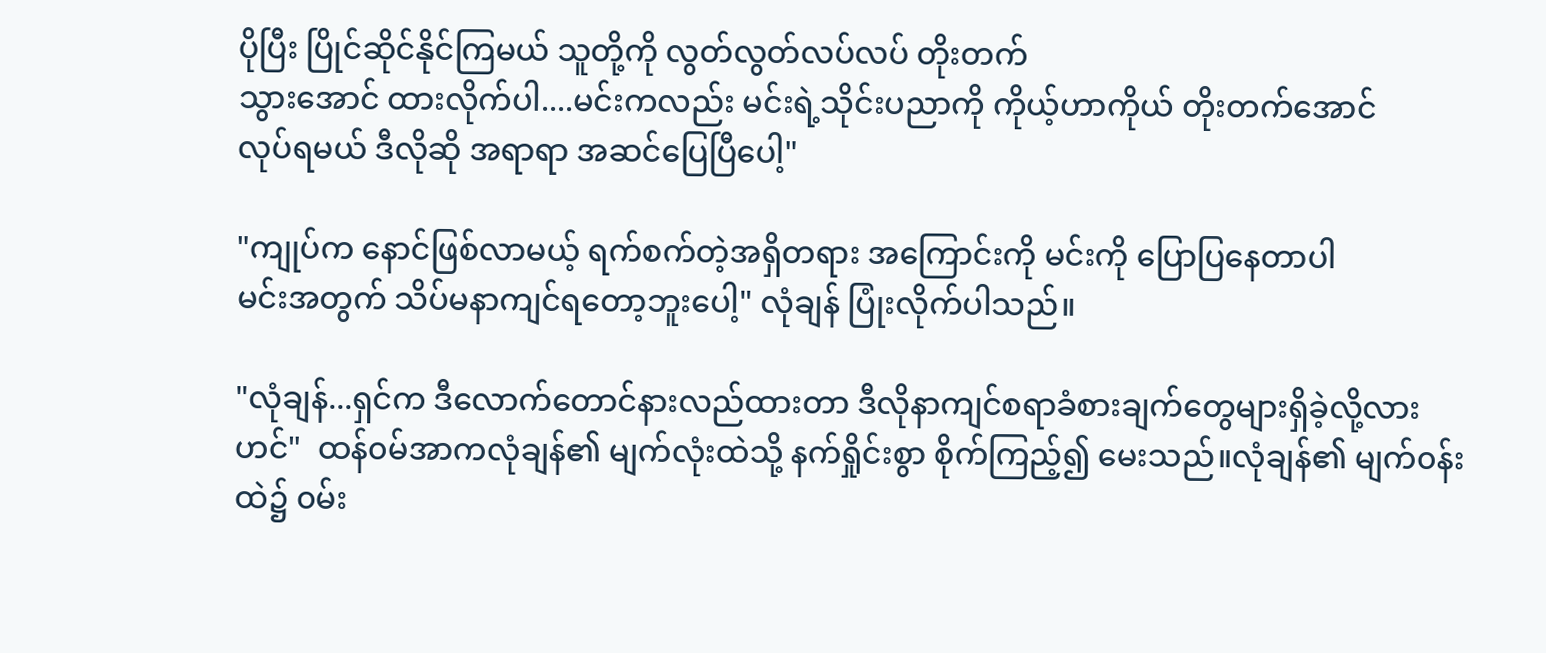ပိုပြီး ပြိုင်ဆိုင်နိုင်ကြမယ် သူတို့ကို လွတ်လွတ်လပ်လပ် တိုးတက်
သွားအောင် ထားလိုက်ပါ....မင်းကလည်း မင်းရဲ့သိုင်းပညာကို ကိုယ့်ဟာကိုယ် တိုးတက်အောင်
လုပ်ရမယ် ဒီလိုဆို အရာရာ အဆင်ပြေပြီပေါ့"

"ကျုပ်က နောင်ဖြစ်လာမယ့် ရက်စက်တဲ့အရှိတရား အကြောင်းကို မင်းကို ပြောပြနေတာပါ
မင်းအတွက် သိပ်မနာကျင်ရတော့ဘူးပေါ့" လုံချန် ပြုံးလိုက်ပါသည်။

"လုံချန်...ရှင်က ဒီလောက်တောင်နားလည်ထားတာ ဒီလိုနာကျင်စရာခံစားချက်တွေများရှိခဲ့လို့လား
ဟင်"  ထန်၀မ်အာကလုံချန်၏ မျက်လုံးထဲသို့ နက်ရှိုင်းစွာ စိုက်ကြည့်၍ မေးသည်။လုံချန်၏ မျက်၀န်း
ထဲ၌ ၀မ်း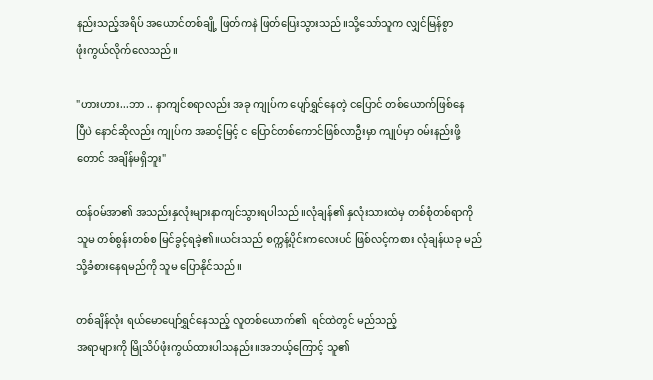နည်းသည့်အရိပ် အယောင်တစ်ချို့ ဖြတ်ကနဲ ဖြတ်ပြေးသွားသည်။သို့သော်သူက လျှင်မြန်စွာ
ဖုံးကွယ်လိုက်လေသည်။

"ဟားဟား...ဘာ .. နာကျင်စရာလည်း အခု ကျုပ်က ပျော်ရွှင်နေတဲ့ ငပြောင် တစ်ယောက်ဖြစ်နေ
ပြီပဲ နောင်ဆိုလည်း ကျုပ်က အဆင့်မြင့် င ပြောင်တစ်ကောင်ဖြစ်လာဦးမှာ ကျုပ်မှာ ၀မ်းနည်းဖို့
တောင် အချိန်မရှိဘူး"

ထန်၀မ်အာ၏ အသည်းနှလုံးများနာကျင်သွားရပါသည်။လုံချန်၏ နှလုံးသားထဲမှ တစ်စုံတစ်ရာကို
သူမ တစ်စွန်းတစ်စ မြင်ခွင့်ရခဲ့၏။ယင်းသည် စက္ကန့်ပိုင်းကလေးပင် ဖြစ်လင့်ကစား လုံချန်ယခု မည်
သို့ခံစားနေရမည်ကို သူမ ပြောနိုင်သည်။

တစ်ချိန်လုံး ရယ်မောပျော်ရွှင်နေသည့် လူတစ်ယောက်၏  ရင်ထဲတွင် မည်သည့်
အရာများကို မြိုသိပ်ဖုံးကွယ်ထားပါသနည်း။အဘယ့်ကြောင့် သူ၏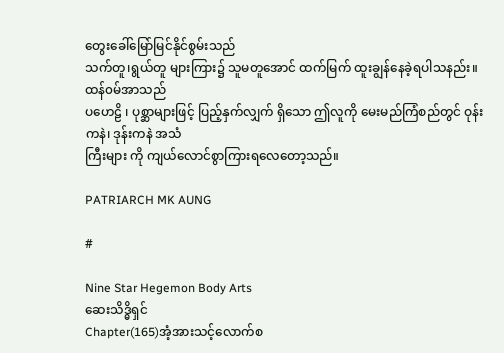တွေးခေါ်မြော်မြင်နိုင်စွမ်းသည်
သက်တူ၊ရွယ်တူ များကြား၌ သူမတူအောင် ထက်မြက် ထူးချွန်နေခဲ့ရပါသနည်း။ထန်၀မ်အာသည်
ပဟေဠိ ၊ ပုစ္ဆာများဖြင့် ပြည့်နှက်လျှက် ရှိသော ဤလူကို မေးမည်ကြံစည်တွင် ဝုန်းကနဲ၊ ဒုန်းကနဲ အသံ
ကြီးများ ကို ကျယ်လောင်စွာကြားရလေတော့သည်။

PATRIARCH MK AUNG

#

Nine Star Hegemon Body Arts
ဆေးသိဒ္ဓိရှင်
Chapter(165)အံ့အားသင့်လောက်စ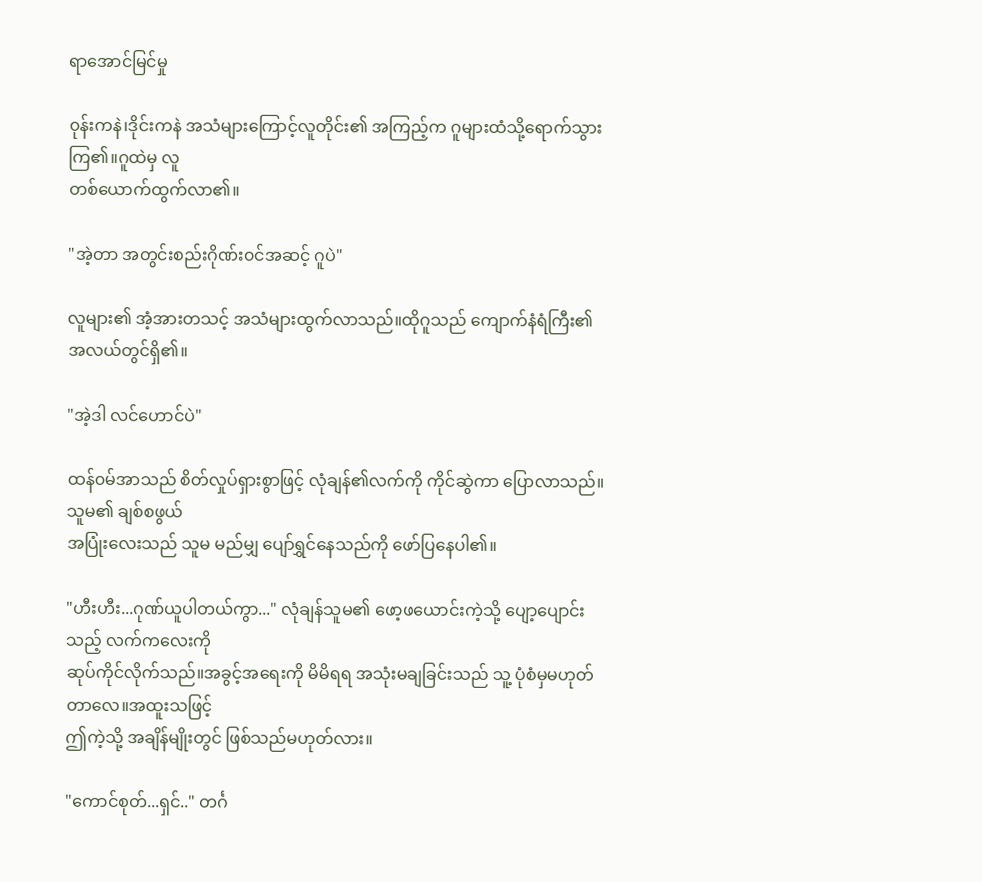ရာအောင်မြင်မှု

၀ုန်းကနဲ၊ဒိုင်းကနဲ အသံများကြောင့်လူတိုင်း၏ အကြည့်က ဂူများထံသို့ရောက်သွားကြ၏။ဂူထဲမှ လူ
တစ်ယောက်ထွက်လာ၏။

"အဲ့တာ အတွင်းစည်းဂိုဏ်း၀င်အဆင့် ဂူပဲ"

လူများ၏ အံ့အားတသင့် အသံများထွက်လာသည်။ထိုဂူသည် ကျောက်နံရံကြီး၏ အလယ်တွင်ရှိ၏။

"အဲ့ဒါ လင်ဟောင်ပဲ"

ထန်၀မ်အာသည် စိတ်လှုပ်ရှားစွာဖြင့် လုံချန်၏လက်ကို ကိုင်ဆွဲကာ ပြောလာသည်။သူမ၏ ချစ်စဖွယ်
အပြုံးလေးသည် သူမ မည်မျှ ပျော်ရွှင်နေသည်ကို ဖော်ပြနေပါ၏။

"ဟီးဟီး...ဂုဏ်ယူပါတယ်ကွာ..." လုံချန်သူမ၏ ဖော့ဖယောင်းကဲ့သို့ ပျော့ပျောင်းသည့် လက်ကလေးကို
ဆုပ်ကိုင်လိုက်သည်။အခွင့်အရေးကို မိမိရရ အသုံးမချခြင်းသည် သူ့ ပုံစံမှမဟုတ်တာလေ။အထူးသဖြင့်
ဤကဲ့သို့ အချိန်မျိုးတွင် ဖြစ်သည်မဟုတ်လား။

"ကောင်စုတ်...ရှင်.." တင်္ဂ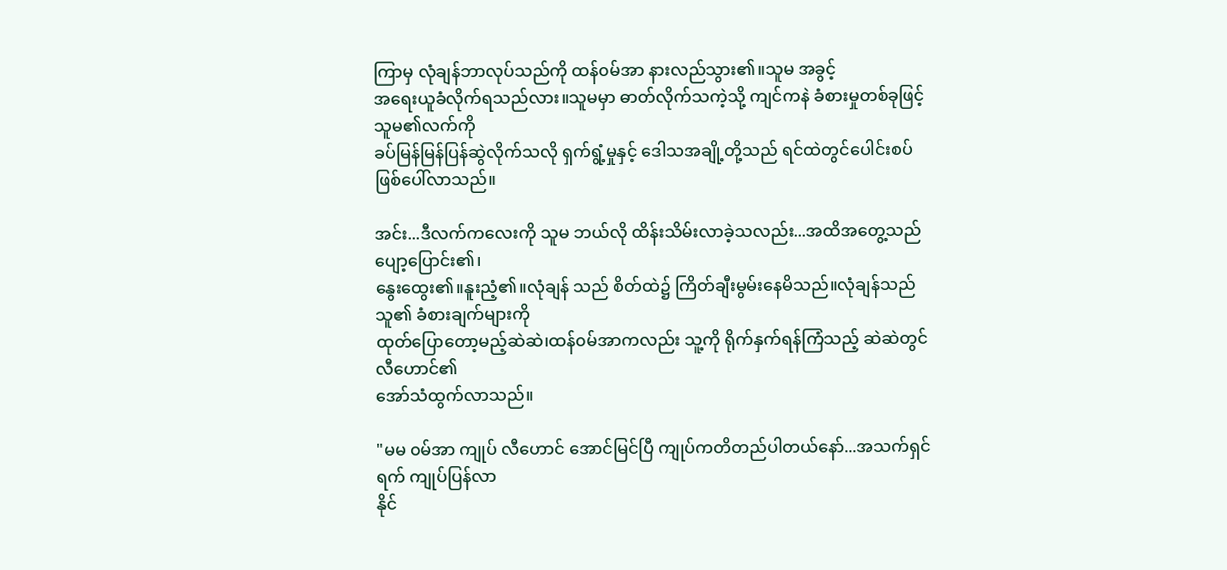ကြာမှ လုံချန်ဘာလုပ်သည်ကို ထန်၀မ်အာ နားလည်သွား၏။သူမ အခွင့်
အရေးယူခံလိုက်ရသည်လား။သူမမှာ ဓာတ်လိုက်သကဲ့သို့ ကျင်ကနဲ ခံစားမှုတစ်ခုဖြင့် သူမ၏လက်ကို
ခပ်မြန်မြန်ပြန်ဆွဲလိုက်သလို ရှက်ရွံ့မှုနှင့် ဒေါသအချို့တို့သည် ရင်ထဲတွင်ပေါင်းစပ်ဖြစ်ပေါ်လာသည်။

အင်း...ဒီလက်ကလေးကို သူမ ဘယ်လို ထိန်းသိမ်းလာခဲ့သလည်း...အထိအတွေ့သည် ပျော့ပြောင်း၏၊
နွေးထွေး၏။နူးညံ့၏။လုံချန် သည် စိတ်ထဲ၌ ကြိတ်ချီးမွမ်းနေမိသည်။လုံချန်သည် သူ၏ ခံစားချက်များကို
ထုတ်ပြောတော့မည့်ဆဲဆဲ၊ထန်၀မ်အာကလည်း သူ့ကို ရိုက်နှက်ရန်ကြံသည့် ဆဲဆဲတွင် လီဟောင်၏
အော်သံထွက်လာသည်။

"မမ ၀မ်အာ ကျုပ် လီဟောင် အောင်မြင်ပြီ ကျုပ်ကတိတည်ပါတယ်နော်...အသက်ရှင်ရက် ကျုပ်ပြန်လာ
နိုင်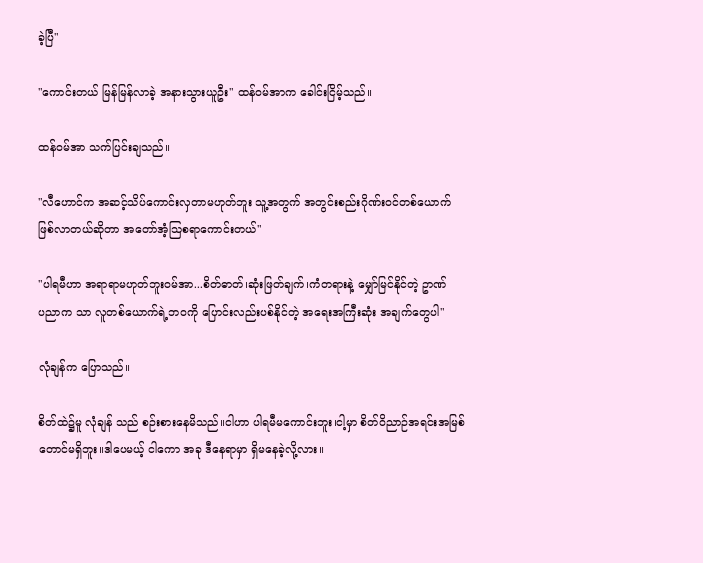ခဲ့ပြီ"

"ကောင်းတယ် မြန်မြန်လာခဲ့ အနားသွားယူဦး" ထန်၀မ်အာက ခေါင်းငြိမ့်သည်။

ထန်၀မ်အာ သက်ပြင်းချသည်။

"လီဟောင်က အဆင့်သိပ်ကောင်းလှတာမဟုတ်ဘူး သူ့အတွက် အတွင်းစည်းဂိုဏ်း၀င်တစ်ယောက်
ဖြစ်လာတယ်ဆိုတာ အတော်အံ့သြစရာကောင်းတယ်"

"ပါရမီဟာ အရာရာမဟုတ်ဘူး၀မ်အာ...စိတ်ဓာတ်၊ဆုံးဖြတ်ချက်၊ကံတရားနဲ့ မျှော်မြင်နိုင်တဲ့ ဥာဏ်
ပညာက သာ လူတစ်ယောက်ရဲ့ဘ၀ကို ပြောင်းလည်းပစ်နိုင်တဲ့ အရေးအကြီးဆုံး အချက်တွေပါ"

လုံချန်က ပြောသည်။

စိတ်ထဲ၌မူ လုံချန် သည် စဉ်းစားနေမိသည်။ငါဟာ ပါရမီမကောင်းဘူး၊ငါ့မှာ စိတ်ဝိညာဉ်အရင်းအမြစ်
တောင်မရှိဘူး။ဒါပေမယ့် ငါကော အခု ဒီနေရာမှာ ရှိမနေခဲ့လို့လား။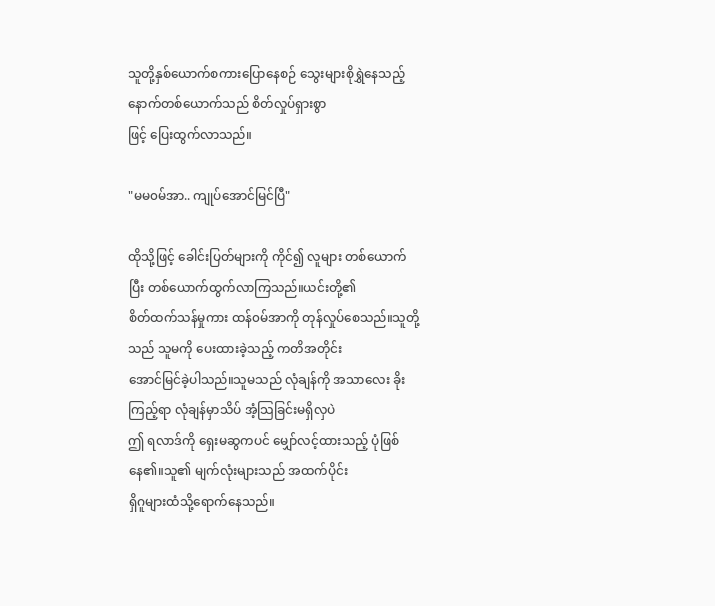သူတို့နှစ်ယောက်စကားပြောနေစဉ် သွေးများစိုရွှဲနေသည့် နောက်တစ်ယောက်သည် စိတ်လှုပ်ရှားစွာ
ဖြင့် ပြေးထွက်လာသည်။

"မမ၀မ်အာ.. ကျုပ်အောင်မြင်ပြီ"

ထိုသို့ဖြင့် ခေါင်းပြတ်များကို ကိုင်၍ လူများ တစ်ယောက်ပြီး တစ်ယောက်ထွက်လာကြသည်။ယင်းတို့၏
စိတ်ထက်သန်မှုကား ထန်၀မ်အာကို တုန်လှုပ်စေသည်။သူတို့သည် သူမကို ပေးထားခဲ့သည့် ကတိအတိုင်း
အောင်မြင်ခဲ့ပါသည်။သူမသည် လုံချန်ကို အသာလေး ခိုးကြည့်ရာ လုံချန်မှာသိပ် အံ့သြခြင်းမရှိလှပဲ
ဤ ရလာဒ်ကို ရှေးမဆွကပင် မျှော်လင့်ထားသည့် ပုံဖြစ်နေ၏။သူ၏ မျက်လုံးများသည် အထက်ပိုင်း
ရှိဂူများထံသို့ရောက်နေသည်။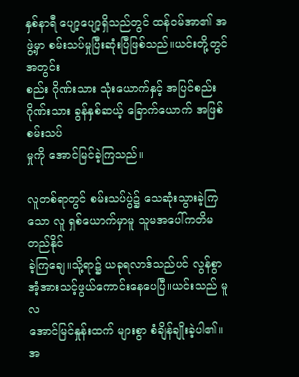နှစ်နာရီ ပျော့ပျော့ရှိသည်တွင် ထန်၀မ်အာ၏ အဖွဲ့မှာ စမ်းသပ်မှုပြီးဆုံးပြီဖြစ်သည်။ယင်းတို့တွင် အတွင်း
စည်း ဂိုဏ်းသား သုံးယောက်နှင့် အပြင်စည်းဂိုဏ်းသား ခွန်နှစ်ဆယ့် ခြောက်ယောက် အဖြစ် စမ်းသပ်
မှုကို အောင်မြင်ခဲ့ကြသည်။

လူတစ်ရာတွင် စမ်းသပ်ပွဲ၌ သေဆုံးသွားခဲ့ကြသော လူ ရှစ်ယောက်မှာမူ သူမအပေါ်ကတိမတည်နိုင်
ခဲ့ကြချေ။သို့ရာ၌ ယခုရလာဒ်သည်ပင် လွန်စွာ အံ့အားသင့်ဖွယ်ကောင်းနေပေပြီ။ယင်းသည် မူလ
အောင်မြင်နှုန်းထက် များစွာ စံချိန်ချိုးခဲ့ပါ၏။အ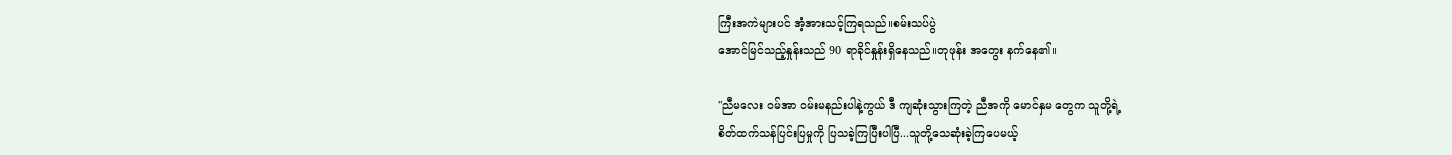ကြီးအကဲများပင် အံ့အားသင့်ကြရသည်။စမ်းသပ်ပွဲ
အောင်မြင်သည့်နှုန်းသည် 90 ရာခိုင်နှုန်းရှိနေသည်။တုဖုန်း အတွေး နက်နေ၏။

"ညီမလေး ၀မ်အာ ၀မ်းမနည်းပါနဲ့ကွယ် ဒီ ကျဆုံးသွားကြတဲ့ ညီအကို မောင်နှမ တွေက သူတို့ရဲ့
စိတ်ထက်သန်ပြင်းပြမှုကို ပြသခဲ့ကြပြီးပါပြီ...သူတို့သေဆုံးခဲ့ကြပေမယ့်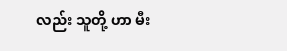လည်း သူတို့ ဟာ မီး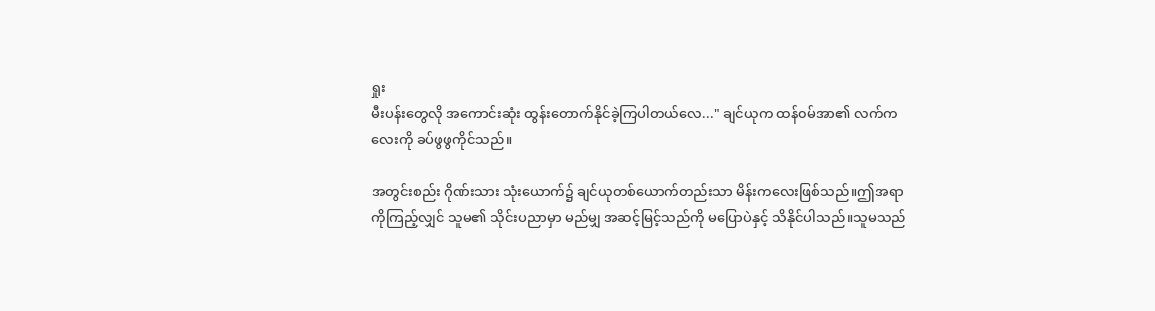ရှုး
မီးပန်းတွေလို အကောင်းဆုံး ထွန်းတောက်နိုင်ခဲ့ကြပါတယ်လေ..." ချင်ယုက ထန်၀မ်အာ၏ လက်က
လေးကို ခပ်ဖွဖွကိုင်သည်။

အတွင်းစည်း ဂိုဏ်းသား သုံးယောက်၌ ချင်ယုတစ်ယောက်တည်းသာ မိန်းကလေးဖြစ်သည်။ဤအရာ
ကိုကြည့်လျှင် သူမ၏ သိုင်းပညာမှာ မည်မျှ အဆင့်မြင့်သည်ကို မပြောပဲနှင့် သိနိုင်ပါသည်။သူမသည်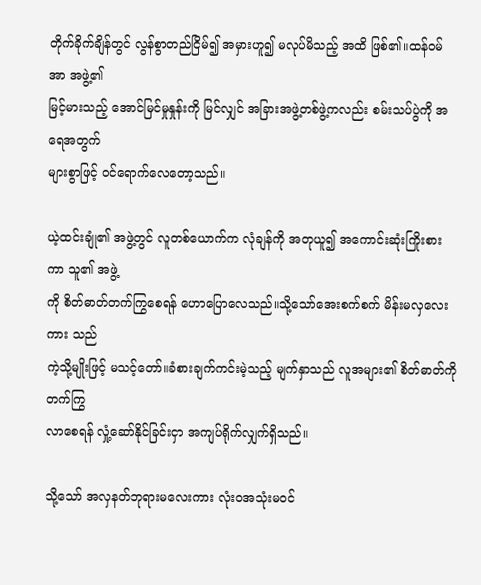တိုက်ခိုက်ချိန်တွင် လွန်စွာတည်ငြိမ်၍ အမှားဟူ၍ မလုပ်မိသည့် အထိ ဖြစ်၏။ထန်၀မ်အာ အဖွဲ့၏
မြင့်မားသည့် အောင်မြင်မှုနှုန်းကို မြင်လျှင် အခြားအဖွဲ့တစ်ဖွဲ့ကလည်း စမ်းသပ်ပွဲကို အရေအတွက်
များစွာဖြင့် ၀င်ရောက်လေတော့သည်။

ယဲ့ထင်းချုံ၏ အဖွဲ့တွင် လူတစ်ယောက်က လုံချန်ကို အတုယူ၍ အကောင်းဆုံးကြိုးစားကာ သူ၏ အဖွဲ့
ကို စိတ်ဓာတ်တက်ကြွစေရန် ဟောပြောလေသည်။သို့သော်အေးစက်စက် မိန်းမလှလေးကား သည်
ကဲ့သို့မျိုးဖြင့် မသင့်တော်။ခံစားချက်ကင်းမဲ့သည့် မျက်နှာသည် လူအများ၏ စိတ်ဓာတ်ကို တက်ကြွ
လာစေရန် လှုံ့ဆော်နိုင်ခြင်းငှာ အကျပ်ရိုက်လျှက်ရှိသည်။

သို့သော် အလှနတ်ဘုရားမလေးကား လုံး၀အသုံးမ၀င်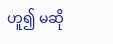ဟူ၍ မဆို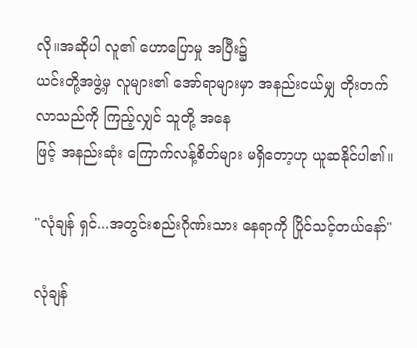လို။အဆိုပါ လူ၏ ဟောပြောမှု အပြီး၌
ယင်းတို့အဖွဲ့မှ လူများ၏ အော်ရာများမှာ အနည်းငယ်မျှ တိုးတက်လာသည်ကို ကြည့်လျှင် သူတို့ အနေ
ဖြင့် အနည်းဆုံး ကြောက်လန့်စိတ်များ မရှိတော့ဟု ယူဆနိုင်ပါ၏။

"လုံချန် ရှင်...အတွင်းစည်းဂိုဏ်းသား နေရာကို ပြိုင်သင့်တယ်နော်"

လုံချန်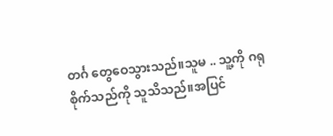တင်္ဂ တွေဝေသွားသည်။သူမ .. သူ့ကို ဂရုစိုက်သည်ကို သူသိသည်။အပြင်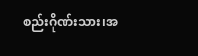စည်းဂိုဏ်းသား၊အ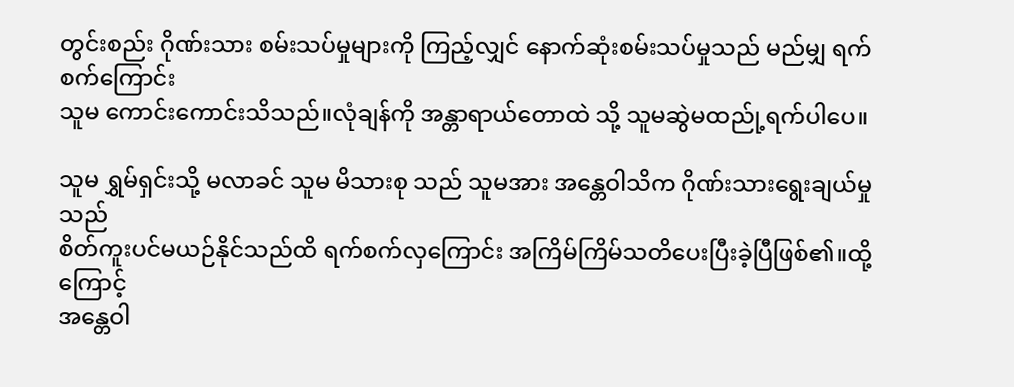တွင်းစည်း ဂိုဏ်းသား စမ်းသပ်မှုများကို ကြည့်လျှင် နောက်ဆုံးစမ်းသပ်မှုသည် မည်မျှ ရက်စက်ကြောင်း
သူမ ကောင်းကောင်းသိသည်။လုံချန်ကို အန္တာရာယ်တောထဲ သို့ သူမဆွဲမထည်ု့ရက်ပါပေ။

သူမ ရွှမ်ရှင်းသို့ မလာခင် သူမ မိသားစု သည် သူမအား အန္တေဝါသိက ဂိုဏ်းသားရွေးချယ်မှုသည်
စိတ်ကူးပင်မယဉ်နိုင်သည်ထိ ရက်စက်လှကြောင်း အကြိမ်ကြိမ်သတိပေးပြီးခဲ့ပြီဖြစ်၏။ထို့ကြောင့်
အန္တေဝါ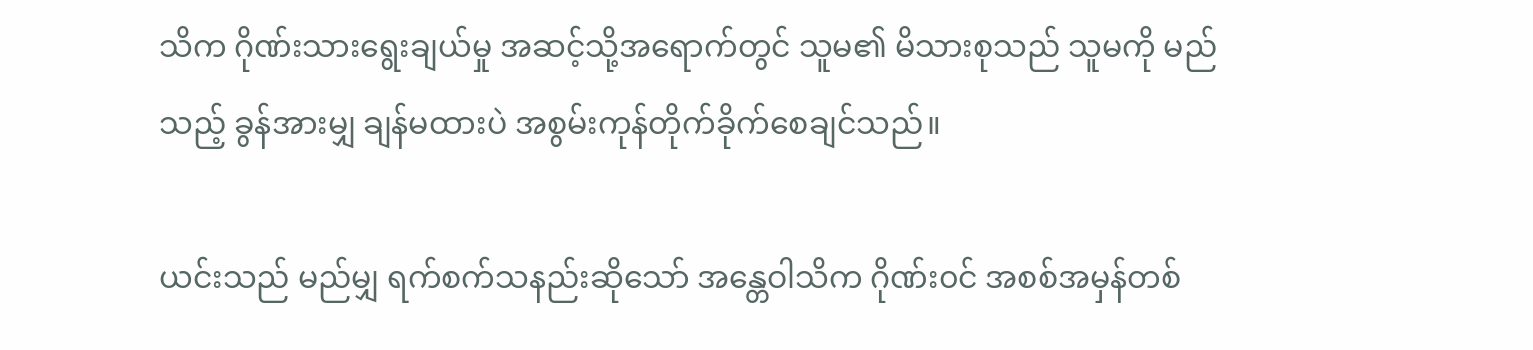သိက ဂိုဏ်းသားရွေးချယ်မှု အဆင့်သို့အရောက်တွင် သူမ၏ မိသားစုသည် သူမကို မည်
သည့် ခွန်အားမျှ ချန်မထားပဲ အစွမ်းကုန်တိုက်ခိုက်စေချင်သည်။

ယင်းသည် မည်မျှ ရက်စက်သနည်းဆိုသော် အန္တေဝါသိက ဂိုဏ်း၀င် အစစ်အမှန်တစ်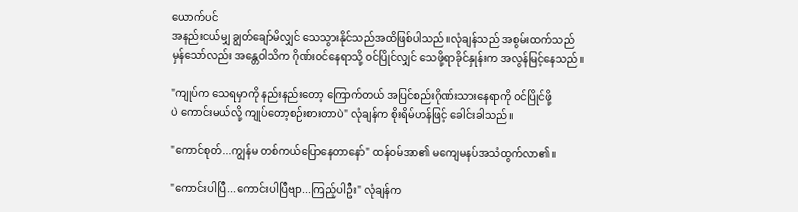ယောက်ပင်
အနည်းငယ်မျှ ချွတ်ချော်မိလျှင် သေသွားနိုင်သည်အထိဖြစ်ပါသည်။လုံချန်သည် အစွမ်းထက်သည်
မှန်သော်လည်း အန္တေဝါသိက ဂိုဏ်း၀င်နေရာသို့ ၀င်ပြိုင်လျှင် သေဖို့ရာခိုင်နှုန်းက အလွန်မြင့်နေသည်။

"ကျုပ်က သေရမှာကို နည်းနည်းတော့ ကြောက်တယ် အပြင်စည်းဂိုဏ်းသားနေရာကို ၀င်ပြိုင်ဖို့
ပဲ ကောင်းမယ်လို့ ကျုပ်တော့စဉ်းစားတာပဲ" လုံချန်က စိုးရိမ်ဟန်ဖြင့် ခေါင်းခါသည်။

"ကောင်စုတ်...ကျွန်မ တစ်ကယ်ပြောနေတာနော်" ထန်၀မ်အာ၏ မကျေမနပ်အသံထွက်လာ၏။

"ကောင်းပါပြီ...ကောင်းပါပြီဗျာ...ကြည့်ပါဦး" လုံချန်က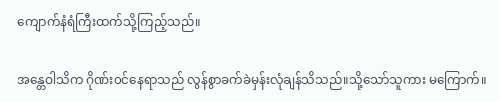ကျောက်နံရံကြီးထက်သို့ကြည့်သည်။

အန္တေဝါသိက ဂိုဏ်း၀င်နေရာသည် လွန်စွာခက်ခဲမှန်းလုံချန်သိသည်။သို့သော်သူကား မကြောက်။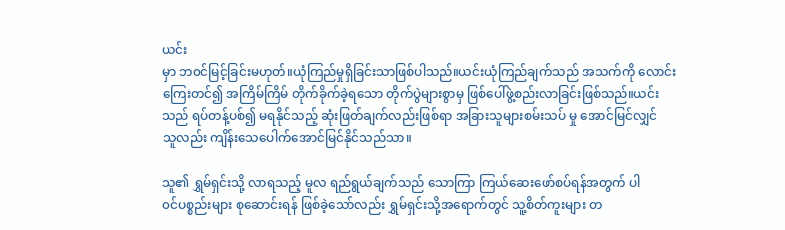ယင်း
မှာ ဘ၀င်မြင့်ခြင်းမဟုတ်။ယုံကြည်မှုရှိခြင်းသာဖြစ်ပါသည်။ယင်းယုံကြည်ချက်သည် အသက်ကို လောင်း
ကြေးတင်၍ အကြိမ်ကြိမ် တိုက်ခိုက်ခဲ့ရသော တိုက်ပွဲများစွာမှ ဖြစ်ပေါ်ဖွဲ့စည်းလာခြင်းဖြစ်သည်။ယင်း
သည် ရပ်တန့်ပစ်၍ မရနိုင်သည့် ဆုံးဖြတ်ချက်လည်းဖြစ်ရာ အခြားသူများစမ်းသပ် မှု အောင်မြင်လျှင်
သူလည်း ကျိန်းသေပေါက်အောင်မြင်နိုင်သည်သာ။

သူ၏ ရွှမ်ရှင်းသို့ လာရသည့် မူလ ရည်ရွယ်ချက်သည် သောကြာ ကြယ်ဆေးဖော်စပ်ရန်အတွက် ပါ
၀င်ပစ္စည်းများ စုဆောင်းရန် ဖြစ်ခဲ့သော်လည်း ရွှမ်ရှင်းသို့အရောက်တွင် သူ့စိတ်ကူးများ တ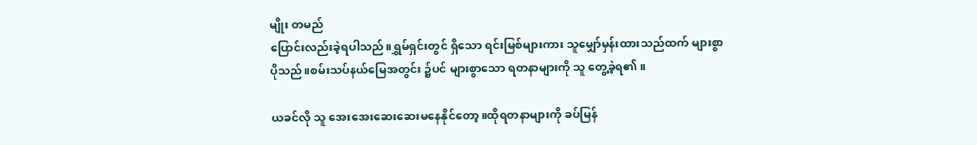မျိုး တမည်
ပြောင်းလည်းခဲ့ရပါသည်။ရွှမ်ရှင်းတွင် ရှိသော ရင်းမြစ်များကား သူမျှော်မှန်းထားသည်ထက် များစွာ
ပိုသည်။စမ်းသပ်နယ်မြေအတွင်း ၌ပင် များစွာသော ရတနာများကို သူ တွေ့ခဲ့ရ၏။

ယခင်လို သူ အေးအေးဆေးဆေးမနေနိုင်တော့။ထိုရတနာများကို ခပ်မြန်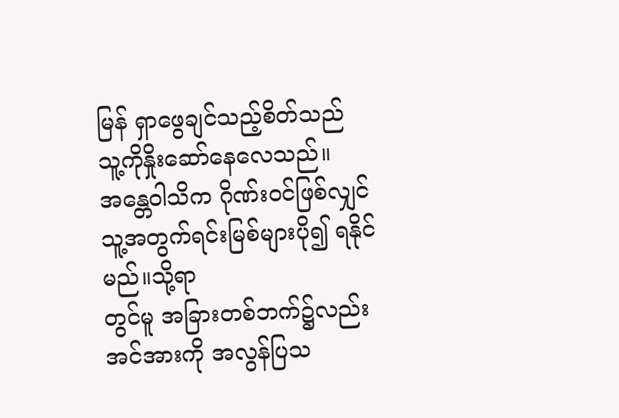မြန် ရှာဖွေချင်သည့်စိတ်သည်
သူ့ကိုနှိုးဆော်နေလေသည်။အန္တေဝါသိက ဂိုဏ်း၀င်ဖြစ်လျှင် သူ့အတွက်ရင်းမြစ်များပို၍ ရနိုင်မည်။သို့ရာ
တွင်မူ အခြားတစ်ဘက်၌လည်း အင်အားကို အလွန်ပြသ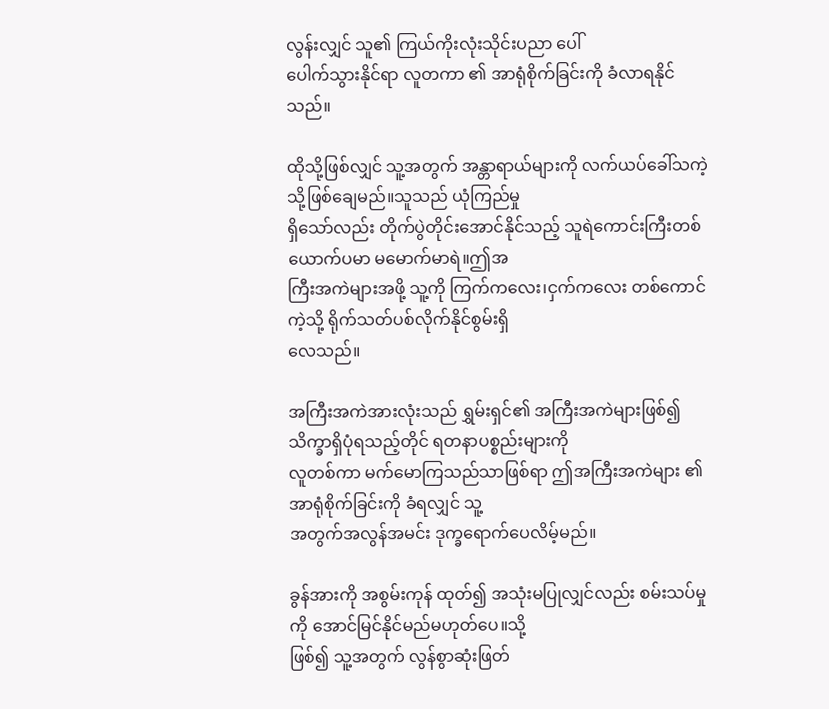လွန်းလျှင် သူ၏ ကြယ်ကိုးလုံးသိုင်းပညာ ပေါ်
ပေါက်သွားနိုင်ရာ လူတကာ ၏ အာရုံစိုက်ခြင်းကို ခံလာရနိုင်သည်။

ထိုသို့ဖြစ်လျှင် သူ့အတွက် အန္တာရာယ်များကို လက်ယပ်ခေါ်သကဲ့သို့ဖြစ်ချေမည်။သူသည် ယုံကြည်မှု
ရှိသော်လည်း တိုက်ပွဲတိုင်းအောင်နိုင်သည့် သူရဲကောင်းကြီးတစ်ယောက်ပမာ မမောက်မာရဲ။ဤအ
ကြီးအကဲများအဖို့ သူ့ကို ကြက်ကလေး၊ငှက်ကလေး တစ်ကောင်ကဲ့သို့ ရိုက်သတ်ပစ်လိုက်နိုင်စွမ်းရှိ
လေသည်။

အကြီးအကဲအားလုံးသည် ရွှမ်းရှင်၏ အကြီးအကဲများဖြစ်၍ သိက္ခာရှိပုံရသည့်တိုင် ရတနာပစ္စည်းများကို
လူတစ်ကာ မက်မောကြသည်သာဖြစ်ရာ ဤအကြီးအကဲများ ၏ အာရုံစိုက်ခြင်းကို ခံရလျှင် သူ့
အတွက်အလွန်အမင်း ဒုက္ခရောက်ပေလိမ့်မည်။

ခွန်အားကို အစွမ်းကုန် ထုတ်၍ အသုံးမပြုလျှင်လည်း စမ်းသပ်မှုကို အောင်မြင်နိုင်မည်မဟုတ်ပေ။သို့
ဖြစ်၍ သူ့အတွက် လွန်စွာဆုံးဖြတ်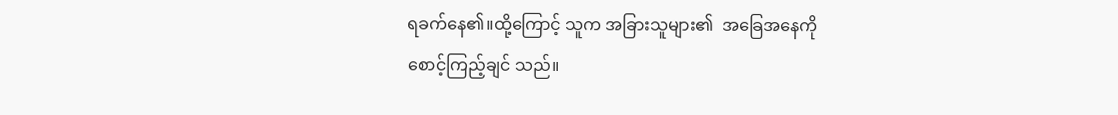ရခက်နေ၏။ထို့ကြောင့် သူက အခြားသူများ၏  အခြေအနေကို
စောင့်ကြည့်ချင် သည်။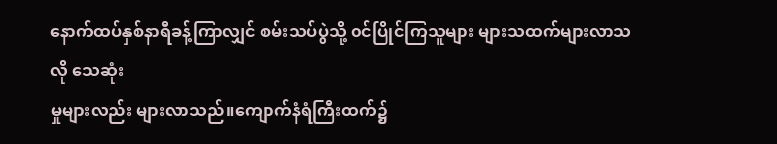နောက်ထပ်နှစ်နာရီခန့်ကြာလျှင် စမ်းသပ်ပွဲသို့ ၀င်ပြိုင်ကြသူများ များသထက်များလာသလို သေဆုံး
မှုများလည်း များလာသည်။ကျောက်နံရံကြီးထက်၌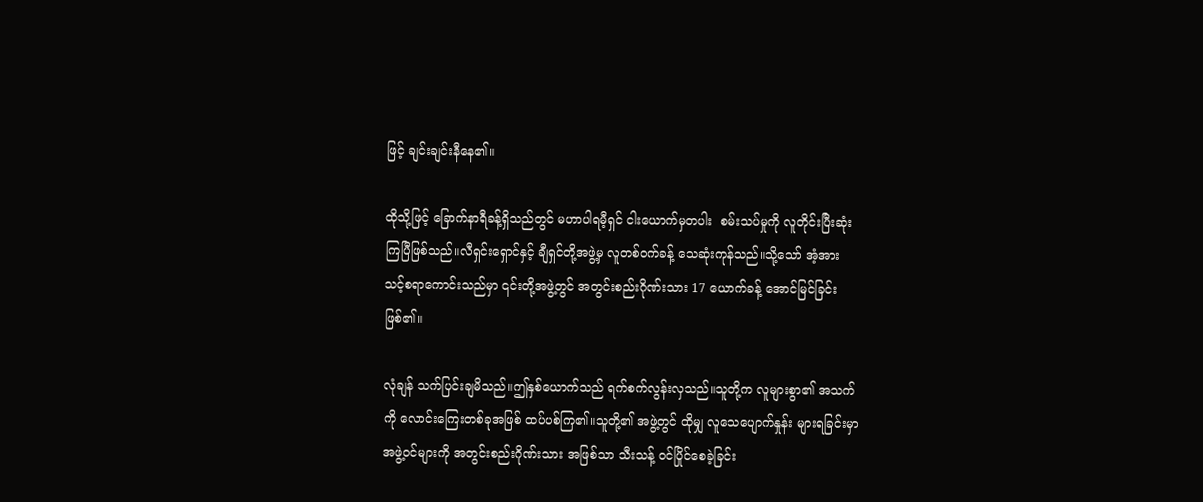ဖြင့် ချင်းချင်းနီနေ၏။

ထိုသို့ဖြင့် ခြောက်နာရီခန့်ရှိသည်တွင် မဟာပါရမီ့ရှင် ငါးယောက်မှတပါး  စမ်းသပ်မှုကို လူတိုင်းပြီးဆုံး
ကြပြီဖြစ်သည်။လီရှင်းရှောင်နှင့် ချီရှင်တို့အဖွဲ့မှ လူတစ်၀က်ခန့် သေဆုံးကုန်သည်။သို့သော် အံ့အား
သင့်စရာကောင်းသည်မှာ ၎င်းတို့အဖွဲ့တွင် အတွင်းစည်းဂိုဏ်းသား 17 ယောက်ခန့် အောင်မြင်ခြင်း
ဖြစ်၏။

လုံချန် သက်ပြင်းချမိသည်။ဤနှစ်ယောက်သည် ရက်စက်လွန်းလှသည်။သူတို့က လူများစွာ၏ အသက်
ကို လောင်းကြေးတစ်ခုအဖြစ် ထပ်ပစ်ကြ၏။သူတို့၏ အဖွဲ့တွင် ထိုမျှ လူသေပျောက်နှုန်း များရခြင်းမှာ
အဖွဲ့၀င်များကို အတွင်းစည်းဂိုဏ်းသား အဖြစ်သာ သီးသန့် ၀င်ပြိုင်စေခဲ့ခြင်း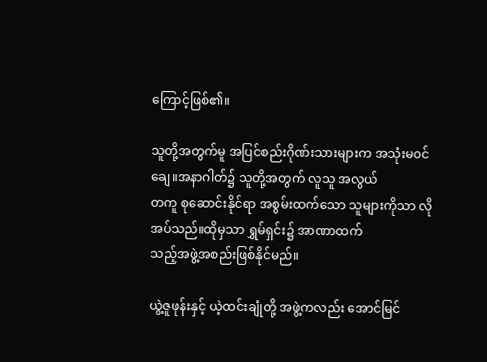ကြောင့်ဖြစ်၏။

သူတို့အတွက်မူ အပြင်စည်းဂိုဏ်းသားများက အသုံးမ၀င်ချေ။အနာဂါတ်၌ သူတို့အတွက် လူသူ အလွယ်
တကူ စုဆောင်းနိုင်ရာ အစွမ်းထက်သော သူများကိုသာ လိုအပ်သည်။ထိုမှသာ ရွှမ်ရှင်း၌ အာဏာထက်
သည့်အဖွဲ့အစည်းဖြစ်နိုင်မည်။

ယွဲ့ဇူဖုန်းနှင့် ယဲ့ထင်းချုံတို့ အဖွဲ့ကလည်း အောင်မြင်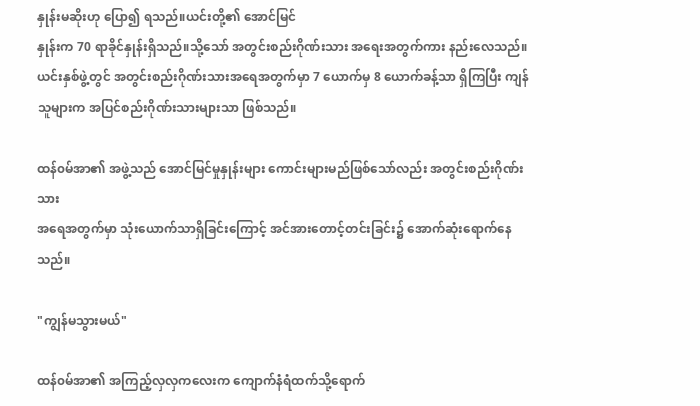နှုန်းမဆိုးဟု ပြော၍ ရသည်။ယင်းတို့၏ အောင်မြင်
နှုန်းက 70 ရာခိုင်နှုန်းရှိသည်။သို့သော် အတွင်းစည်းဂိုဏ်းသား အရေးအတွက်ကား နည်းလေသည်။
ယင်းနှစ်ဖွဲ့တွင် အတွင်းစည်းဂိုဏ်းသားအရေအတွက်မှာ 7 ယောက်မှ 8 ယောက်ခန့်သာ ရှိကြပြီး ကျန်
သူများက အပြင်စည်းဂိုဏ်းသားများသာ ဖြစ်သည်။

ထန်၀မ်အာ၏ အဖွဲ့သည် အောင်မြင်မှုနှုန်းများ ကောင်းများမည်ဖြစ်သော်လည်း အတွင်းစည်းဂိုဏ်းသား
အရေအတွက်မှာ သုံးယောက်သာရှိခြင်းကြောင့် အင်အားတောင့်တင်းခြင်း၌ အောက်ဆုံးရောက်နေ
သည်။

"ကျွန်မသွားမယ်"

ထန်၀မ်အာ၏ အကြည့်လှလှကလေးက ကျောက်နံရံထက်သို့ရောက်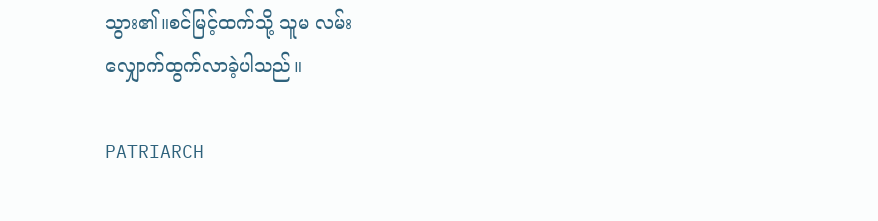သွား၏။စင်မြင့်ထက်သို့ သူမ လမ်း
လျှောက်ထွက်လာခဲ့ပါသည်။

PATRIARCH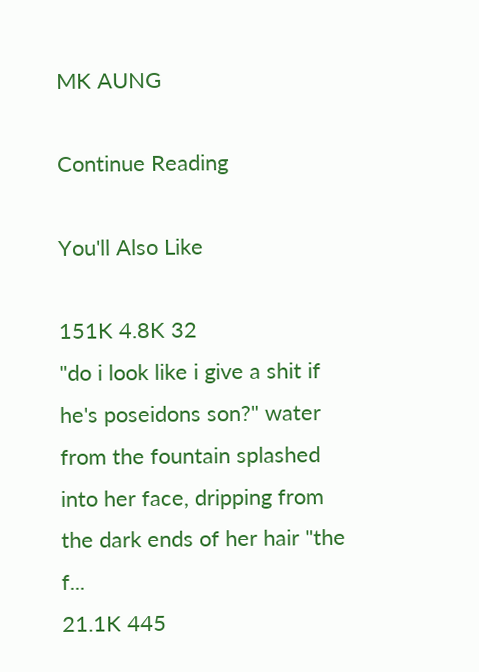MK AUNG

Continue Reading

You'll Also Like

151K 4.8K 32
"do i look like i give a shit if he's poseidons son?" water from the fountain splashed into her face, dripping from the dark ends of her hair "the f...
21.1K 445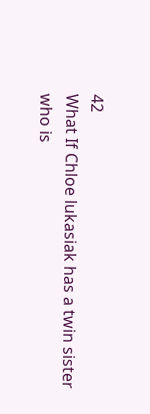42
What If Chloe lukasiak has a twin sister who is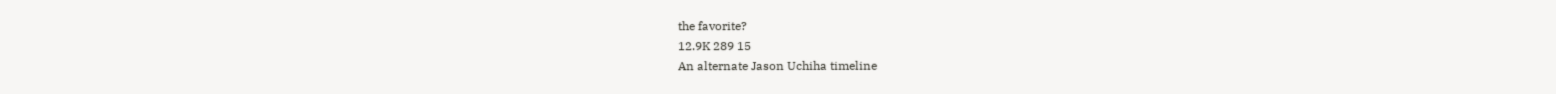the favorite?
12.9K 289 15
An alternate Jason Uchiha timeline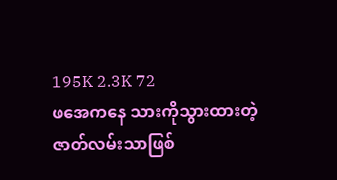195K 2.3K 72
ဖအေကနေ သားကိုသွားထားတဲ့ ဇာတ်လမ်းသာဖြစ်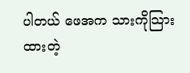ပါတယ် ဖေအက သားကိုသြားထားတဲ့